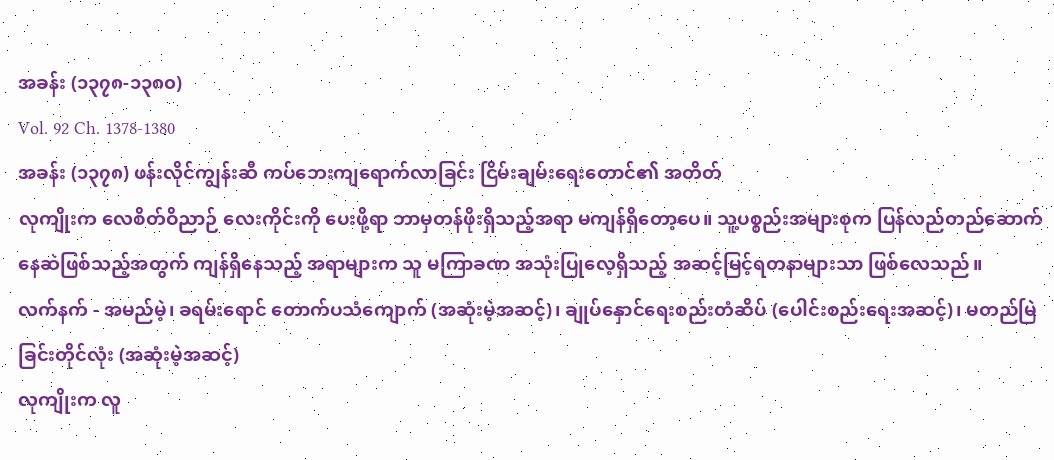အခန်း (၁၃၇၈-၁၃၈၀)
Vol. 92 Ch. 1378-1380
အခန်း (၁၃၇၈) ဖန်းလိုင်ကျွန်းဆီ ကပ်ဘေးကျရောက်လာခြင်း ငြိမ်းချမ်းရေးတောင်၏ အတိတ်
လုကျိုးက လေစိတ်ဝိညာဉ် လေးကိုင်းကို ပေးဖို့ရာ ဘာမှတန်ဖိုးရှိသည့်အရာ မကျန်ရှိတော့ပေ။ သူ့ပစ္စည်းအများစုက ပြန်လည်တည်ဆောက်နေဆဲဖြစ်သည့်အတွက် ကျန်ရှိနေသည့် အရာများက သူ မကြာခဏ အသုံးပြုလေ့ရှိသည့် အဆင့်မြင့်ရတနာများသာ ဖြစ်လေသည်။
လက်နက် - အမည်မဲ့၊ ခရမ်းရောင် တောက်ပသံကျောက် (အဆုံးမဲ့အဆင့်)၊ ချုပ်နှောင်ရေးစည်းတံဆိပ် (ပေါင်းစည်းရေးအဆင့်)၊ မတည်မြဲခြင်းတိုင်လုံး (အဆုံးမဲ့အဆင့်)
လုကျိုးက လူ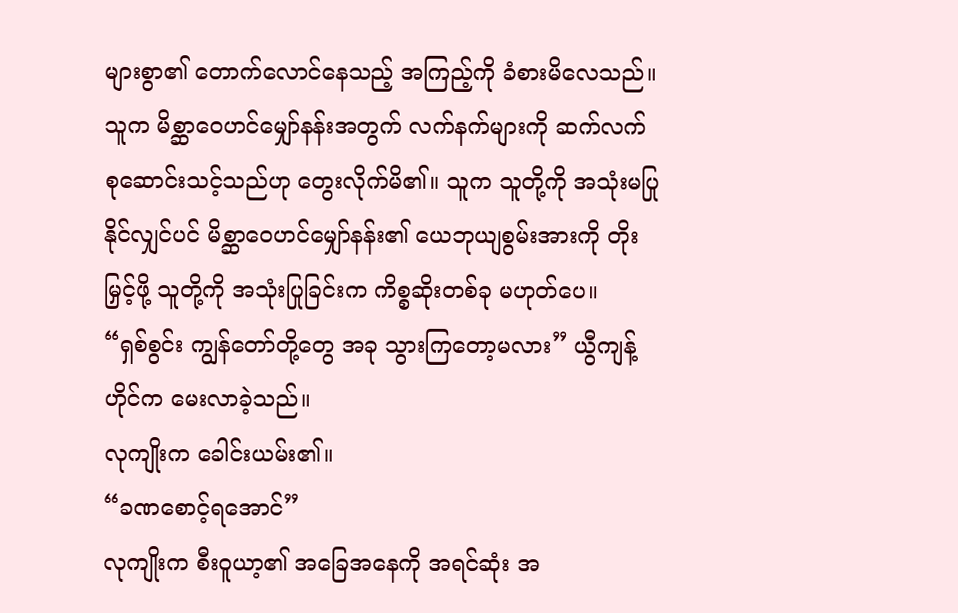များစွာ၏ တောက်လောင်နေသည့် အကြည့်ကို ခံစားမိလေသည်။ သူက မိစ္ဆာဝေဟင်မျှော်နန်းအတွက် လက်နက်များကို ဆက်လက် စုဆောင်းသင့်သည်ဟု တွေးလိုက်မိ၏။ သူက သူတို့ကို အသုံးမပြုနိုင်လျှင်ပင် မိစ္ဆာဝေဟင်မျှော်နန်း၏ ယေဘုယျစွမ်းအားကို တိုးမြှင့်ဖို့ သူတို့ကို အသုံးပြုခြင်းက ကိစ္စဆိုးတစ်ခု မဟုတ်ပေ။
“ရှစ်စွင်း ကျွန်တော်တို့တွေ အခု သွားကြတော့မလား” ယွီကျန့်ဟိုင်က မေးလာခဲ့သည်။
လုကျိုးက ခေါင်းယမ်း၏။
“ခဏစောင့်ရအောင်”
လုကျိုးက စီးဝူယာ့၏ အခြေအနေကို အရင်ဆုံး အ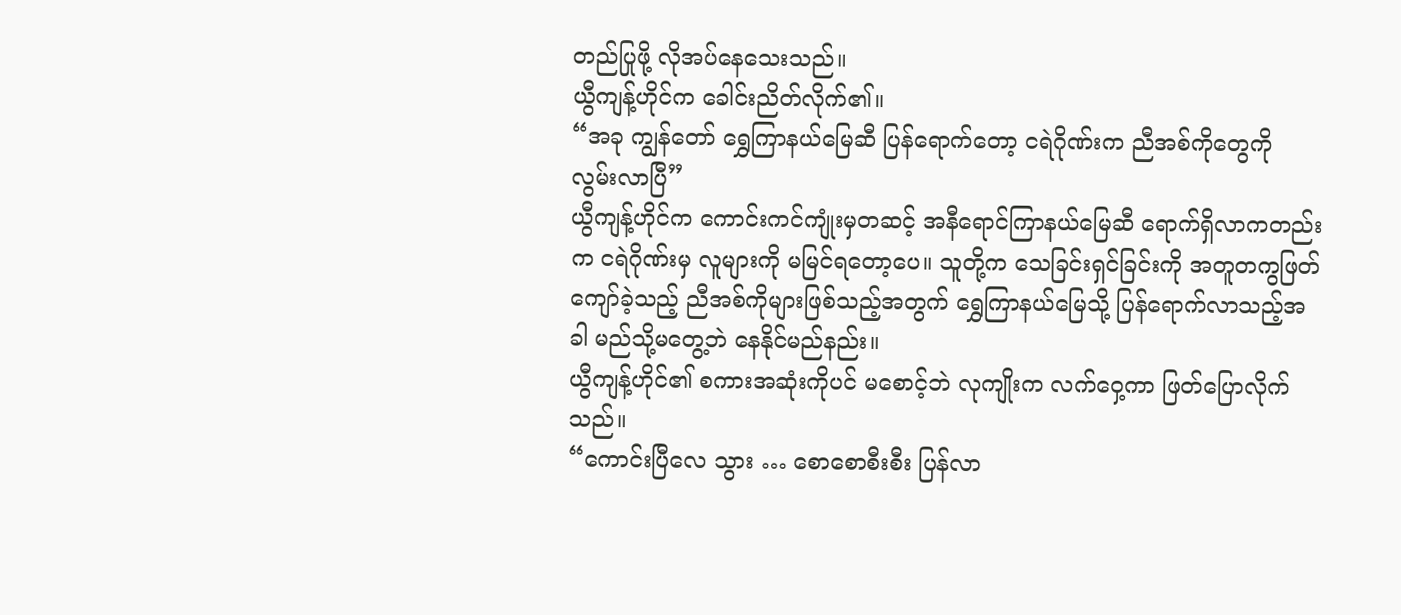တည်ပြုဖို့ လိုအပ်နေသေးသည်။
ယွီကျန့်ဟိုင်က ခေါင်းညိတ်လိုက်၏။
“အခု ကျွန်တော် ရွှေကြာနယ်မြေဆီ ပြန်ရောက်တော့ ငရဲဂိုဏ်းက ညီအစ်ကိုတွေကို လွမ်းလာပြီ”
ယွီကျန့်ဟိုင်က ကောင်းကင်ကျုံးမှတဆင့် အနီရောင်ကြာနယ်မြေဆီ ရောက်ရှိလာကတည်းက ငရဲဂိုဏ်းမှ လူများကို မမြင်ရတော့ပေ။ သူတို့က သေခြင်းရှင်ခြင်းကို အတူတကွဖြတ်ကျော်ခဲ့သည့် ညီအစ်ကိုများဖြစ်သည့်အတွက် ရွှေကြာနယ်မြေသို့ ပြန်ရောက်လာသည့်အခါ မည်သို့မတွေ့ဘဲ နေနိုင်မည်နည်း။
ယွီကျန့်ဟိုင်၏ စကားအဆုံးကိုပင် မစောင့်ဘဲ လုကျိုးက လက်ဝှေ့ကာ ဖြတ်ပြောလိုက်သည်။
“ကောင်းပြီလေ သွား … စောစောစီးစီး ပြန်လာ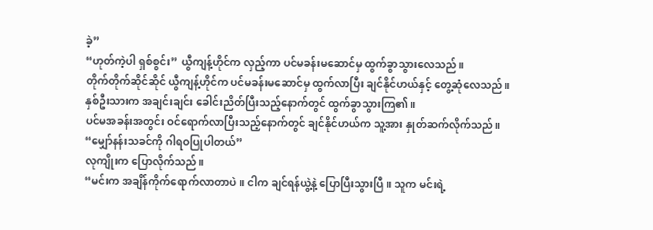ခဲ့”
“ဟုတ်ကဲ့ပါ ရှစ်စွင်း” ယွီကျန့်ဟိုင်က လှည့်ကာ ပင်မခန်းမဆောင်မှ ထွက်ခွာသွားလေသည်။
တိုက်တိုက်ဆိုင်ဆိုင် ယွီကျန့်ဟိုင်က ပင်မခန်းမဆောင်မှ ထွက်လာပြီး ချင်နိုင်ဟယ်နှင့် တွေ့ဆုံလေသည်။
နှစ်ဦးသားက အချင်းချင်း ခေါင်းညိတ်ပြီးသည့်နောက်တွင် ထွက်ခွာသွားကြ၏။
ပင်မအခန်းအတွင်း ဝင်ရောက်လာပြီးသည့်နောက်တွင် ချင်နိုင်ဟယ်က သူ့အား နှုတ်ဆက်လိုက်သည်။
“မျှော်နန်းသခင်ကို ဂါရဝပြုပါတယ်”
လုကျိုးက ပြောလိုက်သည်။
“မင်းက အချိန်ကိုက်ရောက်လာတာပဲ။ ငါက ချင်ရန်ယွဲ့နဲ့ ပြောပြီးသွားပြီ။ သူက မင်းရဲ့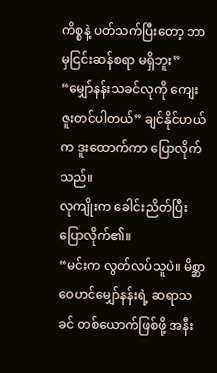ကိစ္စနဲ့ ပတ်သက်ပြီးတော့ ဘာမှငြင်းဆန်စရာ မရှိဘူး”
“မျှော်နန်းသခင်လုကို ကျေးဇူးတင်ပါတယ်” ချင်နိုင်ဟယ်က ဒူးထောက်ကာ ပြောလိုက်သည်။
လုကျိုးက ခေါင်းညိတ်ပြီး ပြောလိုက်၏။
“မင်းက လွတ်လပ်သူပဲ။ မိစ္ဆာဝေဟင်မျှော်နန်းရဲ့ ဆရာသခင် တစ်ယောက်ဖြစ်ဖို့ အနီး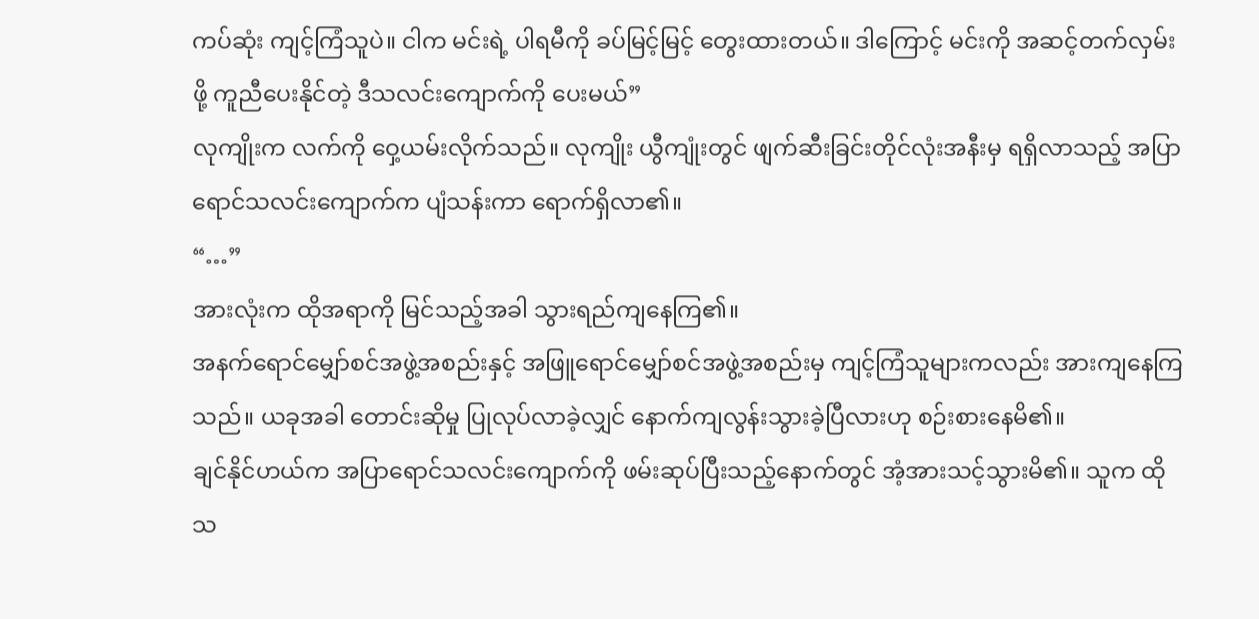ကပ်ဆုံး ကျင့်ကြံသူပဲ။ ငါက မင်းရဲ့ ပါရမီကို ခပ်မြင့်မြင့် တွေးထားတယ်။ ဒါကြောင့် မင်းကို အဆင့်တက်လှမ်းဖို့ ကူညီပေးနိုင်တဲ့ ဒီသလင်းကျောက်ကို ပေးမယ်”
လုကျိုးက လက်ကို ဝှေ့ယမ်းလိုက်သည်။ လုကျိုး ယွီကျုံးတွင် ဖျက်ဆီးခြင်းတိုင်လုံးအနီးမှ ရရှိလာသည့် အပြာရောင်သလင်းကျောက်က ပျံသန်းကာ ရောက်ရှိလာ၏။
“…”
အားလုံးက ထိုအရာကို မြင်သည့်အခါ သွားရည်ကျနေကြ၏။
အနက်ရောင်မျှော်စင်အဖွဲ့အစည်းနှင့် အဖြူရောင်မျှော်စင်အဖွဲ့အစည်းမှ ကျင့်ကြံသူများကလည်း အားကျနေကြသည်။ ယခုအခါ တောင်းဆိုမှု ပြုလုပ်လာခဲ့လျှင် နောက်ကျလွန်းသွားခဲ့ပြီလားဟု စဉ်းစားနေမိ၏။
ချင်နိုင်ဟယ်က အပြာရောင်သလင်းကျောက်ကို ဖမ်းဆုပ်ပြီးသည့်နောက်တွင် အံ့အားသင့်သွားမိ၏။ သူက ထိုသ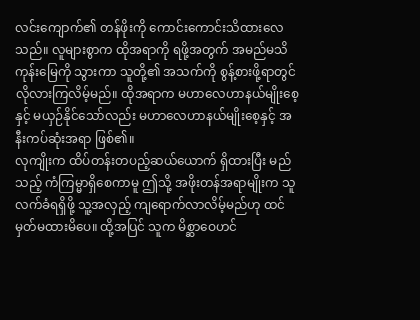လင်းကျောက်၏ တန်ဖိုးကို ကောင်းကောင်းသိထားလေသည်။ လူများစွာက ထိုအရာကို ရဖို့အတွက် အမည်မသိကုန်းမြေကို သွားကာ သူတို့၏ အသက်ကို စွန့်စားဖို့ရာတွင် လိုလားကြလိမ့်မည်။ ထိုအရာက မဟာလေဟာနယ်မျိုးစေ့နှင့် မယှဉ်နိုင်သော်လည်း မဟာလေဟာနယ်မျိုးစေ့နှင့် အနီးကပ်ဆုံးအရာ ဖြစ်၏။
လုကျိုးက ထိပ်တန်းတပည့်ဆယ်ယောက် ရှိထားပြီး မည်သည့် ကံကြမ္မာရှိစေကာမူ ဤသို့ အဖိုးတန်အရာမျိုးက သူလက်ခံရရှိဖို့ သူ့အလှည့် ကျရောက်လာလိမ့်မည်ဟု ထင်မှတ်မထားမိပေ။ ထို့အပြင် သူက မိစ္ဆာဝေဟင်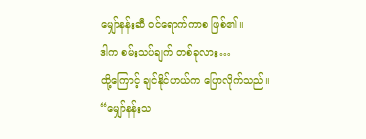မျှော်နန်းဆီ ဝင်ရောက်ကာစ ဖြစ်၏။
ဒါက စမ်းသပ်ချက် တစ်ခုလား…
ထို့ကြောင့် ချင်နိုင်ဟယ်က ပြောလိုက်သည်။
“မျှော်နန်းသ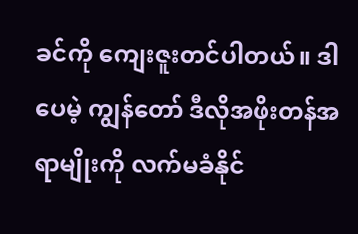ခင်ကို ကျေးဇူးတင်ပါတယ်။ ဒါပေမဲ့ ကျွန်တော် ဒီလိုအဖိုးတန်အရာမျိုးကို လက်မခံနိုင်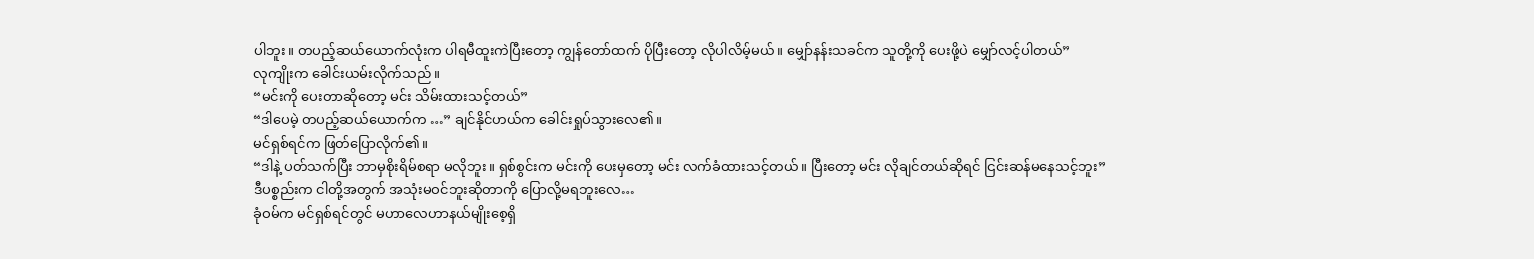ပါဘူး။ တပည့်ဆယ်ယောက်လုံးက ပါရမီထူးကဲပြီးတော့ ကျွန်တော်ထက် ပိုပြီးတော့ လိုပါလိမ့်မယ်။ မျှော်နန်းသခင်က သူတို့ကို ပေးဖို့ပဲ မျှော်လင့်ပါတယ်”
လုကျိုးက ခေါင်းယမ်းလိုက်သည်။
“မင်းကို ပေးတာဆိုတော့ မင်း သိမ်းထားသင့်တယ်”
“ဒါပေမဲ့ တပည့်ဆယ်ယောက်က …” ချင်နိုင်ဟယ်က ခေါင်းရှုပ်သွားလေ၏။
မင်ရှစ်ရင်က ဖြတ်ပြောလိုက်၏။
“ဒါနဲ့ ပတ်သက်ပြီး ဘာမှစိုးရိမ်စရာ မလိုဘူး။ ရှစ်စွင်းက မင်းကို ပေးမှတော့ မင်း လက်ခံထားသင့်တယ်။ ပြီးတော့ မင်း လိုချင်တယ်ဆိုရင် ငြင်းဆန်မနေသင့်ဘူး”
ဒီပစ္စည်းက ငါတို့အတွက် အသုံးမဝင်ဘူးဆိုတာကို ပြောလို့မရဘူးလေ…
ခုံဝမ်က မင်ရှစ်ရင်တွင် မဟာလေဟာနယ်မျိုးစေ့ရှိ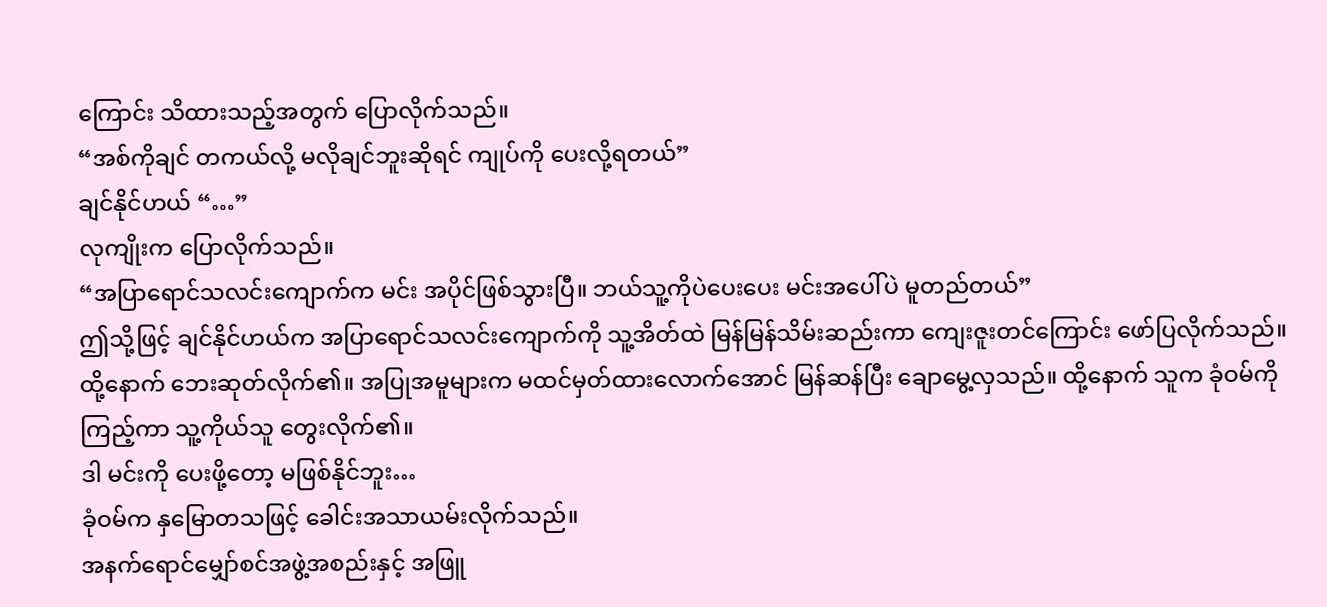ကြောင်း သိထားသည့်အတွက် ပြောလိုက်သည်။
“အစ်ကိုချင် တကယ်လို့ မလိုချင်ဘူးဆိုရင် ကျုပ်ကို ပေးလို့ရတယ်”
ချင်နိုင်ဟယ် “…”
လုကျိုးက ပြောလိုက်သည်။
“အပြာရောင်သလင်းကျောက်က မင်း အပိုင်ဖြစ်သွားပြီ။ ဘယ်သူ့ကိုပဲပေးပေး မင်းအပေါ်ပဲ မူတည်တယ်”
ဤသို့ဖြင့် ချင်နိုင်ဟယ်က အပြာရောင်သလင်းကျောက်ကို သူ့အိတ်ထဲ မြန်မြန်သိမ်းဆည်းကာ ကျေးဇူးတင်ကြောင်း ဖော်ပြလိုက်သည်။ ထို့နောက် ဘေးဆုတ်လိုက်၏။ အပြုအမူများက မထင်မှတ်ထားလောက်အောင် မြန်ဆန်ပြီး ချောမွေ့လှသည်။ ထို့နောက် သူက ခုံဝမ်ကို ကြည့်ကာ သူ့ကိုယ်သူ တွေးလိုက်၏။
ဒါ မင်းကို ပေးဖို့တော့ မဖြစ်နိုင်ဘူး…
ခုံဝမ်က နှမြောတသဖြင့် ခေါင်းအသာယမ်းလိုက်သည်။
အနက်ရောင်မျှော်စင်အဖွဲ့အစည်းနှင့် အဖြူ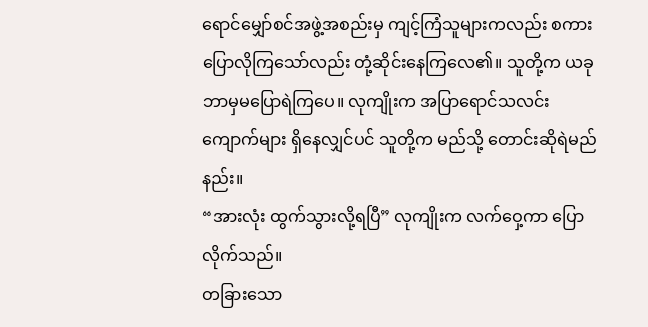ရောင်မျှော်စင်အဖွဲ့အစည်းမှ ကျင့်ကြံသူများကလည်း စကားပြောလိုကြသော်လည်း တုံ့ဆိုင်းနေကြလေ၏။ သူတို့က ယခု ဘာမှမပြောရဲကြပေ။ လုကျိုးက အပြာရောင်သလင်းကျောက်များ ရှိနေလျှင်ပင် သူတို့က မည်သို့ တောင်းဆိုရဲမည်နည်း။
“အားလုံး ထွက်သွားလို့ရပြီ” လုကျိုးက လက်ဝှေ့ကာ ပြောလိုက်သည်။
တခြားသော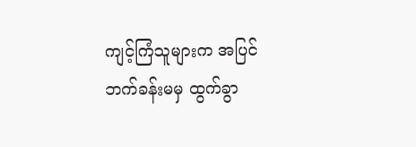ကျင့်ကြံသူများက အပြင်ဘက်ခန်းမမှ ထွက်ခွာ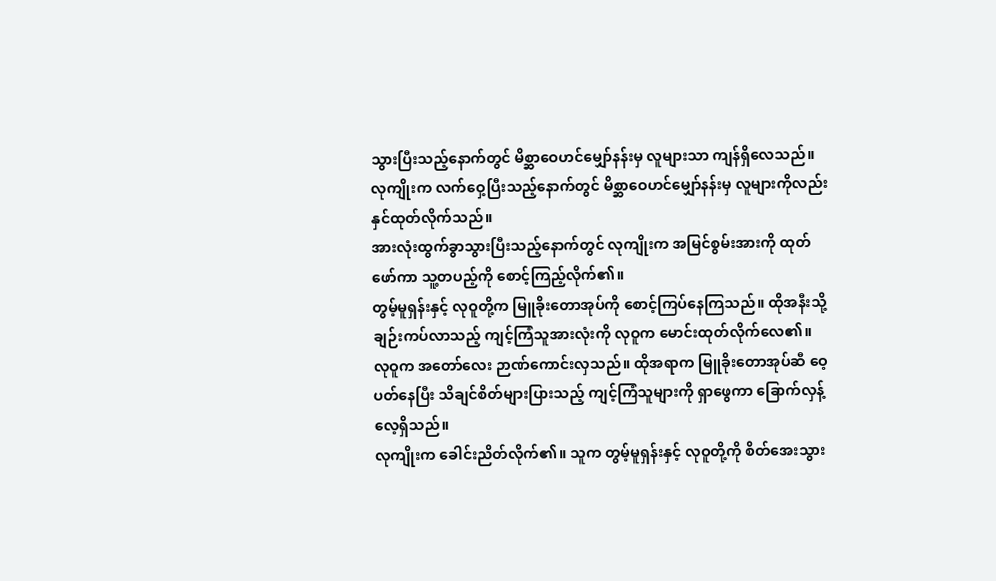သွားပြီးသည့်နောက်တွင် မိစ္ဆာဝေဟင်မျှော်နန်းမှ လူများသာ ကျန်ရှိလေသည်။
လုကျိုးက လက်ဝှေ့ပြီးသည့်နောက်တွင် မိစ္ဆာဝေဟင်မျှော်နန်းမှ လူများကိုလည်း နှင်ထုတ်လိုက်သည်။
အားလုံးထွက်ခွာသွားပြီးသည့်နောက်တွင် လုကျိုးက အမြင်စွမ်းအားကို ထုတ်ဖော်ကာ သူ့တပည့်ကို စောင့်ကြည့်လိုက်၏။
တွမ့်မူရှန်းနှင့် လုဝူတို့က မြူခိုးတောအုပ်ကို စောင့်ကြပ်နေကြသည်။ ထိုအနီးသို့ ချဉ်းကပ်လာသည့် ကျင့်ကြံသူအားလုံးကို လုဝူက မောင်းထုတ်လိုက်လေ၏။
လုဝူက အတော်လေး ဉာဏ်ကောင်းလှသည်။ ထိုအရာက မြူခိုးတောအုပ်ဆီ ဝေ့ပတ်နေပြီး သိချင်စိတ်များပြားသည့် ကျင့်ကြံသူများကို ရှာဖွေကာ ခြောက်လှန့်လေ့ရှိသည်။
လုကျိုးက ခေါင်းညိတ်လိုက်၏။ သူက တွမ့်မူရှန်းနှင့် လုဝူတို့ကို စိတ်အေးသွား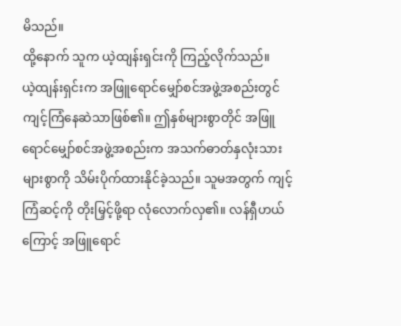မိသည်။
ထို့နောက် သူက ယဲ့ထျန်းရှင်းကို ကြည့်လိုက်သည်။
ယဲ့ထျန်းရှင်းက အဖြူရောင်မျှော်စင်အဖွဲ့အစည်းတွင် ကျင့်ကြံနေဆဲသာဖြစ်၏။ ဤနှစ်များစွာတိုင် အဖြူရောင်မျှော်စင်အဖွဲ့အစည်းက အသက်ဓာတ်နှလုံးသားများစွာကို သိမ်းပိုက်ထားနိုင်ခဲ့သည်။ သူမအတွက် ကျင့်ကြံဆင့်ကို တိုးမြှင့်ဖို့ရာ လုံလောက်လှ၏။ လန်ရှီဟယ်ကြောင့် အဖြူရောင်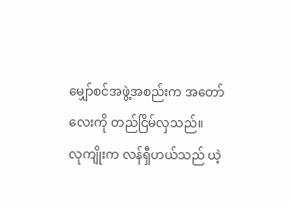မျှော်စင်အဖွဲ့အစည်းက အတော်လေးကို တည်ငြိမ်လှသည်။
လုကျိုးက လန်ရှီဟယ်သည် ယဲ့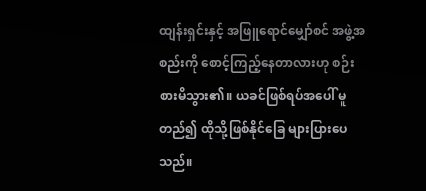ထျန်းရှင်းနှင့် အဖြူရောင်မျှော်စင် အဖွဲ့အစည်းကို စောင့်ကြည့်နေတာလားဟု စဉ်းစားမိသွား၏။ ယခင်ဖြစ်ရပ်အပေါ် မူတည်၍ ထိုသို့ဖြစ်နိုင်ခြေ များပြားပေသည်။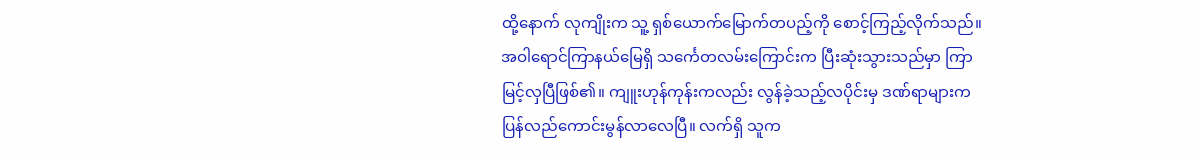ထို့နောက် လုကျိုးက သူ့ ရှစ်ယောက်မြောက်တပည့်ကို စောင့်ကြည့်လိုက်သည်။
အဝါရောင်ကြာနယ်မြေရှိ သင်္ကေတလမ်းကြောင်းက ပြီးဆုံးသွားသည်မှာ ကြာမြင့်လှပြီဖြစ်၏။ ကျူးဟုန်ကုန်းကလည်း လွန်ခဲ့သည့်လပိုင်းမှ ဒဏ်ရာများက ပြန်လည်ကောင်းမွန်လာလေပြီ။ လက်ရှိ သူက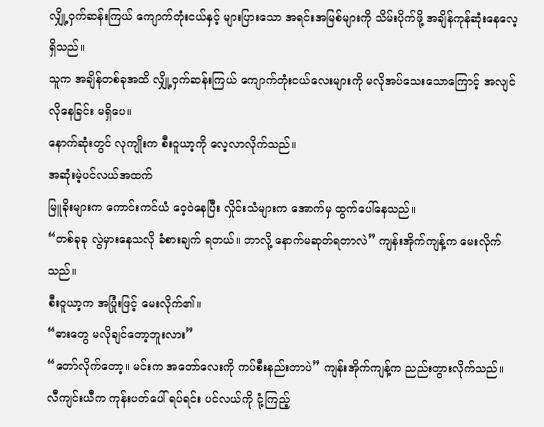လျှို့ဝှက်ဆန်းကြယ် ကျောက်တုံးငယ်နှင့် များပြားသော အရင်းအမြစ်များကို သိမ်းပိုက်ဖို့ အချိန်ကုန်ဆုံးနေလေ့ ရှိသည်။
သူက အချိန်တစ်ခုအထိ လျှို့ဝှက်ဆန်းကြယ် ကျောက်တုံးငယ်လေးများကို မလိုအပ်သေးသောကြောင့် အလျင်လိုနေခြင်း မရှိပေ။
နောက်ဆုံးတွင် လုကျိုးက စီးဝူယာ့ကို လေ့လာလိုက်သည်။
အဆုံးမဲ့ပင်လယ်အထက်
မြူခိုးများက ကောင်းကင်ယံ ဝေ့ဝဲနေပြီး လှိုင်းသံများက အောက်မှ ထွက်ပေါ်နေသည်။
“တစ်ခုခု လွဲမှားနေသလို ခံစားချက် ရတယ်။ ဘာလို့ နောက်မဆုတ်ရတာလဲ” ကျန်းအိုက်ကျန့်က မေးလိုက်သည်။
စီးဝူယာ့က အပြုံးဖြင့် မေးလိုက်၏။
“ဓားတွေ မလိုချင်တော့ဘူးလား”
“တော်လိုက်တော့။ မင်းက အတော်လေးကို ကပ်စီးနည်းတာပဲ” ကျန်းအိုက်ကျန့်က ညည်းတွားလိုက်သည်။
လီကျင်းယီက ကုန်းပတ်ပေါ် ရပ်ရင်း ပင်လယ်ကို ငုံ့ကြည့်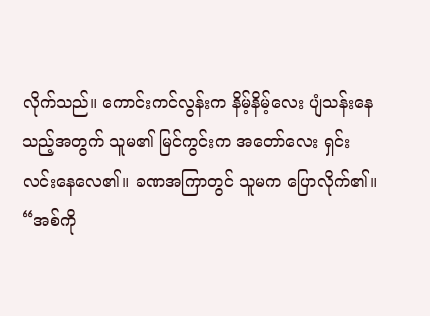လိုက်သည်။ ကောင်းကင်လွန်းက နိမ့်နိမ့်လေး ပျံသန်းနေသည့်အတွက် သူမ၏ မြင်ကွင်းက အတော်လေး ရှင်းလင်းနေလေ၏။ ခဏအကြာတွင် သူမက ပြောလိုက်၏။
“အစ်ကို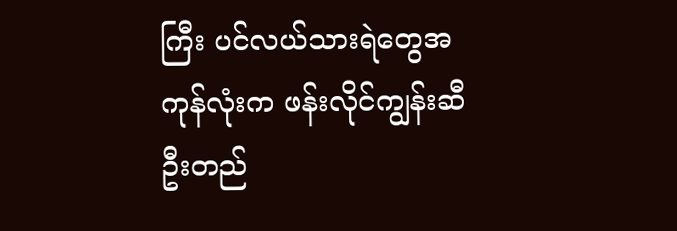ကြီး ပင်လယ်သားရဲတွေအကုန်လုံးက ဖန်းလိုင်ကျွန်းဆီ ဦးတည်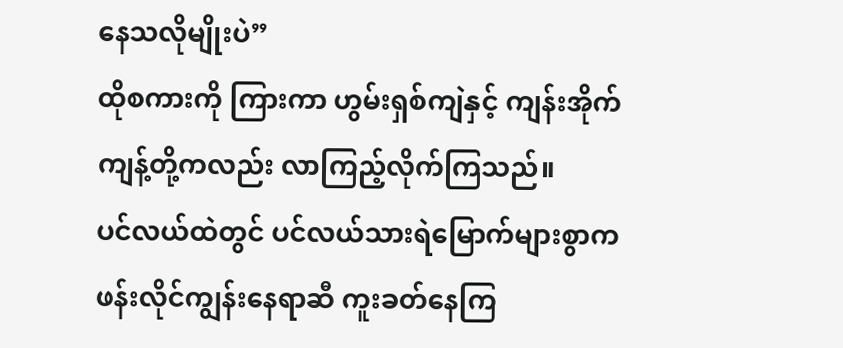နေသလိုမျိုးပဲ”
ထိုစကားကို ကြားကာ ဟွမ်းရှစ်ကျဲနှင့် ကျန်းအိုက်ကျန့်တို့ကလည်း လာကြည့်လိုက်ကြသည်။
ပင်လယ်ထဲတွင် ပင်လယ်သားရဲမြောက်များစွာက ဖန်းလိုင်ကျွန်းနေရာဆီ ကူးခတ်နေကြ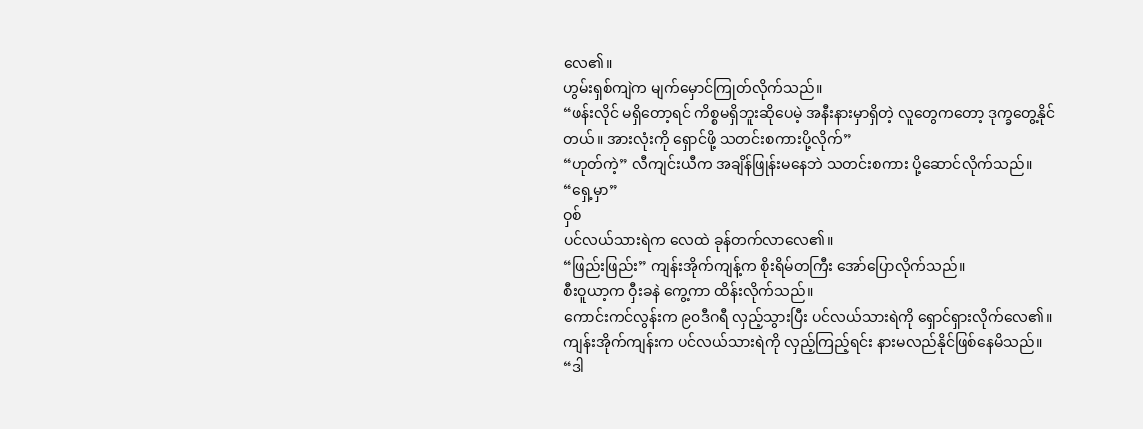လေ၏။
ဟွမ်းရှစ်ကျဲက မျက်မှောင်ကြုတ်လိုက်သည်။
“ဖန်းလိုင် မရှိတော့ရင် ကိစ္စမရှိဘူးဆိုပေမဲ့ အနီးနားမှာရှိတဲ့ လူတွေကတော့ ဒုက္ခတွေ့နိုင်တယ်။ အားလုံးကို ရှောင်ဖို့ သတင်းစကားပို့လိုက်”
“ဟုတ်ကဲ့” လီကျင်းယီက အချိန်ဖြုန်းမနေဘဲ သတင်းစကား ပို့ဆောင်လိုက်သည်။
“ရှေ့မှာ”
ဝှစ်
ပင်လယ်သားရဲက လေထဲ ခုန်တက်လာလေ၏။
“ဖြည်းဖြည်း” ကျန်းအိုက်ကျန့်က စိုးရိမ်တကြီး အော်ပြောလိုက်သည်။
စီးဝူယာ့က ဝှီးခနဲ ကွေ့ကာ ထိန်းလိုက်သည်။
ကောင်းကင်လွန်းက ၉၀ဒီဂရီ လှည့်သွားပြီး ပင်လယ်သားရဲကို ရှောင်ရှားလိုက်လေ၏။
ကျန်းအိုက်ကျန်းက ပင်လယ်သားရဲကို လှည့်ကြည့်ရင်း နားမလည်နိုင်ဖြစ်နေမိသည်။
“ဒါ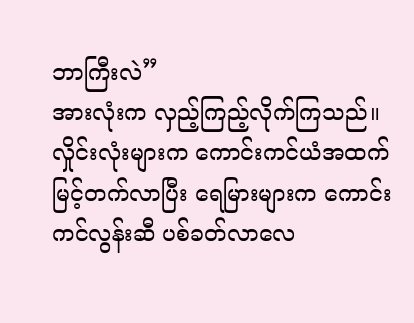ဘာကြီးလဲ”
အားလုံးက လှည့်ကြည့်လိုက်ကြသည်။
လှိုင်းလုံးများက ကောင်းကင်ယံအထက် မြင့်တက်လာပြီး ရေမြားများက ကောင်းကင်လွန်းဆီ ပစ်ခတ်လာလေ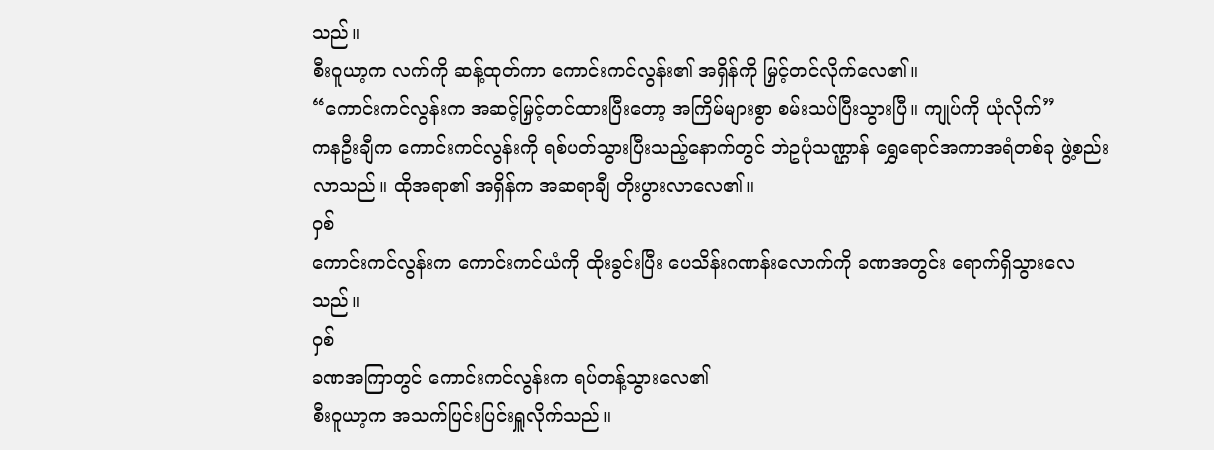သည်။
စီးဝူယာ့က လက်ကို ဆန့်ထုတ်ကာ ကောင်းကင်လွန်း၏ အရှိန်ကို မြှင့်တင်လိုက်လေ၏။
“ကောင်းကင်လွန်းက အဆင့်မြှင့်တင်ထားပြီးတော့ အကြိမ်များစွာ စမ်းသပ်ပြီးသွားပြီ။ ကျုပ်ကို ယုံလိုက်”
ကနဦးချီက ကောင်းကင်လွန်းကို ရစ်ပတ်သွားပြီးသည့်နောက်တွင် ဘဲဥပုံသဏ္ဌာန် ရွှေရောင်အကာအရံတစ်ခု ဖွဲ့စည်းလာသည်။ ထိုအရာ၏ အရှိန်က အဆရာချီ တိုးပွားလာလေ၏။
ဝှစ်
ကောင်းကင်လွန်းက ကောင်းကင်ယံကို ထိုးခွင်းပြီး ပေသိန်းဂဏန်းလောက်ကို ခဏအတွင်း ရောက်ရှိသွားလေသည်။
ဝှစ်
ခဏအကြာတွင် ကောင်းကင်လွန်းက ရပ်တန့်သွားလေ၏
စီးဝူယာ့က အသက်ပြင်းပြင်းရှူလိုက်သည်။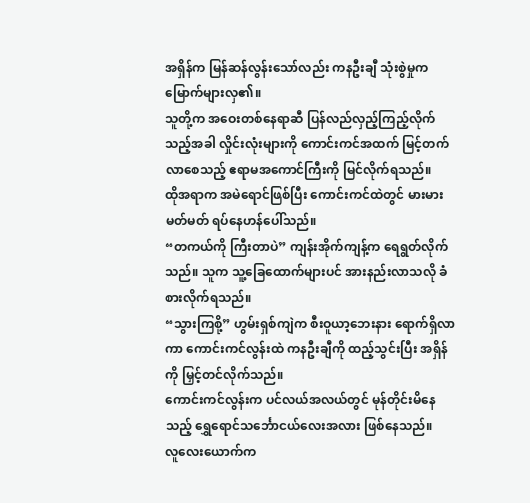အရှိန်က မြန်ဆန်လွန်းသော်လည်း ကနဦးချီ သုံးစွဲမှုက မြောက်များလှ၏။
သူတို့က အဝေးတစ်နေရာဆီ ပြန်လည်လှည့်ကြည့်လိုက်သည့်အခါ လှိုင်းလုံးများကို ကောင်းကင်အထက် မြင့်တက်လာစေသည့် ဧရာမအကောင်ကြီးကို မြင်လိုက်ရသည်။
ထိုအရာက အမဲရောင်ဖြစ်ပြီး ကောင်းကင်ထဲတွင် မားမားမတ်မတ် ရပ်နေဟန်ပေါ်သည်။
“တကယ်ကို ကြီးတာပဲ” ကျန်းအိုက်ကျန့်က ရေရွတ်လိုက်သည်။ သူက သူ့ခြေထောက်များပင် အားနည်းလာသလို ခံစားလိုက်ရသည်။
“သွားကြစို့” ဟွမ်းရှစ်ကျဲက စီးဝူယာ့ဘေးနား ရောက်ရှိလာကာ ကောင်းကင်လွန်းထဲ ကနဦးချီကို ထည့်သွင်းပြီး အရှိန်ကို မြှင့်တင်လိုက်သည်။
ကောင်းကင်လွန်းက ပင်လယ်အလယ်တွင် မုန်တိုင်းမိနေသည့် ရွှေရောင်သင်္ဘောငယ်လေးအလား ဖြစ်နေသည်။
လူလေးယောက်က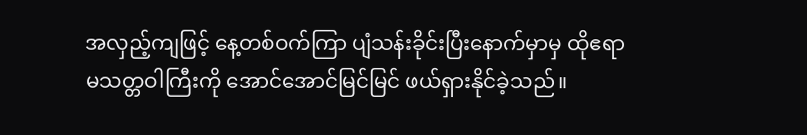အလှည့်ကျဖြင့် နေ့တစ်ဝက်ကြာ ပျံသန်းခိုင်းပြီးနောက်မှာမှ ထိုဧရာမသတ္တဝါကြီးကို အောင်အောင်မြင်မြင် ဖယ်ရှားနိုင်ခဲ့သည်။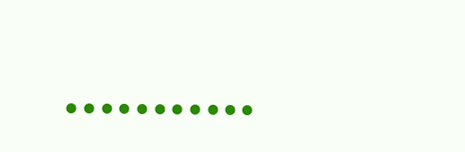………..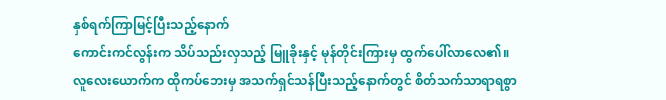နှစ်ရက်ကြာမြင့်ပြီးသည့်နောက်
ကောင်းကင်လွန်းက သိပ်သည်းလှသည့် မြူခိုးနှင့် မုန်တိုင်းကြားမှ ထွက်ပေါ်လာလေ၏။
လူလေးယောက်က ထိုကပ်ဘေးမှ အသက်ရှင်သန်ပြီးသည့်နောက်တွင် စိတ်သက်သာရာရစွာ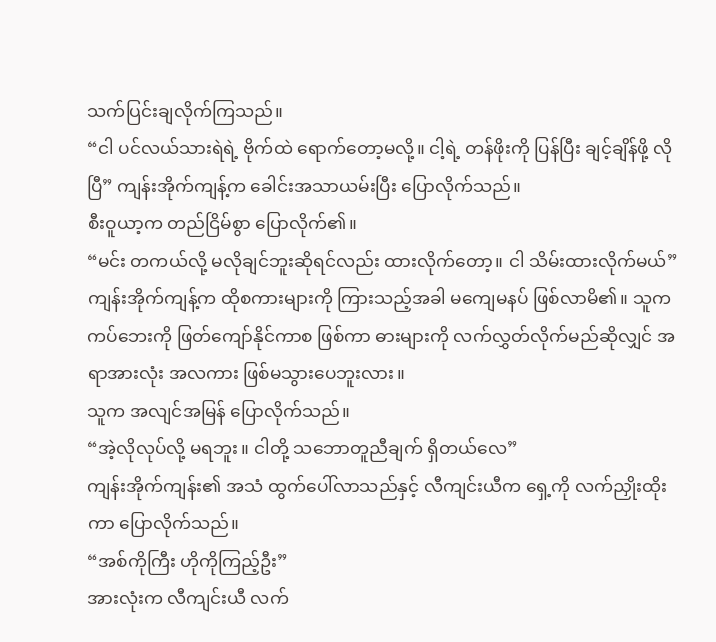သက်ပြင်းချလိုက်ကြသည်။
“ငါ ပင်လယ်သားရဲရဲ့ ဗိုက်ထဲ ရောက်တော့မလို့။ ငါ့ရဲ့ တန်ဖိုးကို ပြန်ပြီး ချင့်ချိန်ဖို့ လိုပြီ” ကျန်းအိုက်ကျန့်က ခေါင်းအသာယမ်းပြီး ပြောလိုက်သည်။
စီးဝူယာ့က တည်ငြိမ်စွာ ပြောလိုက်၏။
“မင်း တကယ်လို့ မလိုချင်ဘူးဆိုရင်လည်း ထားလိုက်တော့။ ငါ သိမ်းထားလိုက်မယ်”
ကျန်းအိုက်ကျန့်က ထိုစကားများကို ကြားသည့်အခါ မကျေမနပ် ဖြစ်လာမိ၏။ သူက ကပ်ဘေးကို ဖြတ်ကျော်နိုင်ကာစ ဖြစ်ကာ ဓားများကို လက်လွှတ်လိုက်မည်ဆိုလျှင် အရာအားလုံး အလကား ဖြစ်မသွားပေဘူးလား။
သူက အလျင်အမြန် ပြောလိုက်သည်။
“အဲ့လိုလုပ်လို့ မရဘူး။ ငါတို့ သဘောတူညီချက် ရှိတယ်လေ”
ကျန်းအိုက်ကျန်း၏ အသံ ထွက်ပေါ်လာသည်နှင့် လီကျင်းယီက ရှေ့ကို လက်ညှိုးထိုးကာ ပြောလိုက်သည်။
“အစ်ကိုကြီး ဟိုကိုကြည့်ဦး”
အားလုံးက လီကျင်းယီ လက်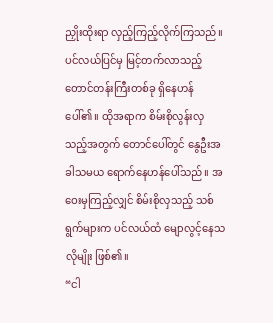ညှိုးထိုးရာ လှည့်ကြည့်လိုက်ကြသည်။
ပင်လယ်ပြင်မှ မြင့်တက်လာသည့် တောင်တန်းကြီးတစ်ခု ရှိနေဟန်ပေါ်၏။ ထိုအရာက စိမ်းစိုလွန်းလှသည့်အတွက် တောင်ပေါ်တွင် နွေဦးအခါသမယ ရောက်နေဟန်ပေါ်သည်။ အဝေးမှကြည့်လျှင် စိမ်းစိုလှသည့် သစ်ရွက်များက ပင်လယ်ထံ မျောလွင့်နေသလိုမျိုး ဖြစ်၏။
“ငါ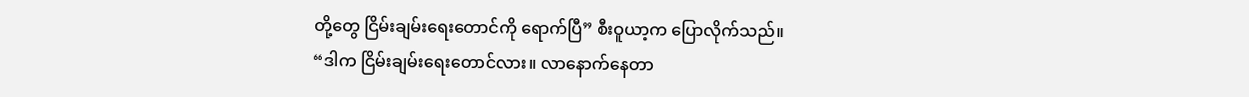တို့တွေ ငြိမ်းချမ်းရေးတောင်ကို ရောက်ပြီ” စီးဝူယာ့က ပြောလိုက်သည်။
“ဒါက ငြိမ်းချမ်းရေးတောင်လား။ လာနောက်နေတာ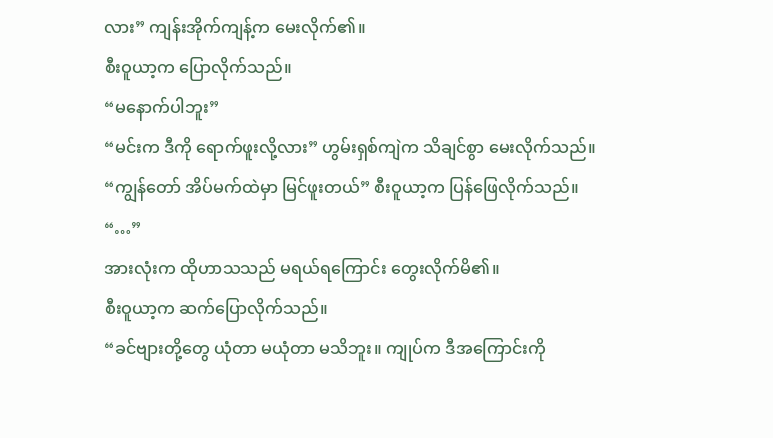လား” ကျန်းအိုက်ကျန့်က မေးလိုက်၏။
စီးဝူယာ့က ပြောလိုက်သည်။
“မနောက်ပါဘူး”
“မင်းက ဒီကို ရောက်ဖူးလို့လား” ဟွမ်းရှစ်ကျဲက သိချင်စွာ မေးလိုက်သည်။
“ကျွန်တော် အိပ်မက်ထဲမှာ မြင်ဖူးတယ်” စီးဝူယာ့က ပြန်ဖြေလိုက်သည်။
“…”
အားလုံးက ထိုဟာသသည် မရယ်ရကြောင်း တွေးလိုက်မိ၏။
စီးဝူယာ့က ဆက်ပြောလိုက်သည်။
“ခင်ဗျားတို့တွေ ယုံတာ မယုံတာ မသိဘူး။ ကျုပ်က ဒီအကြောင်းကို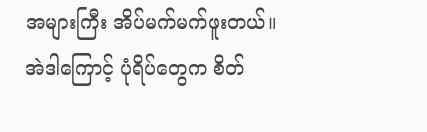အများကြီး အိပ်မက်မက်ဖူးတယ်။ အဲဒါကြောင့် ပုံရိပ်တွေက စိတ်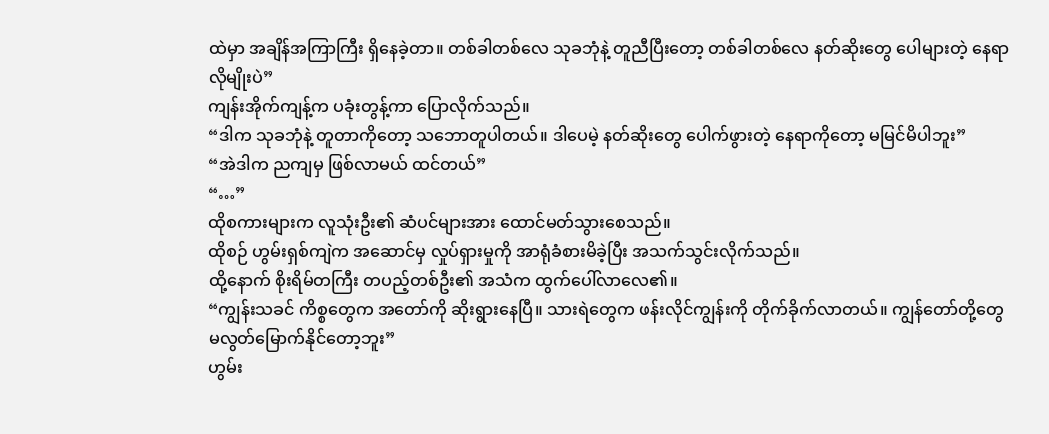ထဲမှာ အချိန်အကြာကြီး ရှိနေခဲ့တာ။ တစ်ခါတစ်လေ သုခဘုံနဲ့ တူညီပြီးတော့ တစ်ခါတစ်လေ နတ်ဆိုးတွေ ပေါများတဲ့ နေရာလိုမျိုးပဲ”
ကျန်းအိုက်ကျန့်က ပခုံးတွန့်ကာ ပြောလိုက်သည်။
“ဒါက သုခဘုံနဲ့ တူတာကိုတော့ သဘောတူပါတယ်။ ဒါပေမဲ့ နတ်ဆိုးတွေ ပေါက်ဖွားတဲ့ နေရာကိုတော့ မမြင်မိပါဘူး”
“အဲဒါက ညကျမှ ဖြစ်လာမယ် ထင်တယ်”
“…”
ထိုစကားများက လူသုံးဦး၏ ဆံပင်များအား ထောင်မတ်သွားစေသည်။
ထိုစဉ် ဟွမ်းရှစ်ကျဲက အဆောင်မှ လှုပ်ရှားမှုကို အာရုံခံစားမိခဲ့ပြီး အသက်သွင်းလိုက်သည်။
ထို့နောက် စိုးရိမ်တကြီး တပည့်တစ်ဦး၏ အသံက ထွက်ပေါ်လာလေ၏။
“ကျွန်းသခင် ကိစ္စတွေက အတော်ကို ဆိုးရွားနေပြီ။ သားရဲတွေက ဖန်းလိုင်ကျွန်းကို တိုက်ခိုက်လာတယ်။ ကျွန်တော်တို့တွေ မလွတ်မြောက်နိုင်တော့ဘူး”
ဟွမ်း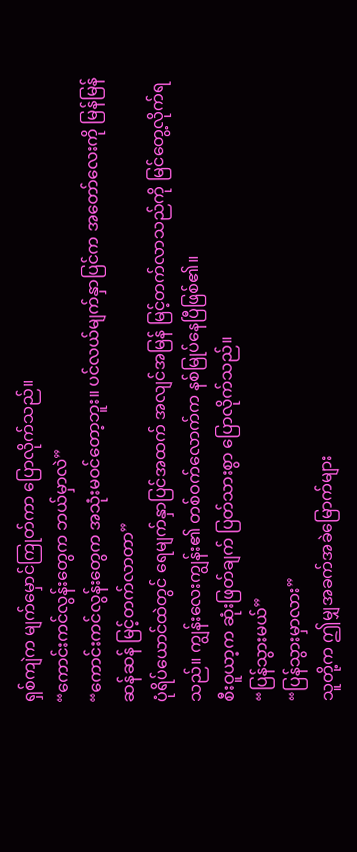ရှစ်ကျဲက မျက်မှောင်ကြုတ်ကာ ပြောလိုက်သည်။
“ကောင်းကင်လွန်းတွေက ဘယ်မှာလဲ”
“ကောင်းကင်လွန်းတွေက အသုံးမဝင်တော့ဘူး။ ပင်လယ်မျက်နှာပြင်က အတော်လေးကို မြန်မြန်ဆန်ဆန် မြင့်တက်လာတာ”
ပုံရိပ်ယောင်ထဲတွင် ရေမျက်နှာပြင်အထက် အလျင်အမြန် မြင့်တက်လာသည်ကို မြင်တွေ့လိုက်ရသည်။ ကျွန်းလေးကျွန်း၏ တစ်ဝက်လောက်က နစ်မြုပ်နေပြီဖြစ်၏။
စီးဝူယာ့က ဆုံးဖြတ်ချက် ပြတ်သားစွာ ပြောလိုက်သည်။
“ပြန်သွားမယ်”
“ပြန်သွားမှာလား”
သူတို့က ဤမျှအခက်အခဲမြောက်များ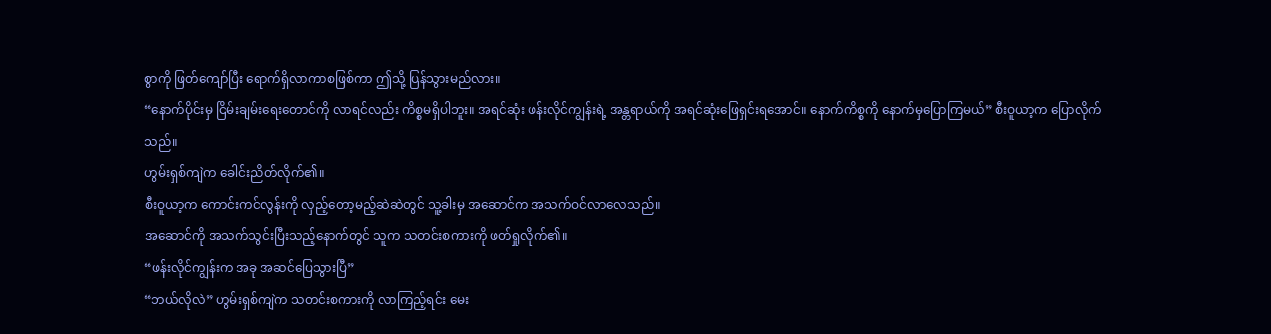စွာကို ဖြတ်ကျော်ပြီး ရောက်ရှိလာကာစဖြစ်ကာ ဤသို့ ပြန်သွားမည်လား။
“နောက်ပိုင်းမှ ငြိမ်းချမ်းရေးတောင်ကို လာရင်လည်း ကိစ္စမရှိပါဘူး။ အရင်ဆုံး ဖန်းလိုင်ကျွန်းရဲ့ အန္တရာယ်ကို အရင်ဆုံးဖြေရှင်းရအောင်။ နောက်ကိစ္စကို နောက်မှပြောကြမယ်” စီးဝူယာ့က ပြောလိုက်သည်။
ဟွမ်းရှစ်ကျဲက ခေါင်းညိတ်လိုက်၏။
စီးဝူယာ့က ကောင်းကင်လွန်းကို လှည့်တော့မည့်ဆဲဆဲတွင် သူ့ခါးမှ အဆောင်က အသက်ဝင်လာလေသည်။
အဆောင်ကို အသက်သွင်းပြီးသည့်နောက်တွင် သူက သတင်းစကားကို ဖတ်ရှုလိုက်၏။
“ဖန်းလိုင်ကျွန်းက အခု အဆင်ပြေသွားပြီ”
“ဘယ်လိုလဲ” ဟွမ်းရှစ်ကျဲက သတင်းစကားကို လာကြည့်ရင်း မေး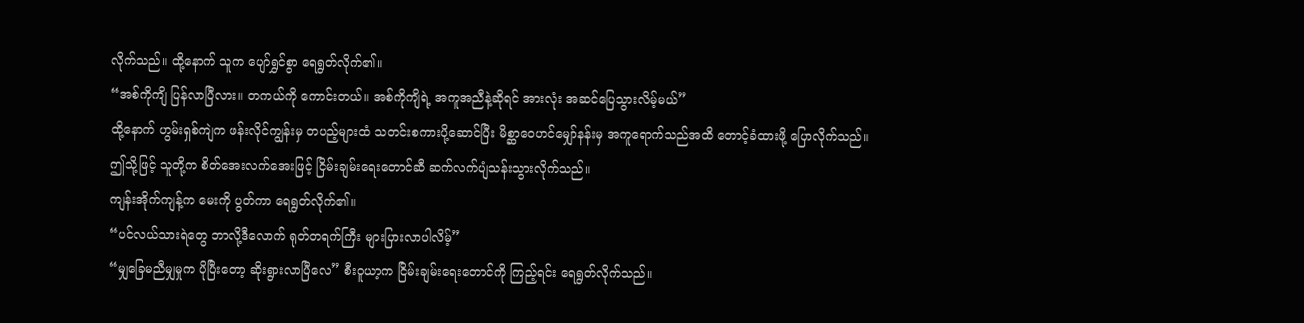လိုက်သည်။ ထို့နောက် သူက ပျော်ရွှင်စွာ ရေရွတ်လိုက်၏။
“အစ်ကိုကျိ ပြန်လာပြီလား။ တကယ်ကို ကောင်းတယ်။ အစ်ကိုကျိရဲ့ အကူအညီနဲ့ဆိုရင် အားလုံး အဆင်ပြေသွားလိမ့်မယ်”
ထို့နောက် ဟွမ်းရှစ်ကျဲက ဖန်းလိုင်ကျွန်းမှ တပည့်များထံ သတင်းစကားပို့ဆောင်ပြီး မိစ္ဆာဝေဟင်မျှော်နန်းမှ အကူရောက်သည်အထိ တောင့်ခံထားဖို့ ပြောလိုက်သည်။
ဤသို့ဖြင့် သူတို့က စိတ်အေးလက်အေးဖြင့် ငြိမ်းချမ်းရေးတောင်ဆီ ဆက်လက်ပျံသန်းသွားလိုက်သည်။
ကျန်းအိုက်ကျန့်က မေးကို ပွတ်ကာ ရေရွတ်လိုက်၏။
“ပင်လယ်သားရဲတွေ ဘာလို့ဒီလောက် ရုတ်တရက်ကြီး များပြားလာပါလိမ့်”
“မျှခြေမညီမျှမှုက ပိုပြီးတော့ ဆိုးရွားလာပြီလေ” စီးဝူယာ့က ငြိမ်းချမ်းရေးတောင်ကို ကြည့်ရင်း ရေရွတ်လိုက်သည်။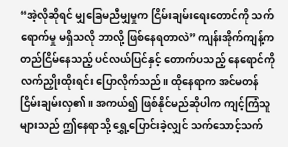“အဲ့လိုဆိုရင် မျှခြေမညီမျှမှုက ငြိမ်းချမ်းရေးတောင်ကို သက်ရောက်မှု မရှိသလို ဘာလို့ ဖြစ်နေရတာလဲ” ကျန်းအိုက်ကျန့်က တည်ငြိမ်နေသည့် ပင်လယ်ပြင်နှင့် တောက်ပသည့် နေရောင်ကို လက်ညှိုးထိုးရင်း ပြောလိုက်သည်။ ထိုနေရာက အင်မတန် ငြိမ်းချမ်းလှ၏။ အကယ်၍ ဖြစ်နိုင်မည်ဆိုပါက ကျင့်ကြံသူများသည် ဤနေရာသို့ ရွှေ့ပြောင်းခဲ့လျှင် သက်သောင့်သက်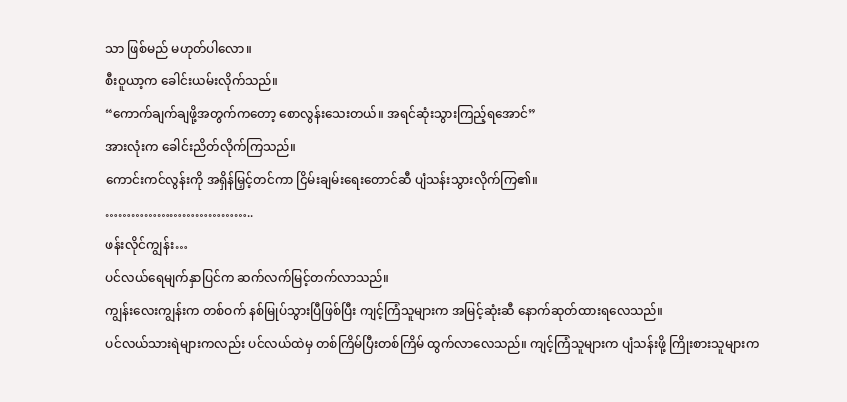သာ ဖြစ်မည် မဟုတ်ပါလော။
စီးဝူယာ့က ခေါင်းယမ်းလိုက်သည်။
“ကောက်ချက်ချဖို့အတွက်ကတော့ စောလွန်းသေးတယ်။ အရင်ဆုံးသွားကြည့်ရအောင်”
အားလုံးက ခေါင်းညိတ်လိုက်ကြသည်။
ကောင်းကင်လွန်းကို အရှိန်မြှင့်တင်ကာ ငြိမ်းချမ်းရေးတောင်ဆီ ပျံသန်းသွားလိုက်ကြ၏။
……………………………..
ဖန်းလိုင်ကျွန်း…
ပင်လယ်ရေမျက်နှာပြင်က ဆက်လက်မြင့်တက်လာသည်။
ကျွန်းလေးကျွန်းက တစ်ဝက် နစ်မြုပ်သွားပြီဖြစ်ပြီး ကျင့်ကြံသူများက အမြင့်ဆုံးဆီ နောက်ဆုတ်ထားရလေသည်။
ပင်လယ်သားရဲများကလည်း ပင်လယ်ထဲမှ တစ်ကြိမ်ပြီးတစ်ကြိမ် ထွက်လာလေသည်။ ကျင့်ကြံသူများက ပျံသန်းဖို့ ကြိုးစားသူများက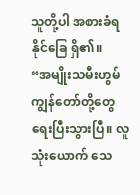သူတို့ပါ အစားခံရနိုင်ခြေ ရှိ၏။
“အမျိုးသမီးဟွမ် ကျွန်တော်တို့တွေ ရေးပြီးသွားပြီ။ လူသုံးယောက် သေ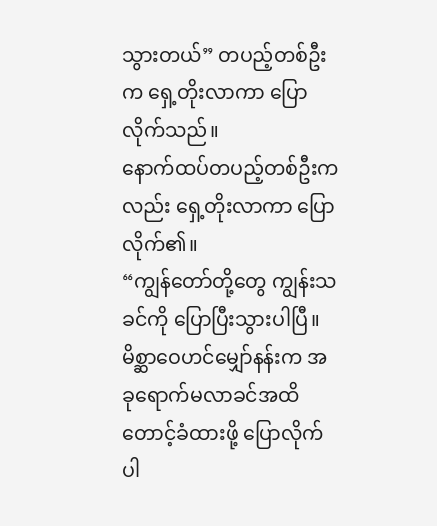သွားတယ်” တပည့်တစ်ဦးက ရှေ့တိုးလာကာ ပြောလိုက်သည်။
နောက်ထပ်တပည့်တစ်ဦးကလည်း ရှေ့တိုးလာကာ ပြောလိုက်၏။
“ကျွန်တော်တို့တွေ ကျွန်းသခင်ကို ပြောပြီးသွားပါပြီ။ မိစ္ဆာဝေဟင်မျှော်နန်းက အခုရောက်မလာခင်အထိ တောင့်ခံထားဖို့ ပြောလိုက်ပါ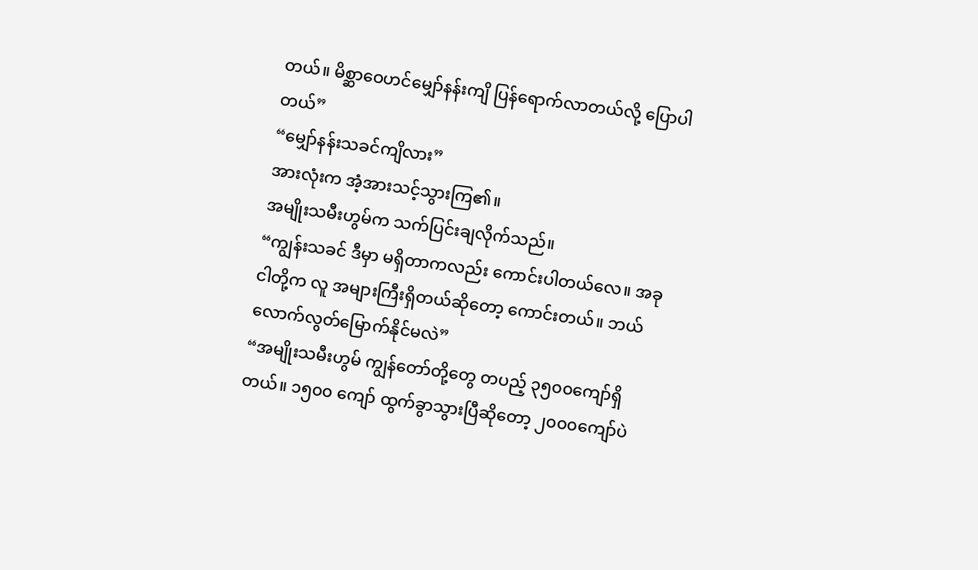တယ်။ မိစ္ဆာဝေဟင်မျှော်နန်းကျိ ပြန်ရောက်လာတယ်လို့ ပြောပါတယ်”
“မျှော်နန်းသခင်ကျိလား”
အားလုံးက အံ့အားသင့်သွားကြ၏။
အမျိုးသမီးဟွမ်က သက်ပြင်းချလိုက်သည်။
“ကျွန်းသခင် ဒီမှာ မရှိတာကလည်း ကောင်းပါတယ်လေ။ အခု ငါတို့က လူ အများကြီးရှိတယ်ဆိုတော့ ကောင်းတယ်။ ဘယ်လောက်လွတ်မြောက်နိုင်မလဲ”
“အမျိုးသမီးဟွမ် ကျွန်တော်တို့တွေ တပည့် ၃၅၀၀ကျော်ရှိတယ်။ ၁၅၀၀ ကျော် ထွက်ခွာသွားပြီဆိုတော့ ၂၀၀၀ကျော်ပဲ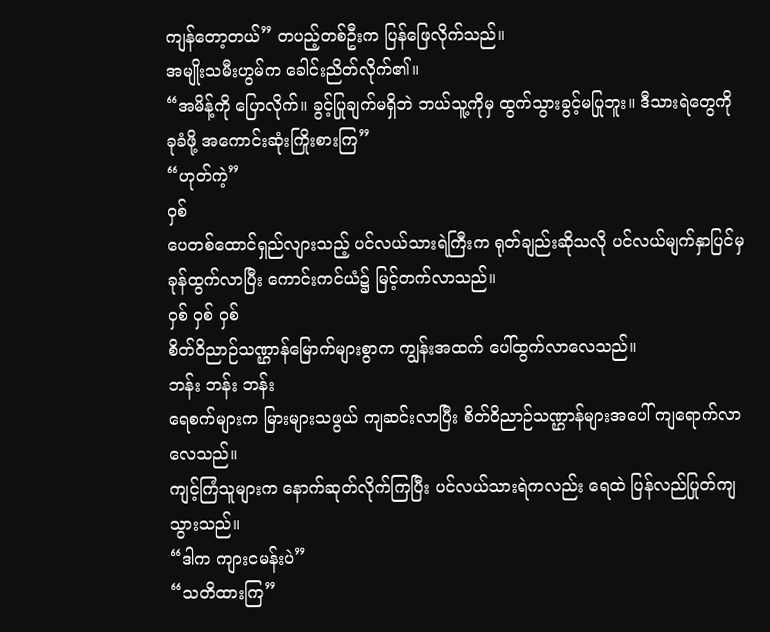ကျန်တော့တယ်” တပည့်တစ်ဦးက ပြန်ဖြေလိုက်သည်။
အမျိုးသမီးဟွမ်က ခေါင်းညိတ်လိုက်၏။
“အမိန့်ကို ပြောလိုက်။ ခွင့်ပြုချက်မရှိဘဲ ဘယ်သူ့ကိုမှ ထွက်သွားခွင့်မပြုဘူး။ ဒီသားရဲတွေကို ခုခံဖို့ အကောင်းဆုံးကြိုးစားကြ”
“ဟုတ်ကဲ့”
ဝှစ်
ပေတစ်ထောင်ရှည်လျားသည့် ပင်လယ်သားရဲကြီးက ရုတ်ချည်းဆိုသလို ပင်လယ်မျက်နှာပြင်မှ ခုန်ထွက်လာပြီး ကောင်းကင်ယံ၌ မြင့်တက်လာသည်။
ဝှစ် ဝှစ် ဝှစ်
စိတ်ဝိညာဉ်သဏ္ဌာန်မြောက်များစွာက ကျွန်းအထက် ပေါ်ထွက်လာလေသည်။
ဘန်း ဘန်း ဘန်း
ရေစက်များက မြားများသဖွယ် ကျဆင်းလာပြီး စိတ်ဝိညာဉ်သဏ္ဌာန်များအပေါ် ကျရောက်လာလေသည်။
ကျင့်ကြံသူများက နောက်ဆုတ်လိုက်ကြပြီး ပင်လယ်သားရဲကလည်း ရေထဲ ပြန်လည်ပြုတ်ကျသွားသည်။
“ဒါက ကျားငမန်းပဲ”
“သတိထားကြ”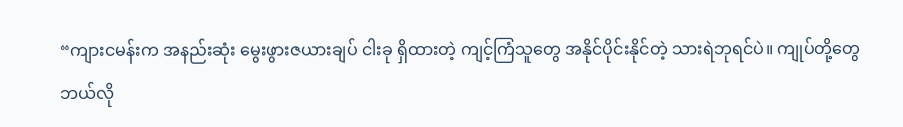“ကျားငမန်းက အနည်းဆုံး မွေးဖွားဇယားချပ် ငါးခု ရှိထားတဲ့ ကျင့်ကြံသူတွေ အနိုင်ပိုင်းနိုင်တဲ့ သားရဲဘုရင်ပဲ။ ကျုပ်တို့တွေ ဘယ်လို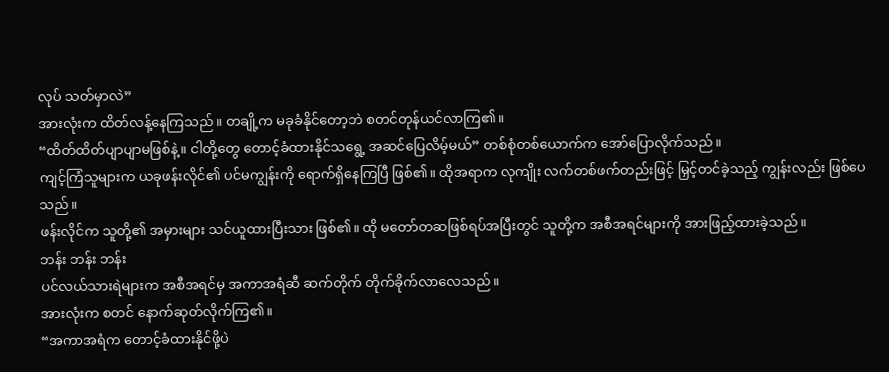လုပ် သတ်မှာလဲ”
အားလုံးက ထိတ်လန့်နေကြသည်။ တချို့က မခုခံနိုင်တော့ဘဲ စတင်တုန်ယင်လာကြ၏။
“ထိတ်ထိတ်ပျာပျာမဖြစ်နဲ့။ ငါတို့တွေ တောင့်ခံထားနိုင်သရွေ့ အဆင်ပြေလိမ့်မယ်” တစ်စုံတစ်ယောက်က အော်ပြောလိုက်သည်။
ကျင့်ကြံသူများက ယခုဖန်းလိုင်၏ ပင်မကျွန်းကို ရောက်ရှိနေကြပြီ ဖြစ်၏။ ထိုအရာက လုကျိုး လက်တစ်ဖက်တည်းဖြင့် မြှင့်တင်ခဲ့သည့် ကျွန်းလည်း ဖြစ်ပေသည်။
ဖန်းလိုင်က သူတို့၏ အမှားများ သင်ယူထားပြီးသား ဖြစ်၏။ ထို မတော်တဆဖြစ်ရပ်အပြီးတွင် သူတို့က အစီအရင်များကို အားဖြည့်ထားခဲ့သည်။
ဘန်း ဘန်း ဘန်း
ပင်လယ်သားရဲများက အစီအရင်မှ အကာအရံဆီ ဆက်တိုက် တိုက်ခိုက်လာလေသည်။
အားလုံးက စတင် နောက်ဆုတ်လိုက်ကြ၏။
“အကာအရံက တောင့်ခံထားနိုင်ဖို့ပဲ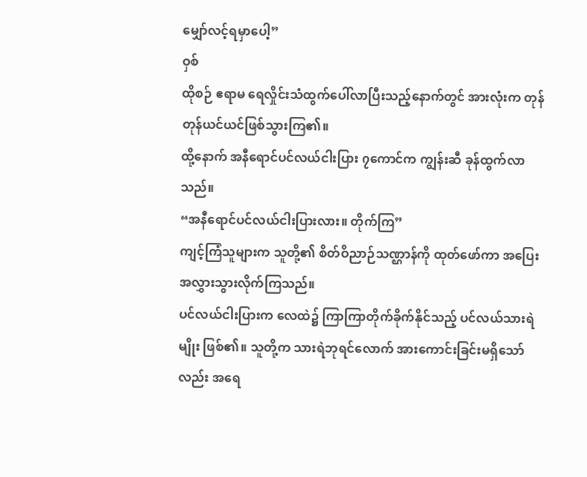မျှော်လင့်ရမှာပေါ့”
ဝှစ်
ထိုစဉ် ဧရာမ ရေလှိုင်းသံထွက်ပေါ်လာပြီးသည့်နောက်တွင် အားလုံးက တုန်တုန်ယင်ယင်ဖြစ်သွားကြ၏။
ထို့နောက် အနီရောင်ပင်လယ်ငါးပြား ၇ကောင်က ကျွန်းဆီ ခုန်ထွက်လာသည်။
“အနီရောင်ပင်လယ်ငါးပြားလား။ တိုက်ကြ”
ကျင့်ကြံသူများက သူတို့၏ စိတ်ဝိညာဉ်သဏ္ဌာန်ကို ထုတ်ဖော်ကာ အပြေးအလွှားသွားလိုက်ကြသည်။
ပင်လယ်ငါးပြားက လေထဲ၌ ကြာကြာတိုက်ခိုက်နိုင်သည့် ပင်လယ်သားရဲမျိုး ဖြစ်၏။ သူတို့က သားရဲဘုရင်လောက် အားကောင်းခြင်းမရှိသော်လည်း အရေ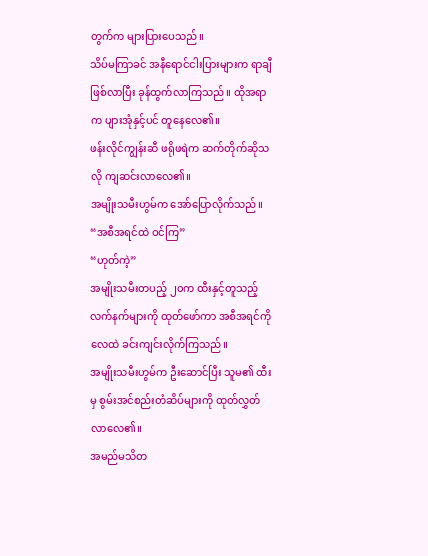တွက်က များပြားပေသည်။
သိပ်မကြာခင် အနီရောင်ငါးပြားများက ရာချီ ဖြစ်လာပြီး ခုန်ထွက်လာကြသည်။ ထိုအရာက ပျားအုံနှင့်ပင် တူနေလေ၏။
ဖန်းလိုင်ကျွန်းဆီ ဖရိုဖရဲက ဆက်တိုက်ဆိုသလို ကျဆင်းလာလေ၏။
အမျိုးသမီးဟွမ်က အော်ပြောလိုက်သည်။
“အစီအရင်ထဲ ဝင်ကြ”
“ဟုတ်ကဲ့”
အမျိုးသမီးတပည့် ၂၀က ထီးနှင့်တူသည့် လက်နက်များကို ထုတ်ဖော်ကာ အစီအရင်ကို လေထဲ ခင်းကျင်းလိုက်ကြသည်။
အမျိုးသမီးဟွမ်က ဦးဆောင်ပြီး သူမ၏ ထီးမှ စွမ်းအင်စည်းတံဆိပ်များကို ထုတ်လွှတ်လာလေ၏။
အမည်မသိတ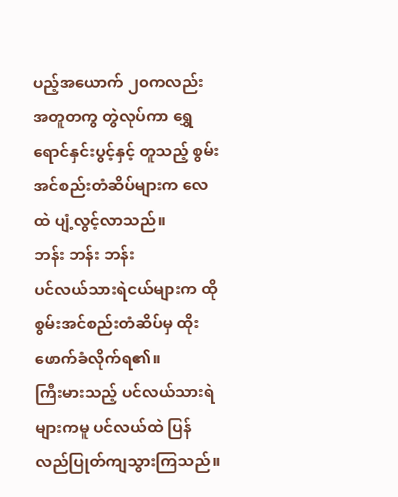ပည့်အယောက် ၂၀ကလည်း အတူတကွ တွဲလုပ်ကာ ရွှေရောင်နှင်းပွင့်နှင့် တူသည့် စွမ်းအင်စည်းတံဆိပ်များက လေထဲ ပျံ့လွင့်လာသည်။
ဘန်း ဘန်း ဘန်း
ပင်လယ်သားရဲငယ်များက ထိုစွမ်းအင်စည်းတံဆိပ်မှ ထိုးဖောက်ခံလိုက်ရ၏။
ကြီးမားသည့် ပင်လယ်သားရဲများကမူ ပင်လယ်ထဲ ပြန်လည်ပြုတ်ကျသွားကြသည်။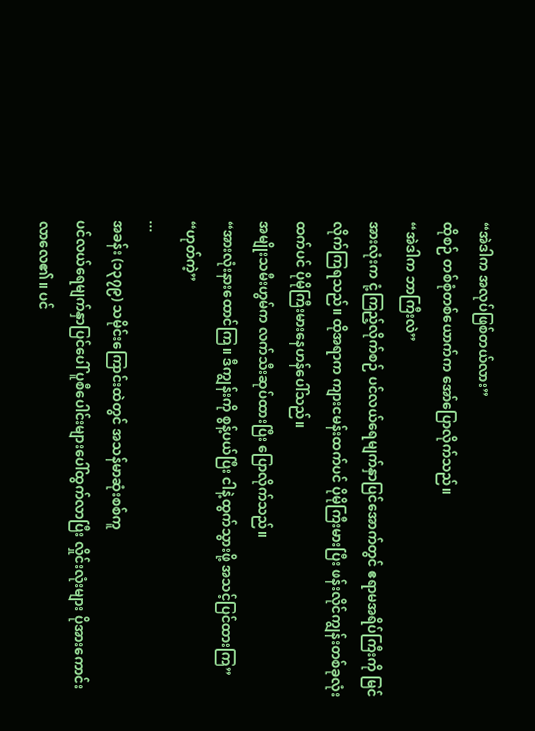“အဲဒါက အလုပ်ဖြစ်တယ်လား”
ထိုစဉ် တစ်စုံတစ်ယောက်က အော်ပြောလိုက်သည်။
“အဲဒါက ဘာကြီးလဲ”
အားလုံးက ငုံ့ကြည့်လိုက်စဉ် ပင်လယ်ရေမျက်နှာပြင်အောက်တွင် ဧရာမအရိပ်ကြီးကို မြင်လိုက်ကြရသည်။ ထိုအရာက ကျားငမန်းထက်ပင် ပိုမိုကြီးမားပြီး ဖန်းလိုင်ကျွန်းတစ်ခုလုံးထက်ပင် ပိုမိုကြီးမားနေဟန်ပေါ်သည်။
အမျိုးသမီးဟွမ်က လက်သီးဆုပ်ထားပြီး ပြောလိုက်သည်။
“အားလုံးနားထောင်ကြ။ ဒီကျွန်းကို စွန့်ပယ်ပြီး ငါနဲ့ထွက်သွားဖို့ အသင့်ပြင်ထားကြ”
“ဟုတ်ကဲ့”
...
အခန်း (၁၃၇၉) သမိုင်းကြောင်းထဲတွင် အသန်မာဆုံးစစ်ကူ
ပင်လယ်ရေမျက်နှာပြင်ပေါ် ပူစီပေါင်းများပေါ်ထွက်လာပြီး လှိုင်းလုံးများ ပိုအားကောင်းလာလေ၏။ ပင်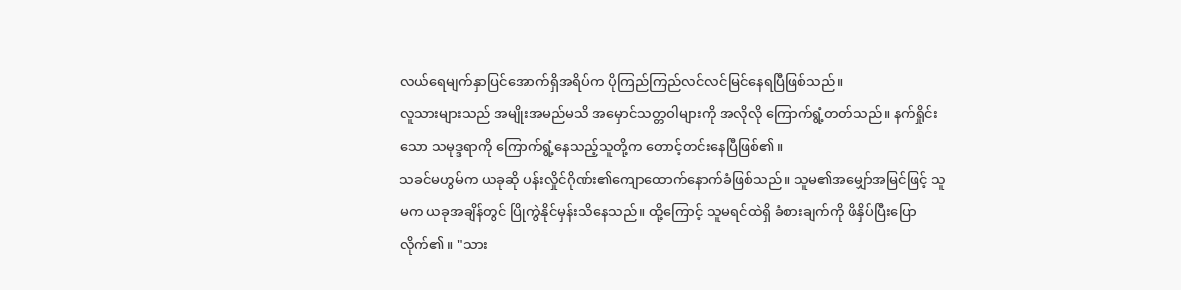လယ်ရေမျက်နှာပြင်အောက်ရှိအရိပ်က ပိုကြည်ကြည်လင်လင်မြင်နေရပြီဖြစ်သည်။
လူသားများသည် အမျိုးအမည်မသိ အမှောင်သတ္တဝါများကို အလိုလို ကြောက်ရွံ့တတ်သည်။ နက်ရှိုင်းသော သမုဒ္ဒရာကို ကြောက်ရွံ့နေသည့်သူတို့က တောင့်တင်းနေပြီဖြစ်၏။
သခင်မဟွမ်က ယခုဆို ပန်းလှိုင်ဂိုဏ်း၏ကျောထောက်နောက်ခံဖြစ်သည်။ သူမ၏အမျှော်အမြင်ဖြင့် သူမက ယခုအချိန်တွင် ပြိုကွဲနိုင်မှန်းသိနေသည်။ ထို့ကြောင့် သူမရင်ထဲရှိ ခံစားချက်ကို ဖိနှိပ်ပြီးပြောလိုက်၏။ "သား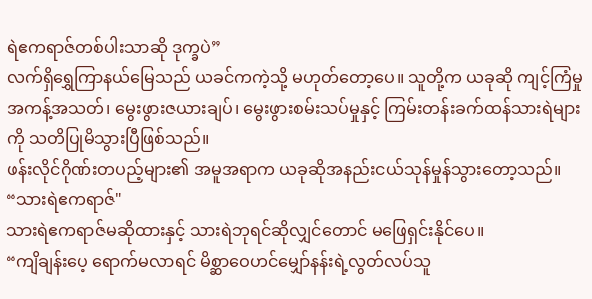ရဲဧကရာဇ်တစ်ပါးသာဆို ဒုက္ခပဲ”
လက်ရှိရွှေကြာနယ်မြေသည် ယခင်ကကဲ့သို့ မဟုတ်တော့ပေ။ သူတို့က ယခုဆို ကျင့်ကြံမှု အကန့်အသတ်၊ မွေးဖွားဇယားချပ်၊ မွေးဖွားစမ်းသပ်မှုနှင့် ကြမ်းတန်းခက်ထန်သားရဲများကို သတိပြုမိသွားပြီဖြစ်သည်။
ဖန်းလိုင်ဂိုဏ်းတပည့်များ၏ အမူအရာက ယခုဆိုအနည်းငယ်သုန်မှုန်သွားတော့သည်။
“သားရဲဧကရာဇ်"
သားရဲဧကရာဇ်မဆိုထားနှင့် သားရဲဘုရင်ဆိုလျှင်တောင် မဖြေရှင်းနိုင်ပေ။
“ကျိချန်းပေ့ ရောက်မလာရင် မိစ္ဆာဝေဟင်မျှော်နန်းရဲ့လွတ်လပ်သူ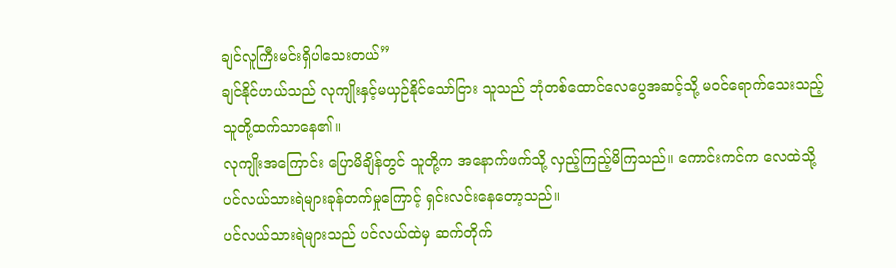ချင်လူကြီးမင်းရှိပါသေးတယ်”
ချင်နိုင်ဟယ်သည် လုကျိုးနှင့်မယှဉ်နိုင်သော်ငြား သူသည် ဘုံတစ်ထောင်လေပွေအဆင့်သို့ မဝင်ရောက်သေးသည့် သူတို့ထက်သာနေ၏။
လုကျိုးအကြောင်း ပြောမိချိန်တွင် သူတို့က အနောက်ဖက်သို့ လှည့်ကြည့်မိကြသည်။ ကောင်းကင်က လေထဲသို့ ပင်လယ်သားရဲများခုန်တက်မှုကြောင့် ရှင်းလင်းနေတော့သည်။
ပင်လယ်သားရဲများသည် ပင်လယ်ထဲမှ ဆက်တိုက်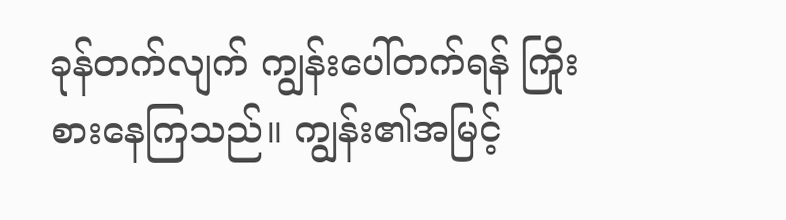ခုန်တက်လျက် ကျွန်းပေါ်တက်ရန် ကြိုးစားနေကြသည်။ ကျွန်း၏အမြင့်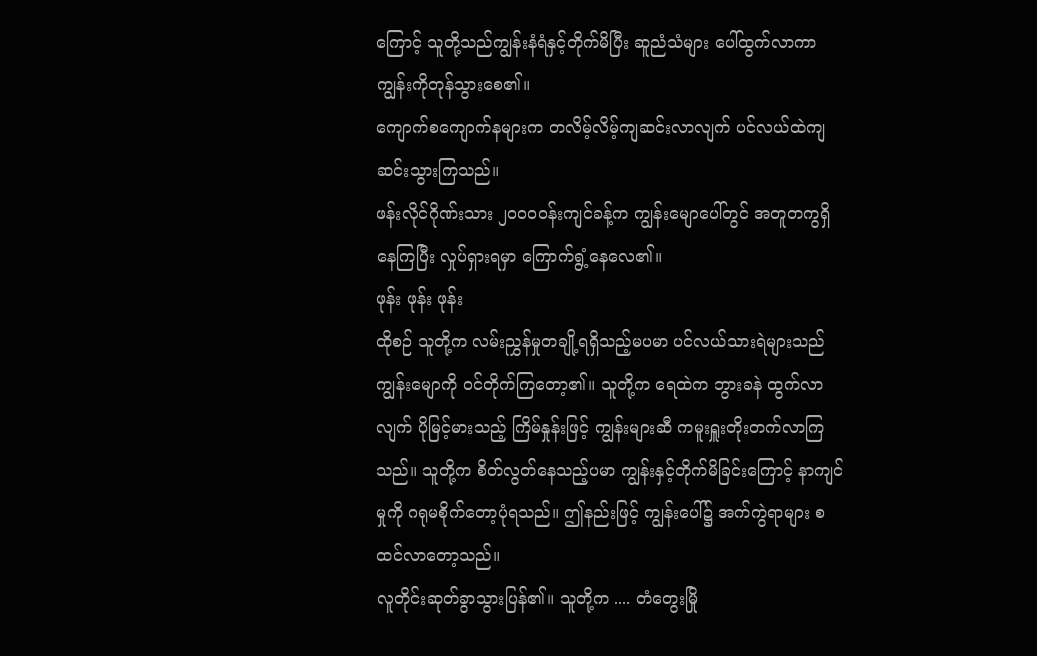ကြောင့် သူတို့သည်ကျွန်းနံရံနှင့်တိုက်မိပြီး ဆူညံသံများ ပေါ်ထွက်လာကာ ကျွန်းကိုတုန်သွားစေ၏။
ကျောက်စကျောက်နများက တလိမ့်လိမ့်ကျဆင်းလာလျက် ပင်လယ်ထဲကျဆင်းသွားကြသည်။
ဖန်းလိုင်ဂိုဏ်းသား ၂၀၀၀ဝန်းကျင်ခန့်က ကျွန်းမျောပေါ်တွင် အတူတကွရှိနေကြပြီး လှုပ်ရှားရမှာ ကြောက်ရွံ့နေလေ၏။
ဖုန်း ဖုန်း ဖုန်း
ထိုစဉ် သူတို့က လမ်းညွှန်မှုတချို့ရရှိသည့်မပမာ ပင်လယ်သားရဲများသည် ကျွန်းမျောကို ဝင်တိုက်ကြတော့၏။ သူတို့က ရေထဲက ဘွားခနဲ ထွက်လာလျက် ပိုမြင့်မားသည့် ကြိမ်နှုန်းဖြင့် ကျွန်းများဆီ ကမူးရှူးတိုးတက်လာကြသည်။ သူတို့က စိတ်လွတ်နေသည့်ပမာ ကျွန်းနှင့်တိုက်မိခြင်းကြောင့် နာကျင်မှုကို ဂရုမစိုက်တော့ပုံရသည်။ ဤနည်းဖြင့် ကျွန်းပေါ်၌ အက်ကွဲရာများ စထင်လာတော့သည်။
လူတိုင်းဆုတ်ခွာသွားပြန်၏။ သူတို့က .... တံတွေးမြို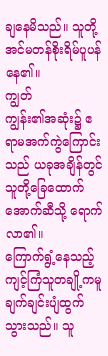ချနေမိသည်။ သူတို့အင်မတန်စိုးရိမ်ပူပန်နေ၏။
ကျွတ်
ကျွန်း၏အဆုံး၌ ဧရာမအက်ကွဲကြောင်းသည် ယခုအချိန်တွင် သူတို့ခြေထောက်အောက်ဆီသို့ ရောက်လာ၏။
ကြောက်ရွံ့နေသည့် ကျင့်ကြံသူတချို့ကမူ ချက်ချင်းပျံထွက်သွားသည်။ သူ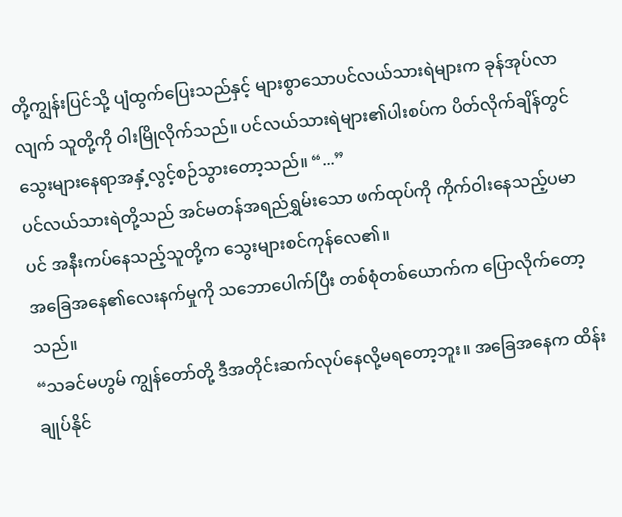တို့ကျွန်းပြင်သို့ ပျံထွက်ပြေးသည်နှင့် များစွာသောပင်လယ်သားရဲများက ခုန်အုပ်လာလျက် သူတို့ကို ဝါးမြိုလိုက်သည်။ ပင်လယ်သားရဲများ၏ပါးစပ်က ပိတ်လိုက်ချိန်တွင် သွေးများနေရာအနှံ့လွင့်စဉ်သွားတော့သည်။ “...”
ပင်လယ်သားရဲတို့သည် အင်မတန်အရည်ရွှမ်းသော ဖက်ထုပ်ကို ကိုက်ဝါးနေသည့်ပမာပင် အနီးကပ်နေသည့်သူတို့က သွေးများစင်ကုန်လေ၏။
အခြေအနေ၏လေးနက်မှုကို သဘောပေါက်ပြီး တစ်စုံတစ်ယောက်က ပြောလိုက်တော့သည်။
“သခင်မဟွမ် ကျွန်တော်တို့ ဒီအတိုင်းဆက်လုပ်နေလို့မရတော့ဘူး။ အခြေအနေက ထိန်းချုပ်နိုင်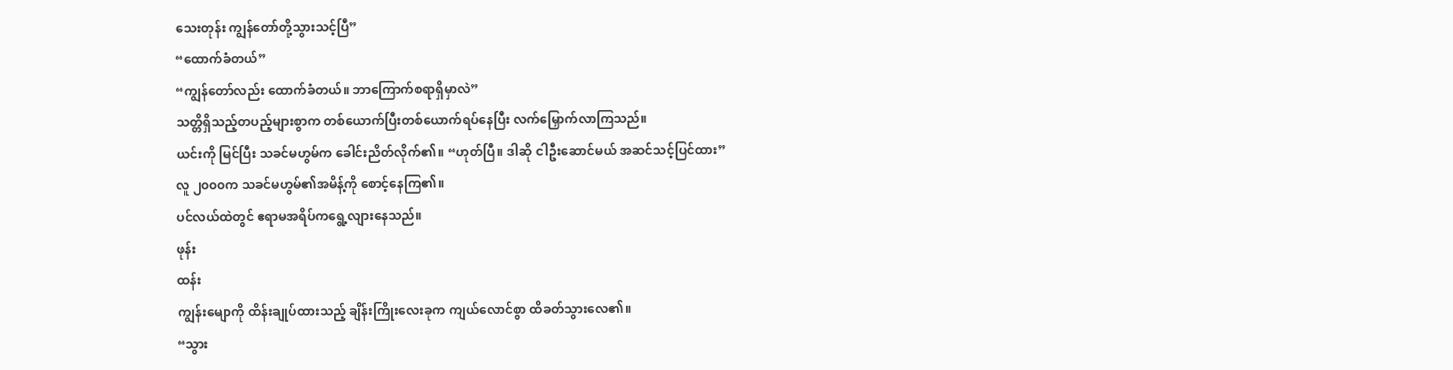သေးတုန်း ကျွန်တော်တို့သွားသင့်ပြီ”
“ထောက်ခံတယ်”
“ကျွန်တော်လည်း ထောက်ခံတယ်။ ဘာကြောက်စရာရှိမှာလဲ”
သတ္တိရှိသည့်တပည့်များစွာက တစ်ယောက်ပြီးတစ်ယောက်ရပ်နေပြီး လက်မြှောက်လာကြသည်။
ယင်းကို မြင်ပြီး သခင်မဟွမ်က ခေါင်းညိတ်လိုက်၏။ “ဟုတ်ပြီ။ ဒါဆို ငါဦးဆောင်မယ် အဆင်သင့်ပြင်ထား”
လူ ၂၀၀၀က သခင်မဟွမ်၏အမိန့်ကို စောင့်နေကြ၏။
ပင်လယ်ထဲတွင် ဧရာမအရိပ်ကရွေ့လျားနေသည်။
ဖုန်း
ထန်း
ကျွန်းမျောကို ထိန်းချုပ်ထားသည့် ချိန်းကြိုးလေးခုက ကျယ်လောင်စွာ ထိခတ်သွားလေ၏။
“သွား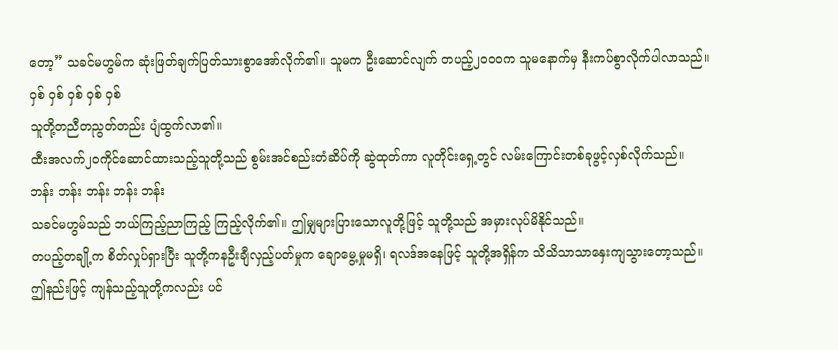တော့” သခင်မဟွမ်က ဆုံးဖြတ်ချက်ပြတ်သားစွာအော်လိုက်၏။ သူမက ဦးဆောင်လျက် တပည့်၂၀၀၀က သူမနောက်မှ နီးကပ်စွာလိုက်ပါလာသည်။
ဝှစ် ဝှစ် ဝှစ် ဝှစ် ဝှစ်
သူတို့တညီတညွတ်တည်း ပျံထွက်လာ၏။
ထီးအလက်၂၀ကိုင်ဆောင်ထားသည့်သူတို့သည် စွမ်းအင်စည်းတံဆိပ်ကို ဆွဲထုတ်ကာ လူတိုင်းရှေ့တွင် လမ်းကြောင်းတစ်ခုဖွင့်လှစ်လိုက်သည်။
ဘန်း ဘန်း ဘန်း ဘန်း ဘန်း
သခင်မဟွမ်သည် ဘယ်ကြည့်ညာကြည့် ကြည့်လိုက်၏။ ဤမျှများပြားသောလူတို့ဖြင့် သူတို့သည် အမှားလုပ်မိနိုင်သည်။
တပည့်တချို့က စိတ်လှုပ်ရှားပြီး သူတို့ကနဦးချီလှည့်ပတ်မှုက ချောမွေ့မှုမရှိ၊ ရလဒ်အနေဖြင့် သူတို့အရှိန်က သိသိသာသာနှေးကျသွားတော့သည်။
ဤနည်းဖြင့် ကျန်သည့်သူတို့ကလည်း ပင်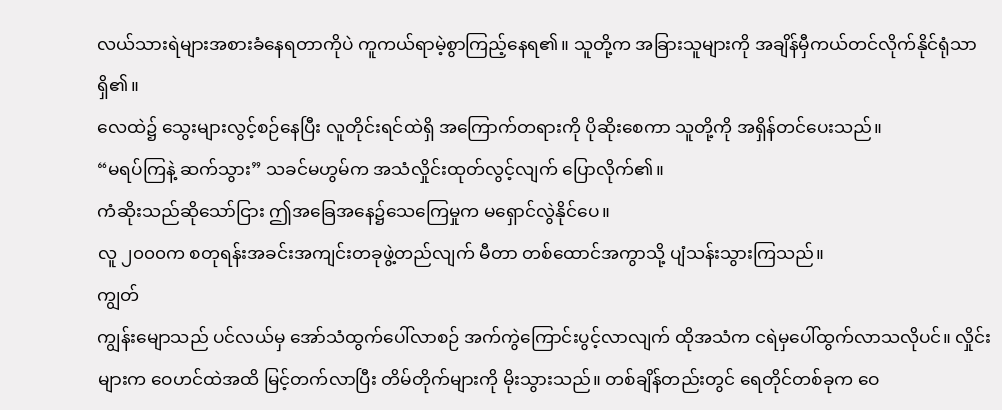လယ်သားရဲများအစားခံနေရတာကိုပဲ ကူကယ်ရာမဲ့စွာကြည့်နေရ၏။ သူတို့က အခြားသူများကို အချိန်မှီကယ်တင်လိုက်နိုင်ရုံသာရှိ၏။
လေထဲ၌ သွေးများလွင့်စဉ်နေပြီး လူတိုင်းရင်ထဲရှိ အကြောက်တရားကို ပိုဆိုးစေကာ သူတို့ကို အရှိန်တင်ပေးသည်။
“မရပ်ကြနဲ့ ဆက်သွား” သခင်မဟွမ်က အသံလှိုင်းထုတ်လွင့်လျက် ပြောလိုက်၏။
ကံဆိုးသည်ဆိုသော်ငြား ဤအခြေအနေ၌သေကြေမှုက မရှောင်လွဲနိုင်ပေ။
လူ ၂၀၀၀က စတုရန်းအခင်းအကျင်းတခုဖွဲ့တည်လျက် မီတာ တစ်ထောင်အကွာသို့ ပျံသန်းသွားကြသည်။
ကျွတ်
ကျွန်းမျောသည် ပင်လယ်မှ အော်သံထွက်ပေါ်လာစဉ် အက်ကွဲကြောင်းပွင့်လာလျက် ထိုအသံက ငရဲမှပေါ်ထွက်လာသလိုပင်။ လှိုင်းများက ဝေဟင်ထဲအထိ မြင့်တက်လာပြီး တိမ်တိုက်များကို မိုးသွားသည်။ တစ်ချိန်တည်းတွင် ရေတိုင်တစ်ခုက ဝေ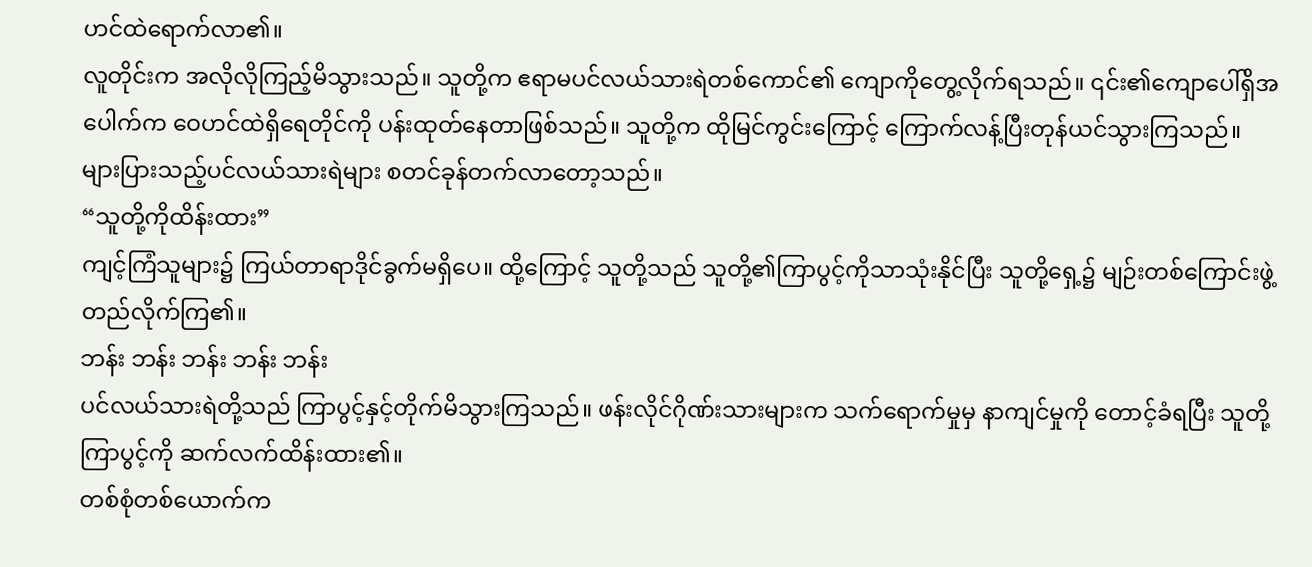ဟင်ထဲရောက်လာ၏။
လူတိုင်းက အလိုလိုကြည့်မိသွားသည်။ သူတို့က ဧရာမပင်လယ်သားရဲတစ်ကောင်၏ ကျောကိုတွေ့လိုက်ရသည်။ ၎င်း၏ကျောပေါ်ရှိအပေါက်က ဝေဟင်ထဲရှိရေတိုင်ကို ပန်းထုတ်နေတာဖြစ်သည်။ သူတို့က ထိုမြင်ကွင်းကြောင့် ကြောက်လန့်ပြီးတုန်ယင်သွားကြသည်။
များပြားသည့်ပင်လယ်သားရဲများ စတင်ခုန်တက်လာတော့သည်။
“သူတို့ကိုထိန်းထား”
ကျင့်ကြံသူများ၌ ကြယ်တာရာဒိုင်ခွက်မရှိပေ။ ထို့ကြောင့် သူတို့သည် သူတို့၏ကြာပွင့်ကိုသာသုံးနိုင်ပြီး သူတို့ရှေ့၌ မျဉ်းတစ်ကြောင်းဖွဲ့တည်လိုက်ကြ၏။
ဘန်း ဘန်း ဘန်း ဘန်း ဘန်း
ပင်လယ်သားရဲတို့သည် ကြာပွင့်နှင့်တိုက်မိသွားကြသည်။ ဖန်းလိုင်ဂိုဏ်းသားများက သက်ရောက်မှုမှ နာကျင်မှုကို တောင့်ခံရပြီး သူတို့ကြာပွင့်ကို ဆက်လက်ထိန်းထား၏။
တစ်စုံတစ်ယောက်က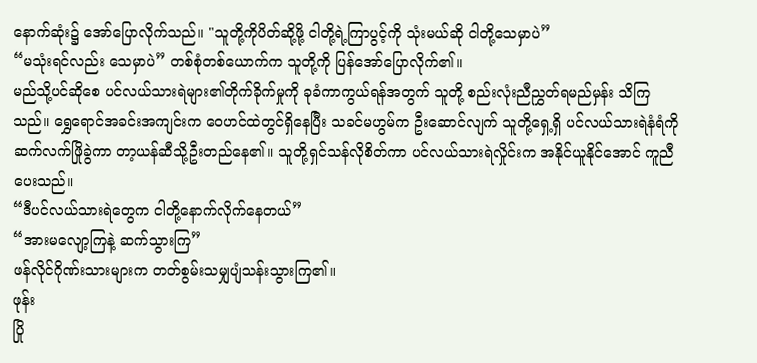နောက်ဆုံး၌ အော်ပြောလိုက်သည်။ "သူတို့ကိုပိတ်ဆို့ဖို့ ငါတို့ရဲ့ကြာပွင့်ကို သုံးမယ်ဆို ငါတို့သေမှာပဲ”
“မသုံးရင်လည်း သေမှာပဲ” တစ်စုံတစ်ယောက်က သူတို့ကို ပြန်အော်ပြောလိုက်၏။
မည်သို့ပင်ဆိုစေ ပင်လယ်သားရဲများ၏တိုက်ခိုက်မှုကို ခုခံကာကွယ်ရန်အတွက် သူတို့ စည်းလုံးညီညွှတ်ရမည်မှန်း သိကြသည်။ ရွှေရောင်အခင်းအကျင်းက ဝေဟင်ထဲတွင်ရှိနေပြီး သခင်မဟွမ်က ဦးဆောင်လျက် သူတို့ရှေ့ရှိ ပင်လယ်သားရဲနံရံကိုဆက်လက်ဖြိုခွဲကာ တာ့ယန်ဆီသို့ဦးတည်နေ၏။ သူတို့ရှင်သန်လိုစိတ်ကာ ပင်လယ်သားရဲလှိုင်းက အနိုင်ယူနိုင်အောင် ကူညီပေးသည်။
“ဒီပင်လယ်သားရဲတွေက ငါတို့နောက်လိုက်နေတယ်”
“အားမလျော့ကြနဲ့ ဆက်သွားကြ”
ဖန်လိုင်ဂိုဏ်းသားများက တတ်စွမ်းသမျှပျံသန်းသွားကြ၏။
ဖုန်း
ပြို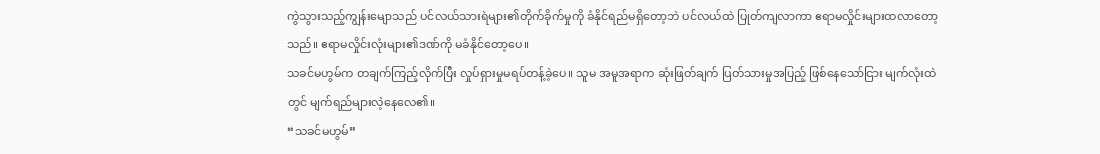ကွဲသွားသည့်ကျွန်းမျောသည် ပင်လယ်သားရဲများ၏တိုက်ခိုက်မှုကို ခံနိုင်ရည်မရှိတော့ဘဲ ပင်လယ်ထဲ ပြုတ်ကျလာကာ ဧရာမလှိုင်းများထလာတော့သည်။ ဧရာမလှိုင်းလုံးများ၏ဒဏ်ကို မခံနိုင်တော့ပေ။
သခင်မဟွမ်က တချက်ကြည့်လိုက်ပြီး လှုပ်ရှားမှုမရပ်တန့်ခဲ့ပေ။ သူမ အမူအရာက ဆုံးဖြတ်ချက် ပြတ်သားမှုအပြည့် ဖြစ်နေသော်ငြား မျက်လုံးထဲတွင် မျက်ရည်များလဲ့နေလေ၏။
“သခင်မဟွမ်”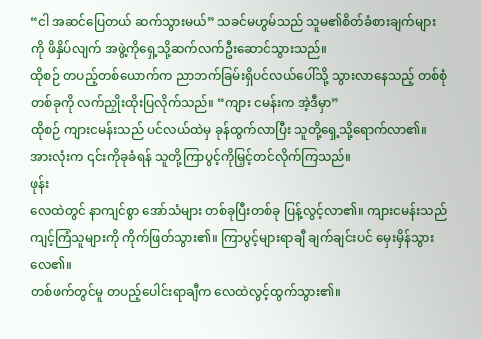“ငါ အဆင်ပြေတယ် ဆက်သွားမယ်” သခင်မဟွမ်သည် သူမ၏စိတ်ခံစားချက်များကို ဖိနှိပ်လျက် အဖွဲ့ကိုရှေ့သို့ဆက်လက်ဦးဆောင်သွားသည်။
ထိုစဉ် တပည့်တစ်ယောက်က ညာဘက်ခြမ်းရှိပင်လယ်ပေါ်သို့ သွားလာနေသည့် တစ်စုံတစ်ခုကို လက်ညှိုးထိုးပြလိုက်သည်။ “ကျား ငမန်းက အဲ့ဒီမှာ”
ထိုစဉ် ကျားငမန်းသည် ပင်လယ်ထဲမှ ခုန်ထွက်လာပြီး သူတို့ရှေ့သို့ရောက်လာ၏။ အားလုံးက ၎င်းကိုခုခံရန် သူတို့ကြာပွင့်ကိုမြှင့်တင်လိုက်ကြသည်။
ဖုန်း
လေထဲတွင် နာကျင်စွာ အော်သံများ တစ်ခုပြီးတစ်ခု ပြန့်လွင့်လာ၏။ ကျားငမန်းသည် ကျင့်ကြံသူများကို ကိုက်ဖြတ်သွား၏။ ကြာပွင့်များရာချီ ချက်ချင်းပင် မှေးမှိန်သွားလေ၏။
တစ်ဖက်တွင်မူ တပည့်ပေါင်းရာချီက လေထဲလွင့်ထွက်သွား၏။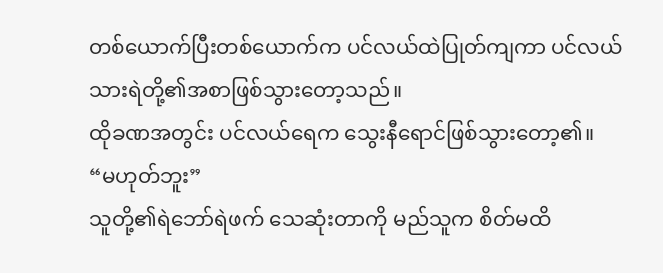တစ်ယောက်ပြီးတစ်ယောက်က ပင်လယ်ထဲပြုတ်ကျကာ ပင်လယ်သားရဲတို့၏အစာဖြစ်သွားတော့သည်။
ထိုခဏအတွင်း ပင်လယ်ရေက သွေးနီရောင်ဖြစ်သွားတော့၏။
“မဟုတ်ဘူး”
သူတို့၏ရဲဘော်ရဲဖက် သေဆုံးတာကို မည်သူက စိတ်မထိ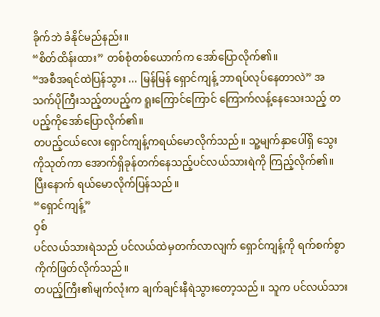ခိုက်ဘဲ ခံနိုင်မည်နည်း။
“စိတ်ထိန်းထား” တစ်စုံတစ်ယောက်က အော်ပြောလိုက်၏။
“အစီအရင်ထဲပြန်သွား ... မြန်မြန် ရှောင်ကျန့် ဘာရပ်လုပ်နေတာလဲ” အသက်ပိုကြီးသည့်တပည့်က ရူးကြောင်ကြောင် ကြောက်လန့်နေသေးသည့် တပည့်ကိုအော်ပြောလိုက်၏။
တပည့်ငယ်လေး ရှောင်ကျန့်ကရယ်မောလိုက်သည်။ သူ့မျက်နှာပေါ်ရှိ သွေးကိုသုတ်ကာ အောက်ရှိခုန်တက်နေသည့်ပင်လယ်သားရဲကို ကြည့်လိုက်၏။ ပြီးနောက် ရယ်မောလိုက်ပြန်သည်။
“ရှောင်ကျန့်”
ဝှစ်
ပင်လယ်သားရဲသည် ပင်လယ်ထဲမှတက်လာလျက် ရှောင်ကျန့်ကို ရက်စက်စွာကိုက်ဖြတ်လိုက်သည်။
တပည့်ကြီး၏မျက်လုံးက ချက်ချင်းနီရဲသွားတော့သည်။ သူက ပင်လယ်သား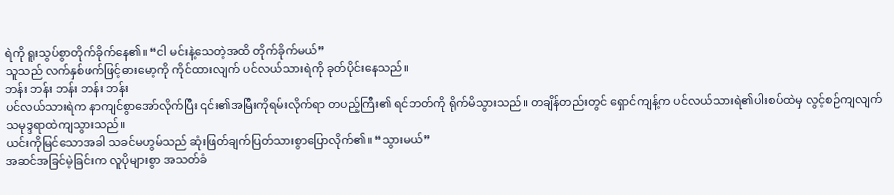ရဲကို ရူးသွပ်စွာတိုက်ခိုက်နေ၏။ “ငါ မင်းနဲ့သေတဲ့အထိ တိုက်ခိုက်မယ်”
သူသည် လက်နှစ်ဖက်ဖြင့်ဓားမော့ကို ကိုင်ထားလျက် ပင်လယ်သားရဲကို ခုတ်ပိုင်းနေသည်။
ဘန်း ဘန်း ဘန်း ဘန်း ဘန်း
ပင်လယ်သားရဲက နာကျင်စွာအော်လိုက်ပြီး ၎င်း၏အမြီးကိုရမ်းလိုက်ရာ တပည့်ကြီး၏ ရင်ဘတ်ကို ရိုက်မိသွားသည်။ တချိန်တည်းတွင် ရှောင်ကျန့်က ပင်လယ်သားရဲ၏ပါးစပ်ထဲမှ လွင့်စဉ်ကျလျက် သမုဒ္ဒရာထဲကျသွားသည်။
ယင်းကိုမြင်သောအခါ သခင်မဟွမ်သည် ဆုံးဖြတ်ချက်ပြတ်သားစွာပြောလိုက်၏။ “သွားမယ်”
အဆင်အခြင်မဲ့ခြင်းက လူပိုများစွာ အသတ်ခံ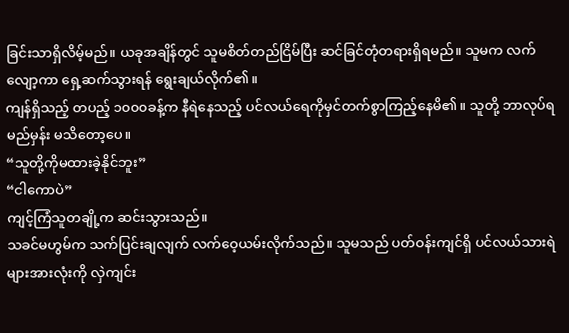ခြင်းသာရှိလိမ့်မည်။ ယခုအချိန်တွင် သူမစိတ်တည်ငြိမ်ပြီး ဆင်ခြင်တုံတရားရှိရမည်။ သူမက လက်လျော့ကာ ရှေ့ဆက်သွားရန် ရွေးချယ်လိုက်၏။
ကျန်ရှိသည့် တပည့် ၁၀၀၀ခန့်က နီရဲနေသည့် ပင်လယ်ရေကိုမှင်တက်စွာကြည့်နေမိ၏။ သူတို့ ဘာလုပ်ရမည်မှန်း မသိတော့ပေ။
“သူတို့ကိုမထားခဲ့နိုင်ဘူး”
“ငါကောပဲ”
ကျင့်ကြံသူတချို့က ဆင်းသွားသည်။
သခင်မဟွမ်က သက်ပြင်းချလျက် လက်ဝေ့ယမ်းလိုက်သည်။ သူမသည် ပတ်ဝန်းကျင်ရှိ ပင်လယ်သားရဲများအားလုံးကို လှဲကျင်း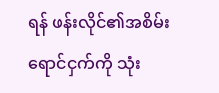ရန် ဖန်းလိုင်၏အစိမ်းရောင်ငှက်ကို သုံး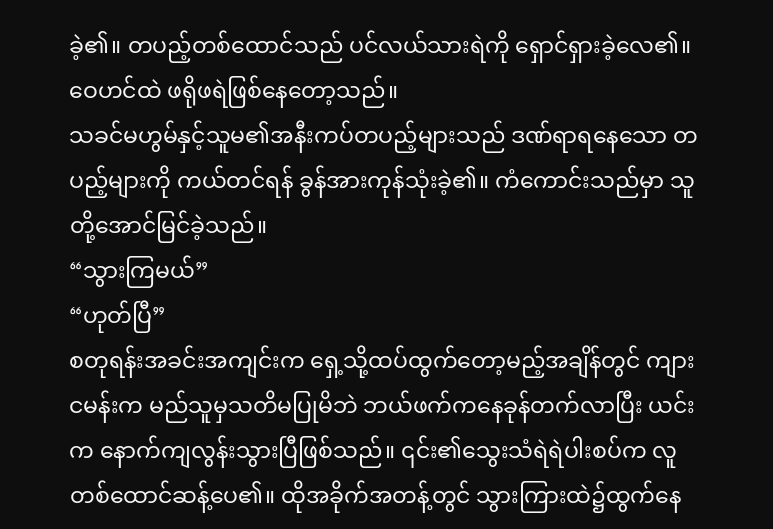ခဲ့၏။ တပည့်တစ်ထောင်သည် ပင်လယ်သားရဲကို ရှောင်ရှားခဲ့လေ၏။ ဝေဟင်ထဲ ဖရိုဖရဲဖြစ်နေတော့သည်။
သခင်မဟွမ်နှင့်သူမ၏အနီးကပ်တပည့်များသည် ဒဏ်ရာရနေသော တပည့်များကို ကယ်တင်ရန် ခွန်အားကုန်သုံးခဲ့၏။ ကံကောင်းသည်မှာ သူတို့အောင်မြင်ခဲ့သည်။
“သွားကြမယ်”
“ဟုတ်ပြီ”
စတုရန်းအခင်းအကျင်းက ရှေ့သို့ထပ်ထွက်တော့မည့်အချိန်တွင် ကျားငမန်းက မည်သူမှသတိမပြုမိဘဲ ဘယ်ဖက်ကနေခုန်တက်လာပြီး ယင်းက နောက်ကျလွန်းသွားပြီဖြစ်သည်။ ၎င်း၏သွေးသံရဲရဲပါးစပ်က လူတစ်ထောင်ဆန့်ပေ၏။ ထိုအခိုက်အတန့်တွင် သွားကြားထဲ၌ထွက်နေ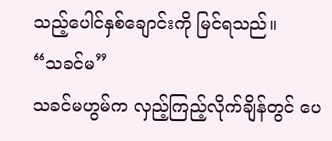သည့်ပေါင်နှစ်ချောင်းကို မြင်ရသည်။
“သခင်မ”
သခင်မဟွမ်က လှည့်ကြည့်လိုက်ချိန်တွင် ပေ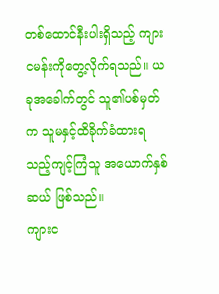တစ်ထောင်နီးပါးရှိသည့် ကျားငမန်းကိုတွေ့လိုက်ရသည်။ ယခုအခေါက်တွင် သူ၏ပစ်မှတ်က သူမနှင့်ထိခိုက်ခံထားရသည့်ကျင့်ကြံသူ အယောက်နှစ်ဆယ် ဖြစ်သည်။
ကျားင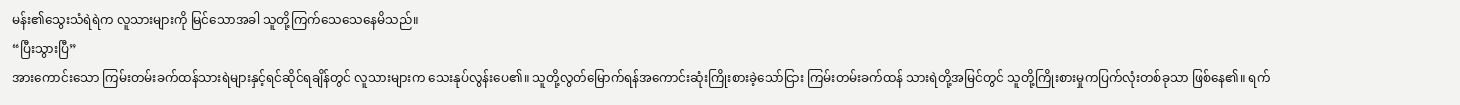မန်း၏သွေးသံရဲရဲက လူသားများကို မြင်သောအခါ သူတို့ကြက်သေသေနေမိသည်။
“ပြီးသွားပြီ”
အားကောင်းသော ကြမ်းတမ်းခက်ထန်သားရဲများနှင့်ရင်ဆိုင်ရချိန်တွင် လူသားများက သေးနုပ်လွန်းပေ၏။ သူတို့လွတ်မြောက်ရန်အကောင်းဆုံးကြိုးစားခဲ့သော်ငြား ကြမ်းတမ်းခက်ထန် သားရဲတို့အမြင်တွင် သူတို့ကြိုးစားမှုကပြက်လုံးတစ်ခုသာ ဖြစ်နေ၏။ ရက်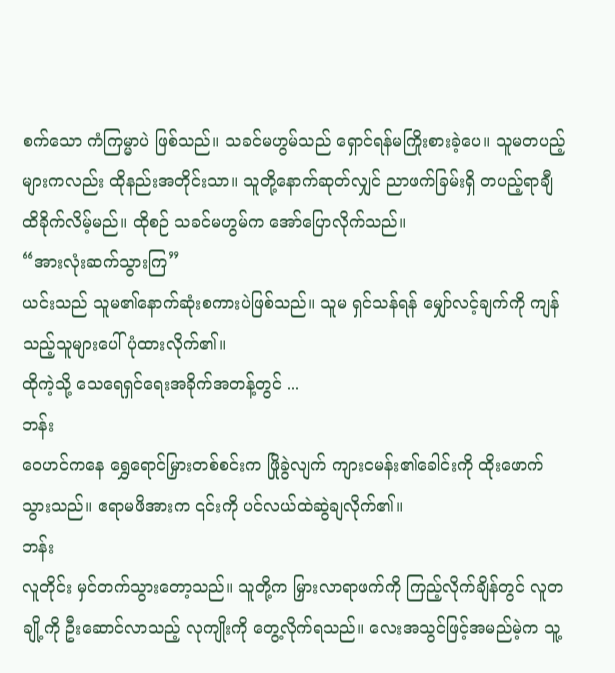စက်သော ကံကြမ္မာပဲ ဖြစ်သည်။ သခင်မဟွမ်သည် ရှောင်ရန်မကြိုးစားခဲ့ပေ။ သူမတပည့်များကလည်း ထိုနည်းအတိုင်းသာ။ သူတို့နောက်ဆုတ်လျှင် ညာဖက်ခြမ်းရှိ တပည့်ရာချီ ထိခိုက်လိမ့်မည်။ ထိုစဉ် သခင်မဟွမ်က အော်ပြောလိုက်သည်။
“အားလုံးဆက်သွားကြ”
ယင်းသည် သူမ၏နောက်ဆုံးစကားပဲဖြစ်သည်။ သူမ ရှင်သန်ရန် မျှော်လင့်ချက်ကို ကျန်သည့်သူများပေါ် ပုံထားလိုက်၏။
ထိုကဲ့သို့ သေရေရှင်ရေးအခိုက်အတန့်တွင် ...
ဘန်း
ဝေဟင်ကနေ ရွှေရောင်မြှားတစ်စင်းက ဖြိုခွဲလျက် ကျားငမန်း၏ခေါင်းကို ထိုးဖောက်သွားသည်။ ဧရာမဖိအားက ၎င်းကို ပင်လယ်ထဲဆွဲချလိုက်၏။
ဘန်း
လူတိုင်း မှင်တက်သွားတော့သည်။ သူတို့က မြှားလာရာဖက်ကို ကြည့်လိုက်ချိန်တွင် လူတချို့ကို ဦးဆောင်လာသည့် လုကျိုးကို တွေ့လိုက်ရသည်။ လေးအသွင်ဖြင့်အမည်မဲ့က သူ့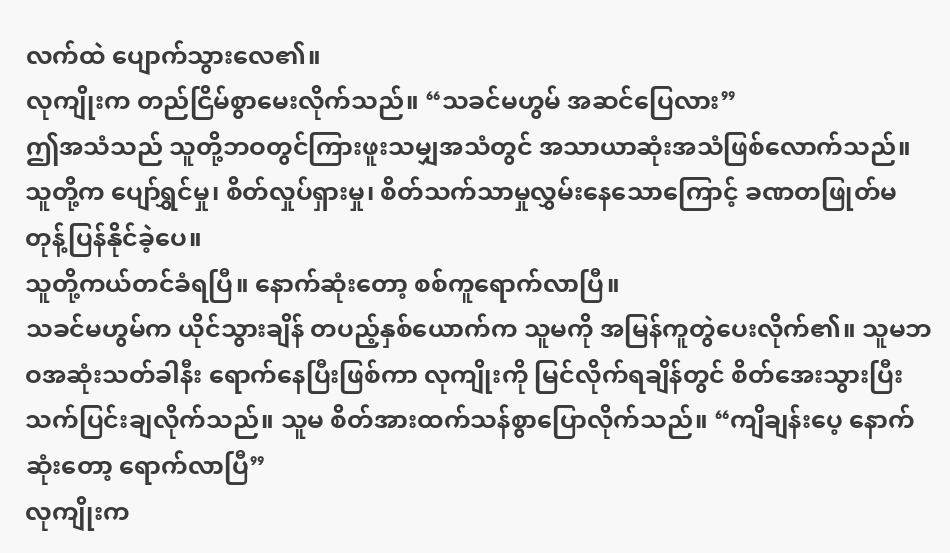လက်ထဲ ပျောက်သွားလေ၏။
လုကျိုးက တည်ငြိမ်စွာမေးလိုက်သည်။ “သခင်မဟွမ် အဆင်ပြေလား”
ဤအသံသည် သူတို့ဘဝတွင်ကြားဖူးသမျှအသံတွင် အသာယာဆုံးအသံဖြစ်လောက်သည်။ သူတို့က ပျော်ရွှင်မှု၊ စိတ်လှုပ်ရှားမှု၊ စိတ်သက်သာမှုလွှမ်းနေသောကြောင့် ခဏတဖြုတ်မတုန့်ပြန်နိုင်ခဲ့ပေ။
သူတို့ကယ်တင်ခံရပြီ။ နောက်ဆုံးတော့ စစ်ကူရောက်လာပြီ။
သခင်မဟွမ်က ယိုင်သွားချိန် တပည့်နှစ်ယောက်က သူမကို အမြန်ကူတွဲပေးလိုက်၏။ သူမဘဝအဆုံးသတ်ခါနီး ရောက်နေပြီးဖြစ်ကာ လုကျိုးကို မြင်လိုက်ရချိန်တွင် စိတ်အေးသွားပြီး သက်ပြင်းချလိုက်သည်။ သူမ စိတ်အားထက်သန်စွာပြောလိုက်သည်။ “ကျိချန်းပေ့ နောက်ဆုံးတော့ ရောက်လာပြီ”
လုကျိုးက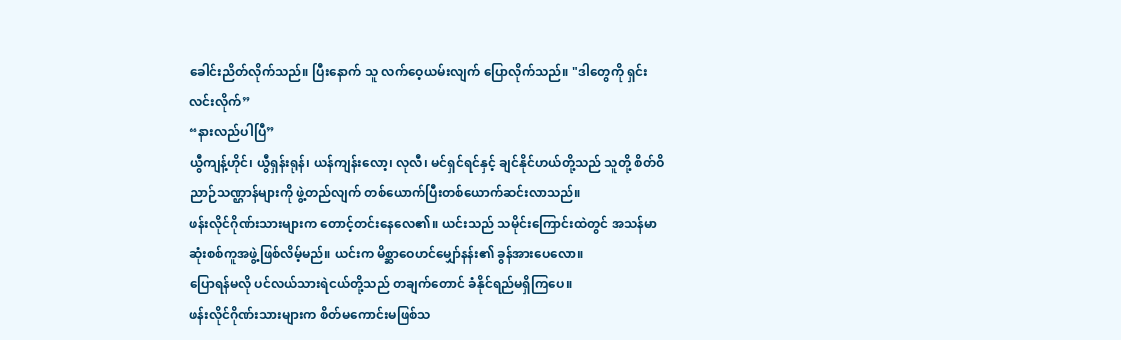ခေါင်းညိတ်လိုက်သည်။ ပြီးနောက် သူ လက်ဝေ့ယမ်းလျက် ပြောလိုက်သည်။ "ဒါတွေကို ရှင်းလင်းလိုက်”
“နားလည်ပါပြီ”
ယွီကျန့်ဟိုင်၊ ယွီရှန်းရုန်၊ ယန်ကျန်းလော့၊ လုလီ၊ မင်ရှင်ရင်နှင့် ချင်နိုင်ဟယ်တို့သည် သူတို့ စိတ်ဝိညာဉ်သဏ္ဌာန်များကို ဖွဲ့တည်လျက် တစ်ယောက်ပြီးတစ်ယောက်ဆင်းလာသည်။
ဖန်းလိုင်ဂိုဏ်းသားများက တောင့်တင်းနေလေ၏။ ယင်းသည် သမိုင်းကြောင်းထဲတွင် အသန်မာဆုံးစစ်ကူအဖွဲ့ဖြစ်လိမ့်မည်။ ယင်းက မိစ္ဆာဝေဟင်မျှော်နန်း၏ ခွန်အားပေလော။
ပြောရန်မလို ပင်လယ်သားရဲငယ်တို့သည် တချက်တောင် ခံနိုင်ရည်မရှိကြပေ။
ဖန်းလိုင်ဂိုဏ်းသားများက စိတ်မကောင်းမဖြစ်သ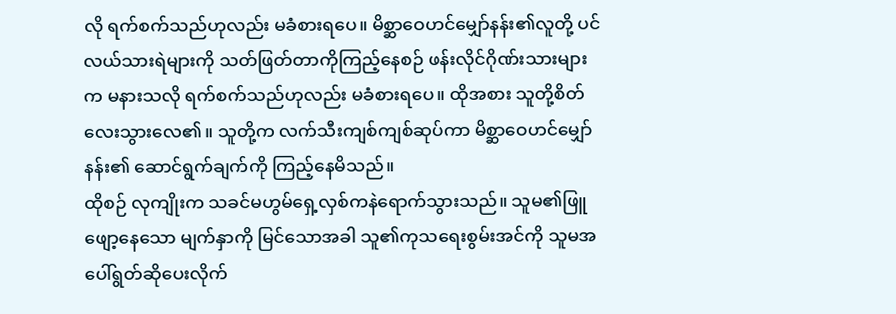လို ရက်စက်သည်ဟုလည်း မခံစားရပေ။ မိစ္ဆာဝေဟင်မျှော်နန်း၏လူတို့ ပင်လယ်သားရဲများကို သတ်ဖြတ်တာကိုကြည့်နေစဉ် ဖန်းလိုင်ဂိုဏ်းသားများက မနားသလို ရက်စက်သည်ဟုလည်း မခံစားရပေ။ ထိုအစား သူတို့စိတ်လေးသွားလေ၏။ သူတို့က လက်သီးကျစ်ကျစ်ဆုပ်ကာ မိစ္ဆာဝေဟင်မျှော်နန်း၏ ဆောင်ရွက်ချက်ကို ကြည့်နေမိသည်။
ထိုစဉ် လုကျိုးက သခင်မဟွမ်ရှေ့လှစ်ကနဲရောက်သွားသည်။ သူမ၏ဖြူဖျော့နေသော မျက်နှာကို မြင်သောအခါ သူ၏ကုသရေးစွမ်းအင်ကို သူမအပေါ်ရွတ်ဆိုပေးလိုက်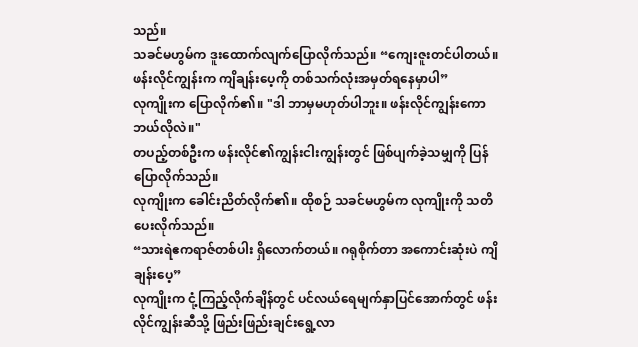သည်။
သခင်မဟွမ်က ဒူးထောက်လျက်ပြောလိုက်သည်။ “ကျေးဇူးတင်ပါတယ်။ ဖန်းလိုင်ကျွန်းက ကျိချန်းပေ့ကို တစ်သက်လုံးအမှတ်ရနေမှာပါ”
လုကျိုးက ပြောလိုက်၏။ "ဒါ ဘာမှမဟုတ်ပါဘူး။ ဖန်းလိုင်ကျွန်းကော ဘယ်လိုလဲ။"
တပည့်တစ်ဦးက ဖန်းလိုင်၏ကျွန်းငါးကျွန်းတွင် ဖြစ်ပျက်ခဲ့သမျှကို ပြန်ပြောလိုက်သည်။
လုကျိုးက ခေါင်းညိတ်လိုက်၏။ ထိုစဉ် သခင်မဟွမ်က လုကျိုးကို သတိပေးလိုက်သည်။
“သားရဲဧကရာဇ်တစ်ပါး ရှိလောက်တယ်။ ဂရုစိုက်တာ အကောင်းဆုံးပဲ ကျိချန်းပေ့”
လုကျိုးက ငုံ့ကြည့်လိုက်ချိန်တွင် ပင်လယ်ရေမျက်နှာပြင်အောက်တွင် ဖန်းလိုင်ကျွန်းဆီသို့ ဖြည်းဖြည်းချင်းရွေ့လာ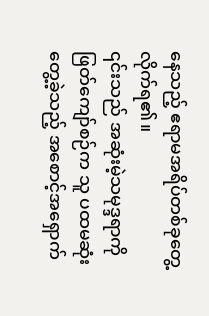နေသည့် ဧရာမအရိပ်တစ်ခုတွေ့လိုက်ရ၏။
၎င်းသည် အဆုံးမဲ့သမုဒ္ဒရာကိုဖြတ်ကျော်စဉ်က သူ ပထမဆုံးတွေ့ခဲ့သည့် အစောင့်အရှောက်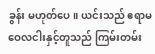ခွန်း မဟုတ်ပေ။ ယင်းသည် ဧရာမဝေလငါးနှင့်တူသည် ကြမ်းတမ်း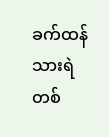ခက်ထန်သားရဲတစ်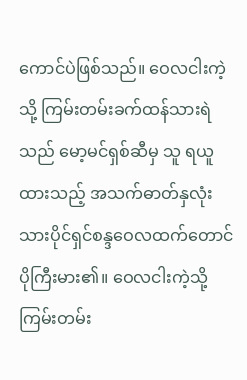ကောင်ပဲဖြစ်သည်။ ဝေလငါးကဲ့သို့ ကြမ်းတမ်းခက်ထန်သားရဲသည် မော့မင်ရှစ်ဆီမှ သူ ရယူထားသည့် အသက်ဓာတ်နှလုံးသားပိုင်ရှင်စန္ဒဝေလထက်တောင် ပိုကြီးမား၏။ ဝေလငါးကဲ့သို့ ကြမ်းတမ်း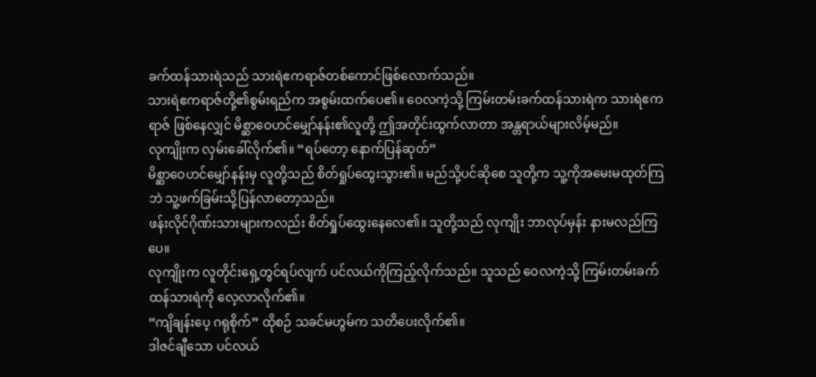ခက်ထန်သားရဲသည် သားရဲဧကရာဇ်တစ်ကောင်ဖြစ်လောက်သည်။
သားရဲဧကရာဇ်တို့၏စွမ်းရည်က အစွမ်းထက်ပေ၏။ ဝေလကဲ့သို့ ကြမ်းတမ်းခက်ထန်သားရဲက သားရဲဧကရာဇ် ဖြစ်နေလျှင် မိစ္ဆာဝေဟင်မျှော်နန်း၏လူတို့ ဤအတိုင်းထွက်လာတာ အန္တရာယ်များလိမ့်မည်။
လုကျိုးက လှမ်းခေါ်လိုက်၏။ “ရပ်တော့ နောက်ပြန်ဆုတ်”
မိစ္ဆာဝေဟင်မျှော်နန်းမှ လူတို့သည် စိတ်ရှုပ်ထွေးသွား၏။ မည်သို့ပင်ဆိုစေ သူတို့က သူ့ကိုအမေးမထုတ်ကြဘဲ သူ့ဖက်ခြမ်းသို့ပြန်လာတော့သည်။
ဖန်းလိုင်ဂိုဏ်းသားများကလည်း စိတ်ရှုပ်ထွေးနေလေ၏။ သူတို့သည် လုကျိုး ဘာလုပ်မှန်း နားမလည်ကြပေ။
လုကျိုးက လူတိုင်းရှေ့တွင်ရပ်လျက် ပင်လယ်ကိုကြည့်လိုက်သည်။ သူသည် ဝေလကဲ့သို့ ကြမ်းတမ်းခက်ထန်သားရဲကို လေ့လာလိုက်၏။
“ကျိချန်းပေ့ ဂရုစိုက်” ထိုစဉ် သခင်မဟွမ်က သတိပေးလိုက်၏။
ဒါဇင်ချီသော ပင်လယ်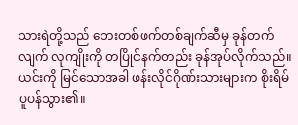သားရဲတို့သည် ဘေးတစ်ဖက်တစ်ချက်ဆီမှ ခုန်တက်လျက် လုကျိုးကို တပြိုင်နက်တည်း ခုန်အုပ်လိုက်သည်။
ယင်းကို မြင်သောအခါ ဖန်းလိုင်ဂိုဏ်းသားများက စိုးရိမ်ပူပန်သွား၏။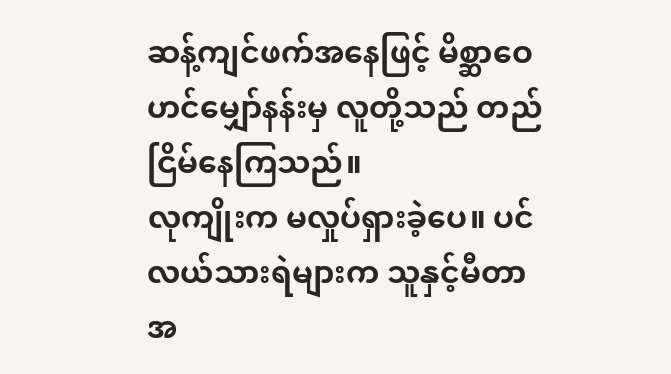ဆန့်ကျင်ဖက်အနေဖြင့် မိစ္ဆာဝေဟင်မျှော်နန်းမှ လူတို့သည် တည်ငြိမ်နေကြသည်။
လုကျိုးက မလှုပ်ရှားခဲ့ပေ။ ပင်လယ်သားရဲများက သူနှင့်မီတာအ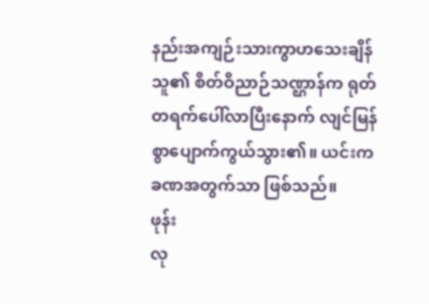နည်းအကျဉ်းသားကွာဟသေးချိန် သူ၏ စိတ်ဝိညာဉ်သဏ္ဌာန်က ရုတ်တရက်ပေါ်လာပြီးနောက် လျင်မြန်စွာပျောက်ကွယ်သွား၏။ ယင်းက ခဏအတွက်သာ ဖြစ်သည်။
ဖုန်း
လု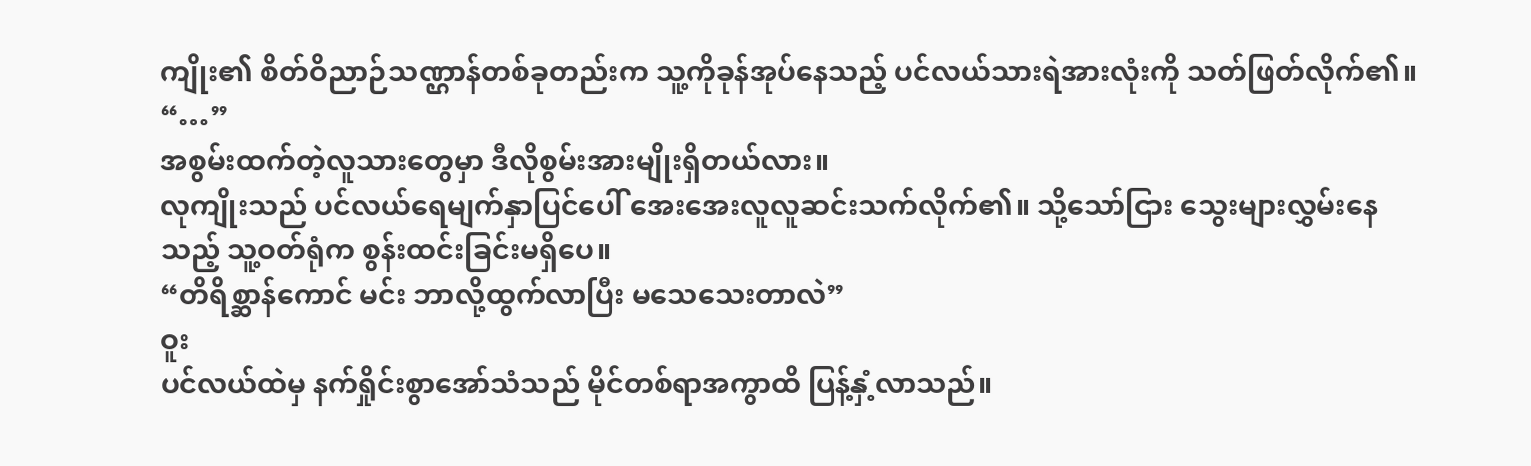ကျိုး၏ စိတ်ဝိညာဉ်သဏ္ဌာန်တစ်ခုတည်းက သူ့ကိုခုန်အုပ်နေသည့် ပင်လယ်သားရဲအားလုံးကို သတ်ဖြတ်လိုက်၏။
“…”
အစွမ်းထက်တဲ့လူသားတွေမှာ ဒီလိုစွမ်းအားမျိုးရှိတယ်လား။
လုကျိုးသည် ပင်လယ်ရေမျက်နှာပြင်ပေါ် အေးအေးလူလူဆင်းသက်လိုက်၏။ သို့သော်ငြား သွေးများလွှမ်းနေသည့် သူ့ဝတ်ရုံက စွန်းထင်းခြင်းမရှိပေ။
“တိရိစ္ဆာန်ကောင် မင်း ဘာလို့ထွက်လာပြီး မသေသေးတာလဲ”
ဝူး
ပင်လယ်ထဲမှ နက်ရှိုင်းစွာအော်သံသည် မိုင်တစ်ရာအကွာထိ ပြန့်နှံ့လာသည်။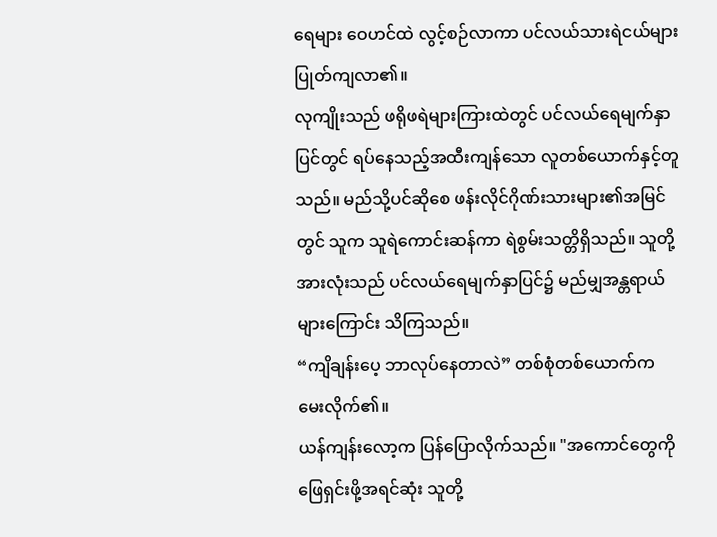ရေများ ဝေဟင်ထဲ လွင့်စဉ်လာကာ ပင်လယ်သားရဲငယ်များပြုတ်ကျလာ၏။
လုကျိုးသည် ဖရိုဖရဲများကြားထဲတွင် ပင်လယ်ရေမျက်နှာပြင်တွင် ရပ်နေသည့်အထီးကျန်သော လူတစ်ယောက်နှင့်တူသည်။ မည်သို့ပင်ဆိုစေ ဖန်းလိုင်ဂိုဏ်းသားများ၏အမြင်တွင် သူက သူရဲကောင်းဆန်ကာ ရဲစွမ်းသတ္တိရှိသည်။ သူတို့အားလုံးသည် ပင်လယ်ရေမျက်နှာပြင်၌ မည်မျှအန္တရာယ်များကြောင်း သိကြသည်။
“ကျိချန်းပေ့ ဘာလုပ်နေတာလဲ” တစ်စုံတစ်ယောက်က မေးလိုက်၏။
ယန်ကျန်းလော့က ပြန်ပြောလိုက်သည်။ "အကောင်တွေကို ဖြေရှင်းဖို့အရင်ဆုံး သူတို့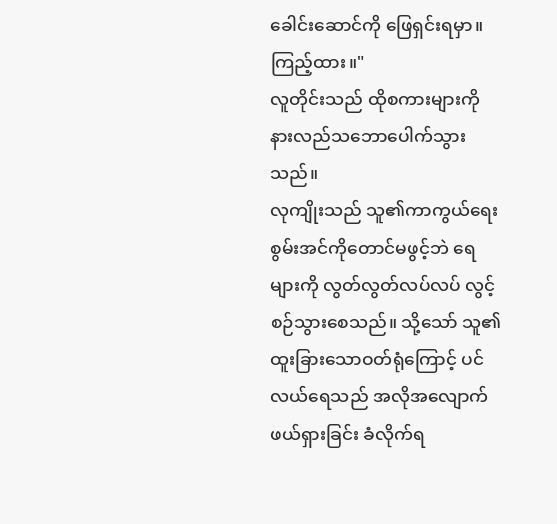ခေါင်းဆောင်ကို ဖြေရှင်းရမှာ။ ကြည့်ထား။"
လူတိုင်းသည် ထိုစကားများကို နားလည်သဘောပေါက်သွားသည်။
လုကျိုးသည် သူ၏ကာကွယ်ရေးစွမ်းအင်ကိုတောင်မဖွင့်ဘဲ ရေများကို လွတ်လွတ်လပ်လပ် လွင့်စဉ်သွားစေသည်။ သို့သော် သူ၏ထူးခြားသောဝတ်ရုံကြောင့် ပင်လယ်ရေသည် အလိုအလျောက် ဖယ်ရှားခြင်း ခံလိုက်ရ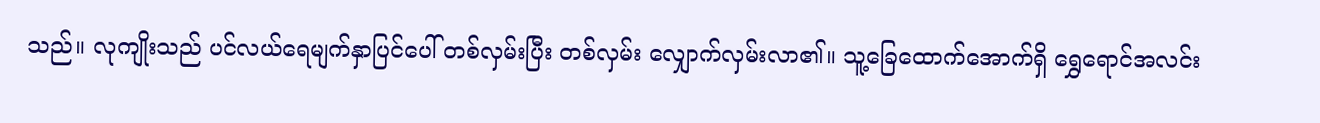သည်။ လုကျိုးသည် ပင်လယ်ရေမျက်နှာပြင်ပေါ် တစ်လှမ်းပြီး တစ်လှမ်း လျှောက်လှမ်းလာ၏။ သူ့ခြေထောက်အောက်ရှိ ရွှေရောင်အလင်း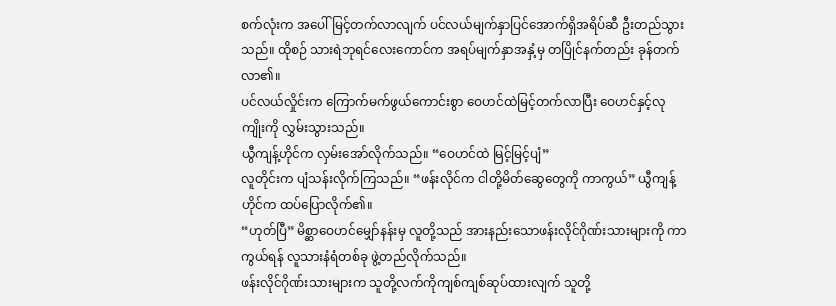စက်လုံးက အပေါ်မြင့်တက်လာလျက် ပင်လယ်မျက်နှာပြင်အောက်ရှိအရိပ်ဆီ ဦးတည်သွားသည်။ ထိုစဉ် သားရဲဘုရင်လေးကောင်က အရပ်မျက်နှာအနှံ့မှ တပြိုင်နက်တည်း ခုန်တက်လာ၏။
ပင်လယ်လှိုင်းက ကြောက်မက်ဖွယ်ကောင်းစွာ ဝေဟင်ထဲမြင့်တက်လာပြီး ဝေဟင်နှင့်လုကျိုးကို လွှမ်းသွားသည်။
ယွီကျန့်ဟိုင်က လှမ်းအော်လိုက်သည်။ “ဝေဟင်ထဲ မြင့်မြင့်ပျံ”
လူတိုင်းက ပျံသန်းလိုက်ကြသည်။ “ဖန်းလိုင်က ငါတို့မိတ်ဆွေတွေကို ကာကွယ်” ယွီကျန့်ဟိုင်က ထပ်ပြောလိုက်၏။
“ဟုတ်ပြီ” မိစ္ဆာဝေဟင်မျှော်နန်းမှ လူတို့သည် အားနည်းသောဖန်းလိုင်ဂိုဏ်းသားများကို ကာကွယ်ရန် လူသားနံရံတစ်ခု ဖွဲ့တည်လိုက်သည်။
ဖန်းလိုင်ဂိုဏ်းသားများက သူတို့လက်ကိုကျစ်ကျစ်ဆုပ်ထားလျက် သူတို့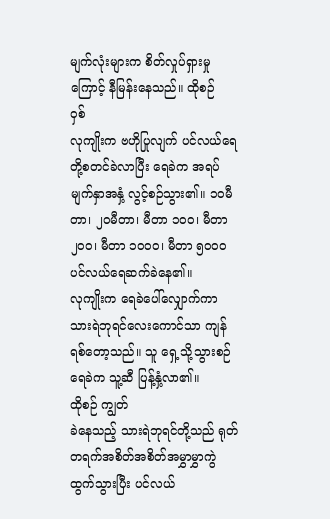မျက်လုံးများက စိတ်လှုပ်ရှားမှုကြောင့် နီမြန်းနေသည်။ ထိုစဉ်
ဝှစ်
လုကျိုးက ဗဟိုပြုလျက် ပင်လယ်ရေတို့စတင်ခဲလာပြီး ရေခဲက အရပ်မျက်နှာအနှံ့ လွင့်စဉ်သွား၏။ ၁၀မီတာ၊ ၂၀မီတာ၊ မီတာ ၁၀၀၊ မီတာ၂၀၀၊ မီတာ ၁၀၀၀၊ မီတာ ၅၀၀၀
ပင်လယ်ရေဆက်ခဲနေ၏။
လုကျိုးက ရေခဲပေါ်လျှောက်ကာ သားရဲဘုရင်လေးကောင်သာ ကျန်ရစ်တော့သည်။ သူ ရှေ့သို့သွားစဉ် ရေခဲက သူ့ဆီ ပြန့်နှံ့လာ၏။
ထိုစဉ် ကျွတ်
ခဲနေသည့် သားရဲဘုရင်တို့သည် ရုတ်တရက်အစိတ်အစိတ်အမွှာမွှာကွဲထွက်သွားပြီး ပင်လယ်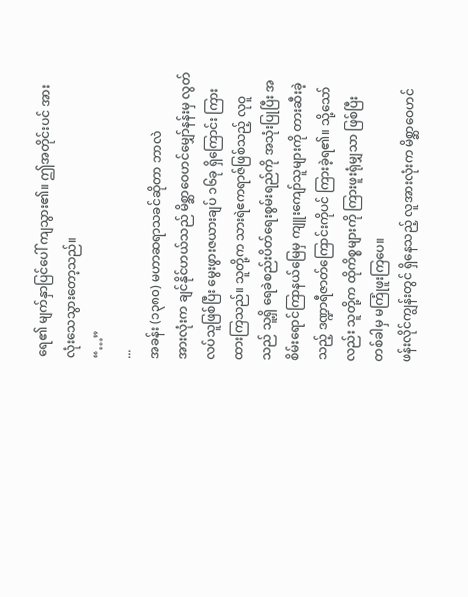ရေ၏ မျက်နှာပြင်ပေါ် ကျသွား၏။ ဤအတိုင်းပင် အားလုံးသေသွားတော့သည်။
“…”
...
အခန်း (၁၃၈၀) မဟာဆရာသခင်ဆိုတာ ဘာလဲ
အားလုံးက ချင်နိုင်ဟယ်သည် မိစ္ဆာဝေဟင်မျှော်နန်းမှ လွတ်လပ်သူဖြစ်ပြီး မွေးဖွားဇယားချပ် ၁၆ခု ရှိကြောင်း ကြားထားကြသည်။ သူတို့က သားရဲဧကရာဇ်ဖြစ်သည့် လုဝူသည် သူ့ရှိ ရေခဲစည်းပိတ်ရေးစွမ်းရည်ကို အသုံးပြုပြီး အစိမ်းရောင်ကြာနယ်မြေမှ ကျူးကျော်သူများကို တားဆီးခဲ့သည့် ဒဏ္ဍာရီဇာတ်ကြောင်းကိုပင် ကြားခဲ့ရ၏။ သို့သော်လည်း သူတို့က ထိုကိစ္စများကို ကြားဖူးရုံမျှသာ ဖြစ်ပြီး တစ်ခါမှ မကြုံဖူးကြပေ။
ဖန်းလိုင်ကျွန်းတွင် ရှိနေသည့် လူအားလုံးက မိစ္ဆာဝေဟင်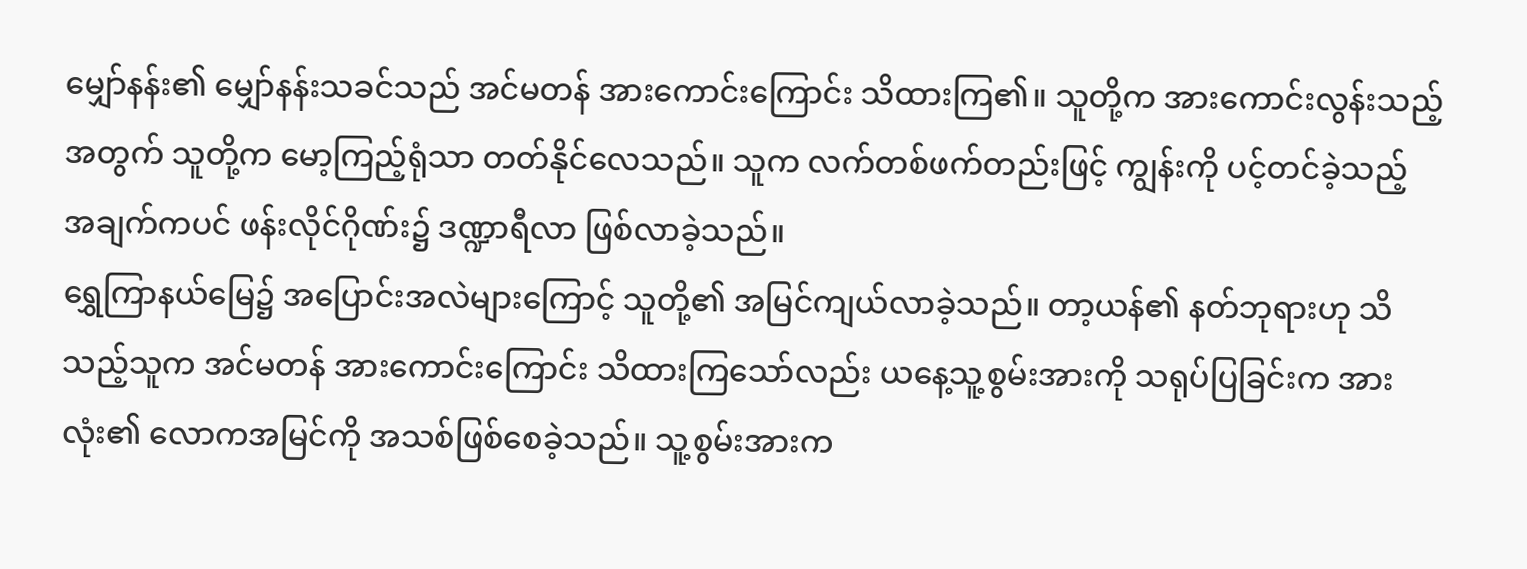မျှော်နန်း၏ မျှော်နန်းသခင်သည် အင်မတန် အားကောင်းကြောင်း သိထားကြ၏။ သူတို့က အားကောင်းလွန်းသည့်အတွက် သူတို့က မော့ကြည့်ရုံသာ တတ်နိုင်လေသည်။ သူက လက်တစ်ဖက်တည်းဖြင့် ကျွန်းကို ပင့်တင်ခဲ့သည့် အချက်ကပင် ဖန်းလိုင်ဂိုဏ်း၌ ဒဏ္ဍာရီလာ ဖြစ်လာခဲ့သည်။
ရွှေကြာနယ်မြေ၌ အပြောင်းအလဲများကြောင့် သူတို့၏ အမြင်ကျယ်လာခဲ့သည်။ တာ့ယန်၏ နတ်ဘုရားဟု သိသည့်သူက အင်မတန် အားကောင်းကြောင်း သိထားကြသော်လည်း ယနေ့သူ့စွမ်းအားကို သရုပ်ပြခြင်းက အားလုံး၏ လောကအမြင်ကို အသစ်ဖြစ်စေခဲ့သည်။ သူ့စွမ်းအားက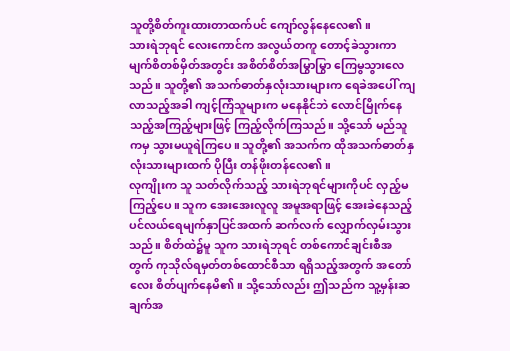သူတို့စိတ်ကူးထားတာထက်ပင် ကျော်လွန်နေလေ၏။
သားရဲဘုရင် လေးကောင်က အလွယ်တကူ တောင့်ခဲသွားကာ မျက်စိတစ်မှိတ်အတွင်း အစိတ်စိတ်အမြွာမြွာ ကြေမွသွားလေသည်။ သူတို့၏ အသက်ဓာတ်နှလုံးသားများက ရေခဲအပေါ် ကျလာသည့်အခါ ကျင့်ကြံသူများက မနေနိုင်ဘဲ လောင်မြိုက်နေသည့်အကြည့်များဖြင့် ကြည့်လိုက်ကြသည်။ သို့သော် မည်သူကမှ သွားမယူရဲကြပေ။ သူတို့၏ အသက်က ထိုအသက်ဓာတ်နှလုံးသားများထက် ပိုပြီး တန်ဖိုးတန်လေ၏။
လုကျိုးက သူ သတ်လိုက်သည့် သားရဲဘုရင်များကိုပင် လှည့်မကြည့်ပေ။ သူက အေးအေးလူလူ အမူအရာဖြင့် အေးခဲနေသည့် ပင်လယ်ရေမျက်နှာပြင်အထက် ဆက်လက် လျှောက်လှမ်းသွားသည်။ စိတ်ထဲ၌မူ သူက သားရဲဘုရင် တစ်ကောင်ချင်းစီအတွက် ကုသိုလ်ရမှတ်တစ်ထောင်စီသာ ရရှိသည့်အတွက် အတော်လေး စိတ်ပျက်နေမိ၏။ သို့သော်လည်း ဤသည်က သူ့မှန်းဆချက်အ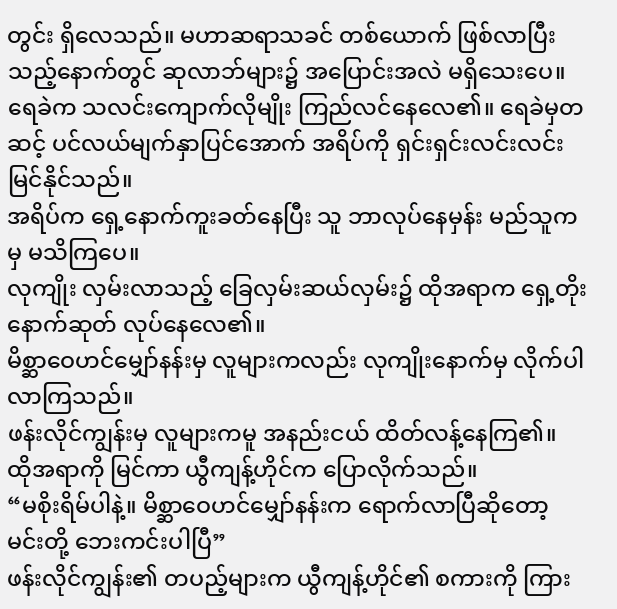တွင်း ရှိလေသည်။ မဟာဆရာသခင် တစ်ယောက် ဖြစ်လာပြီးသည့်နောက်တွင် ဆုလာဘ်များ၌ အပြောင်းအလဲ မရှိသေးပေ။
ရေခဲက သလင်းကျောက်လိုမျိုး ကြည်လင်နေလေ၏။ ရေခဲမှတဆင့် ပင်လယ်မျက်နှာပြင်အောက် အရိပ်ကို ရှင်းရှင်းလင်းလင်း မြင်နိုင်သည်။
အရိပ်က ရှေ့နောက်ကူးခတ်နေပြီး သူ ဘာလုပ်နေမှန်း မည်သူကမှ မသိကြပေ။
လုကျိုး လှမ်းလာသည့် ခြေလှမ်းဆယ်လှမ်း၌ ထိုအရာက ရှေ့တိုးနောက်ဆုတ် လုပ်နေလေ၏။
မိစ္ဆာဝေဟင်မျှော်နန်းမှ လူများကလည်း လုကျိုးနောက်မှ လိုက်ပါလာကြသည်။
ဖန်းလိုင်ကျွန်းမှ လူများကမူ အနည်းငယ် ထိတ်လန့်နေကြ၏။
ထိုအရာကို မြင်ကာ ယွီကျန့်ဟိုင်က ပြောလိုက်သည်။
“မစိုးရိမ်ပါနဲ့။ မိစ္ဆာဝေဟင်မျှော်နန်းက ရောက်လာပြီဆိုတော့ မင်းတို့ ဘေးကင်းပါပြီ”
ဖန်းလိုင်ကျွန်း၏ တပည့်များက ယွီကျန့်ဟိုင်၏ စကားကို ကြား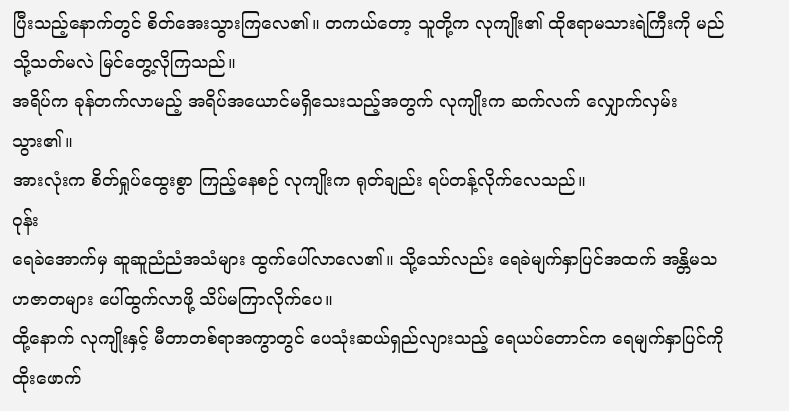ပြီးသည့်နောက်တွင် စိတ်အေးသွားကြလေ၏။ တကယ်တော့ သူတို့က လုကျိုး၏ ထိုဧရာမသားရဲကြီးကို မည်သို့သတ်မလဲ မြင်တွေ့လိုကြသည်။
အရိပ်က ခုန်တက်လာမည့် အရိပ်အယောင်မရှိသေးသည့်အတွက် လုကျိုးက ဆက်လက် လျှောက်လှမ်းသွား၏။
အားလုံးက စိတ်ရှုပ်ထွေးစွာ ကြည့်နေစဉ် လုကျိုးက ရုတ်ချည်း ရပ်တန့်လိုက်လေသည်။
ဝုန်း
ရေခဲအောက်မှ ဆူဆူညံညံအသံများ ထွက်ပေါ်လာလေ၏။ သို့သော်လည်း ရေခဲမျက်နှာပြင်အထက် အန္တိမသဟဇာတများ ပေါ်ထွက်လာဖို့ သိပ်မကြာလိုက်ပေ။
ထို့နောက် လုကျိုးနှင့် မီတာတစ်ရာအကွာတွင် ပေသုံးဆယ်ရှည်လျားသည့် ရေယပ်တောင်က ရေမျက်နှာပြင်ကို ထိုးဖောက်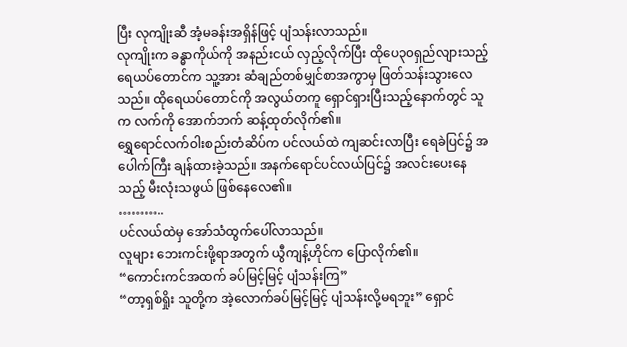ပြီး လုကျိုးဆီ အံ့မခန်းအရှိန်ဖြင့် ပျံသန်းလာသည်။
လုကျိုးက ခန္ဓာကိုယ်ကို အနည်းငယ် လှည့်လိုက်ပြီး ထိုပေ၃၀ရှည်လျားသည့် ရေယပ်တောင်က သူ့အား ဆံချည်တစ်မျှင်စာအကွာမှ ဖြတ်သန်းသွားလေသည်။ ထိုရေယပ်တောင်ကို အလွယ်တကူ ရှောင်ရှားပြီးသည့်နောက်တွင် သူက လက်ကို အောက်ဘက် ဆန့်ထုတ်လိုက်၏။
ရွှေရောင်လက်ဝါးစည်းတံဆိပ်က ပင်လယ်ထဲ ကျဆင်းလာပြီး ရေခဲပြင်၌ အပေါက်ကြီး ချန်ထားခဲ့သည်။ အနက်ရောင်ပင်လယ်ပြင်၌ အလင်းပေးနေသည့် မီးလုံးသဖွယ် ဖြစ်နေလေ၏။
………..
ပင်လယ်ထဲမှ အော်သံထွက်ပေါ်လာသည်။
လူများ ဘေးကင်းဖို့ရာအတွက် ယွီကျန့်ဟိုင်က ပြောလိုက်၏။
“ကောင်းကင်အထက် ခပ်မြင့်မြင့် ပျံသန်းကြ”
“တာ့ရှစ်ရှိုး သူတို့က အဲ့လောက်ခပ်မြင့်မြင့် ပျံသန်းလို့မရဘူး” ရှောင်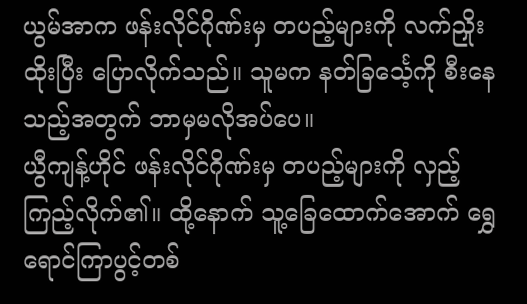ယွမ်အာက ဖန်းလိုင်ဂိုဏ်းမှ တပည့်များကို လက်ညှိုးထိုးပြီး ပြောလိုက်သည်။ သူမက နတ်ခြင်္သေ့ကို စီးနေသည့်အတွက် ဘာမှမလိုအပ်ပေ။
ယွီကျန့်ဟိုင် ဖန်းလိုင်ဂိုဏ်းမှ တပည့်များကို လှည့်ကြည့်လိုက်၏။ ထို့နောက် သူ့ခြေထောက်အောက် ရွှေရောင်ကြာပွင့်တစ်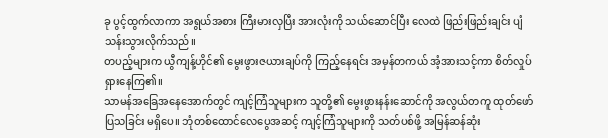ခု ပွင့်ထွက်လာကာ အရွယ်အစား ကြီးမားလှပြီး အားလုံးကို သယ်ဆောင်ပြီး လေထဲ ဖြည်းဖြည်းချင်း ပျံသန်းသွားလိုက်သည်။
တပည့်များက ယွီကျန့်ဟိုင်၏ မွေးဖွားဇယားချပ်ကို ကြည့်နေရင်း အမှန်တကယ် အံ့အားသင့်ကာ စိတ်လှုပ်ရှားနေကြ၏။
သာမန်အခြေအနေအောက်တွင် ကျင့်ကြံသူများက သူတို့၏ မွေးဖွားနန်းဆောင်ကို အလွယ်တကူ ထုတ်ဖော်ပြသခြင်း မရှိပေ။ ဘုံတစ်ထောင်လေပွေအဆင့် ကျင့်ကြံသူများကို သတ်ပစ်ဖို့ အမြန်ဆန်ဆုံး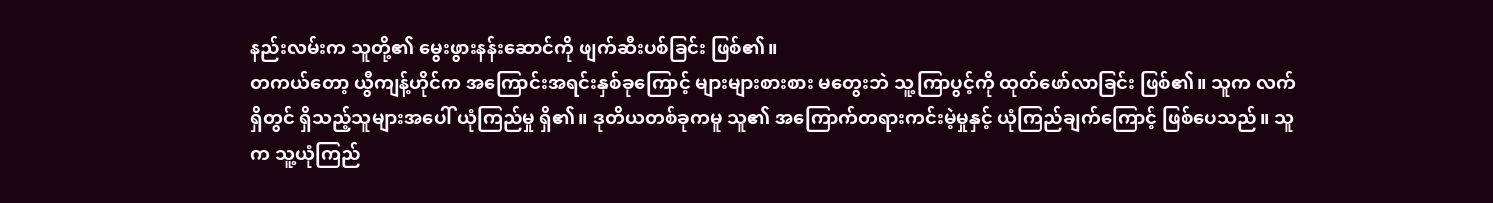နည်းလမ်းက သူတို့၏ မွေးဖွားနန်းဆောင်ကို ဖျက်ဆီးပစ်ခြင်း ဖြစ်၏။
တကယ်တော့ ယွီကျန့်ဟိုင်က အကြောင်းအရင်းနှစ်ခုကြောင့် များများစားစား မတွေးဘဲ သူ့ကြာပွင့်ကို ထုတ်ဖော်လာခြင်း ဖြစ်၏။ သူက လက်ရှိတွင် ရှိသည့်သူများအပေါ် ယုံကြည်မှု ရှိ၏။ ဒုတိယတစ်ခုကမူ သူ၏ အကြောက်တရားကင်းမဲ့မှုနှင့် ယုံကြည်ချက်ကြောင့် ဖြစ်ပေသည်။ သူက သူ့ယုံကြည်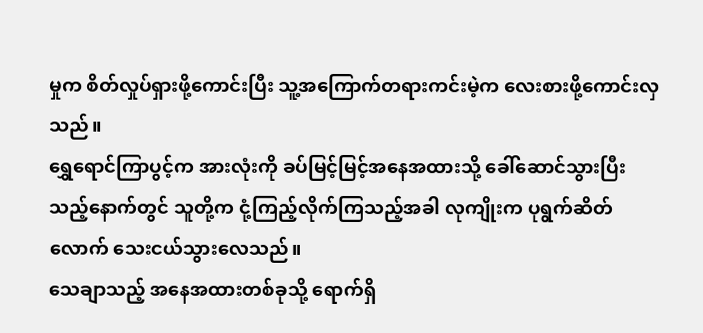မှုက စိတ်လှုပ်ရှားဖို့ကောင်းပြီး သူ့အကြောက်တရားကင်းမဲ့က လေးစားဖို့ကောင်းလှသည်။
ရွှေရောင်ကြာပွင့်က အားလုံးကို ခပ်မြင့်မြင့်အနေအထားသို့ ခေါ်ဆောင်သွားပြီးသည့်နောက်တွင် သူတို့က ငုံ့ကြည့်လိုက်ကြသည့်အခါ လုကျိုးက ပုရွက်ဆိတ်လောက် သေးငယ်သွားလေသည်။
သေချာသည့် အနေအထားတစ်ခုသို့ ရောက်ရှိ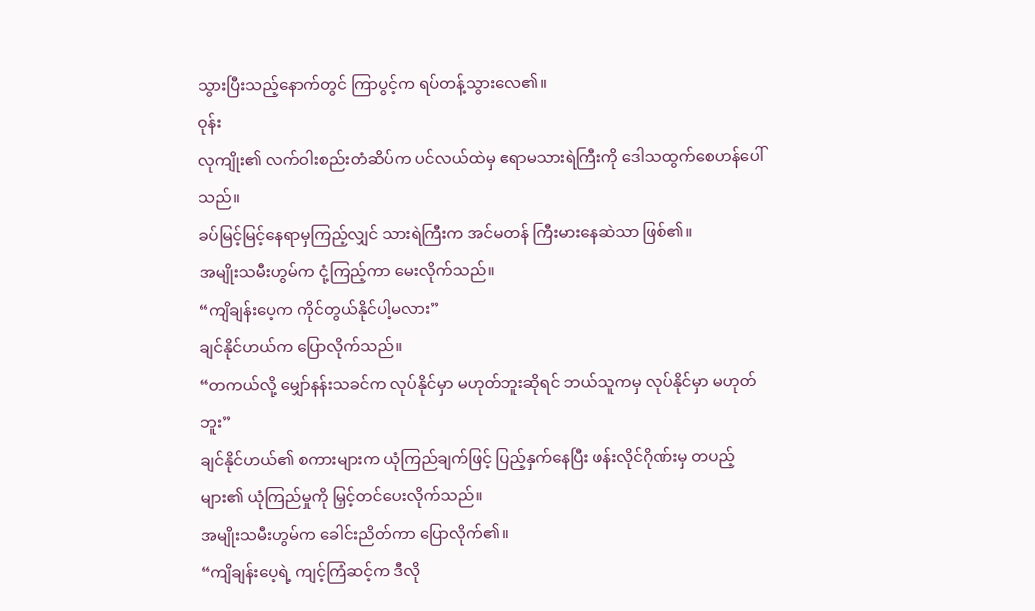သွားပြီးသည့်နောက်တွင် ကြာပွင့်က ရပ်တန့်သွားလေ၏။
ဝုန်း
လုကျိုး၏ လက်ဝါးစည်းတံဆိပ်က ပင်လယ်ထဲမှ ဧရာမသားရဲကြီးကို ဒေါသထွက်စေဟန်ပေါ်သည်။
ခပ်မြင့်မြင့်နေရာမှကြည့်လျှင် သားရဲကြီးက အင်မတန် ကြီးမားနေဆဲသာ ဖြစ်၏။
အမျိုးသမီးဟွမ်က ငုံ့ကြည့်ကာ မေးလိုက်သည်။
“ကျိချန်းပေ့က ကိုင်တွယ်နိုင်ပါ့မလား”
ချင်နိုင်ဟယ်က ပြောလိုက်သည်။
“တကယ်လို့ မျှော်နန်းသခင်က လုပ်နိုင်မှာ မဟုတ်ဘူးဆိုရင် ဘယ်သူကမှ လုပ်နိုင်မှာ မဟုတ်ဘူး”
ချင်နိုင်ဟယ်၏ စကားများက ယုံကြည်ချက်ဖြင့် ပြည့်နှက်နေပြီး ဖန်းလိုင်ဂိုဏ်းမှ တပည့်များ၏ ယုံကြည်မှုကို မြှင့်တင်ပေးလိုက်သည်။
အမျိုးသမီးဟွမ်က ခေါင်းညိတ်ကာ ပြောလိုက်၏။
“ကျိချန်းပေ့ရဲ့ ကျင့်ကြံဆင့်က ဒီလို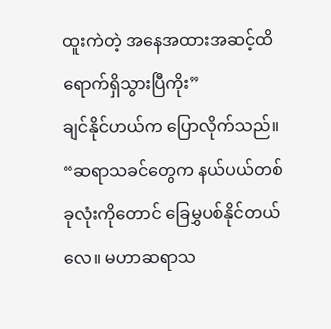ထူးကဲတဲ့ အနေအထားအဆင့်ထိ ရောက်ရှိသွားပြီကိုး”
ချင်နိုင်ဟယ်က ပြောလိုက်သည်။
“ဆရာသခင်တွေက နယ်ပယ်တစ်ခုလုံးကိုတောင် ခြေမွှပစ်နိုင်တယ်လေ။ မဟာဆရာသ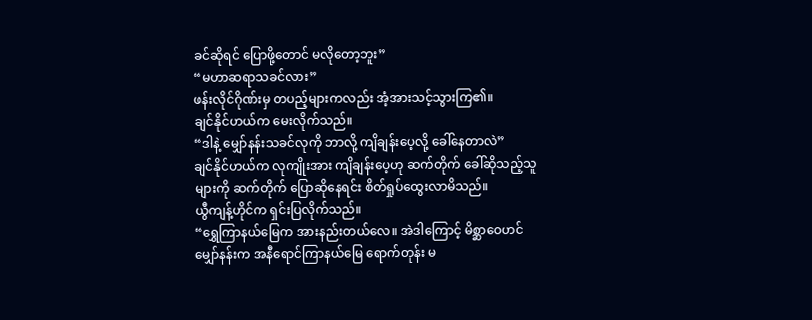ခင်ဆိုရင် ပြောဖို့တောင် မလိုတော့ဘူး”
“မဟာဆရာသခင်လား”
ဖန်းလိုင်ဂိုဏ်းမှ တပည့်များကလည်း အံ့အားသင့်သွားကြ၏။
ချင်နိုင်ဟယ်က မေးလိုက်သည်။
“ဒါနဲ့ မျှော်နန်းသခင်လုကို ဘာလို့ ကျိချန်းပေ့လို့ ခေါ်နေတာလဲ”
ချင်နိုင်ဟယ်က လုကျိုးအား ကျိချန်းပေ့ဟု ဆက်တိုက် ခေါ်ဆိုသည့်သူများကို ဆက်တိုက် ပြောဆိုနေရင်း စိတ်ရှုပ်ထွေးလာမိသည်။
ယွီကျန့်ဟိုင်က ရှင်းပြလိုက်သည်။
“ရွှေကြာနယ်မြေက အားနည်းတယ်လေ။ အဲဒါကြောင့် မိစ္ဆာဝေဟင်မျှော်နန်းက အနီရောင်ကြာနယ်မြေ ရောက်တုန်း မ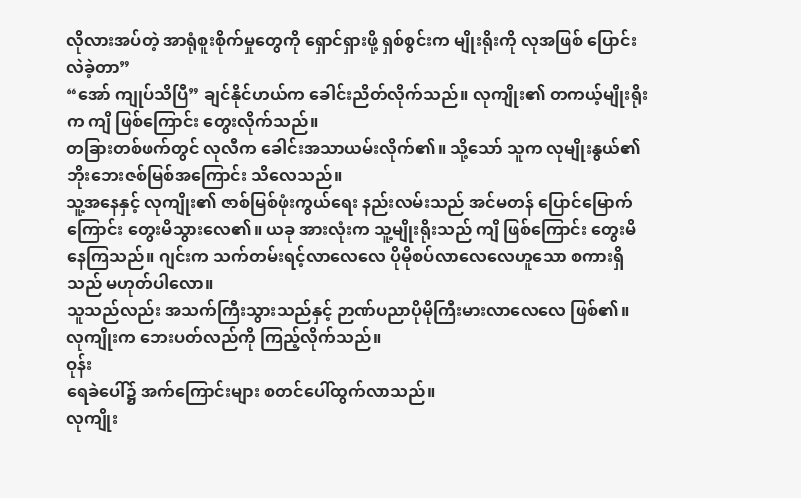လိုလားအပ်တဲ့ အာရုံစူးစိုက်မှုတွေကို ရှောင်ရှားဖို့ ရှစ်စွင်းက မျိုးရိုးကို လုအဖြစ် ပြောင်းလဲခဲ့တာ”
“အော် ကျုပ်သိပြီ” ချင်နိုင်ဟယ်က ခေါင်းညိတ်လိုက်သည်။ လုကျိုး၏ တကယ့်မျိုးရိုးက ကျိ ဖြစ်ကြောင်း တွေးလိုက်သည်။
တခြားတစ်ဖက်တွင် လုလီက ခေါင်းအသာယမ်းလိုက်၏။ သို့သော် သူက လုမျိုးနွယ်၏ ဘိုးဘေးဇစ်မြစ်အကြောင်း သိလေသည်။
သူ့အနေနှင့် လုကျိုး၏ ဇာစ်မြစ်ဖုံးကွယ်ရေး နည်းလမ်းသည် အင်မတန် ပြောင်မြောက်ကြောင်း တွေးမိသွားလေ၏။ ယခု အားလုံးက သူ့မျိုးရိုးသည် ကျိ ဖြစ်ကြောင်း တွေးမိနေကြသည်။ ဂျင်းက သက်တမ်းရင့်လာလေလေ ပိုမိုစပ်လာလေလေဟူသော စကားရှိသည် မဟုတ်ပါလော။
သူသည်လည်း အသက်ကြီးသွားသည်နှင့် ဉာဏ်ပညာပိုမိုကြီးမားလာလေလေ ဖြစ်၏။ လုကျိုးက ဘေးပတ်လည်ကို ကြည့်လိုက်သည်။
ဝုန်း
ရေခဲပေါ်၌ အက်ကြောင်းများ စတင်ပေါ်ထွက်လာသည်။
လုကျိုး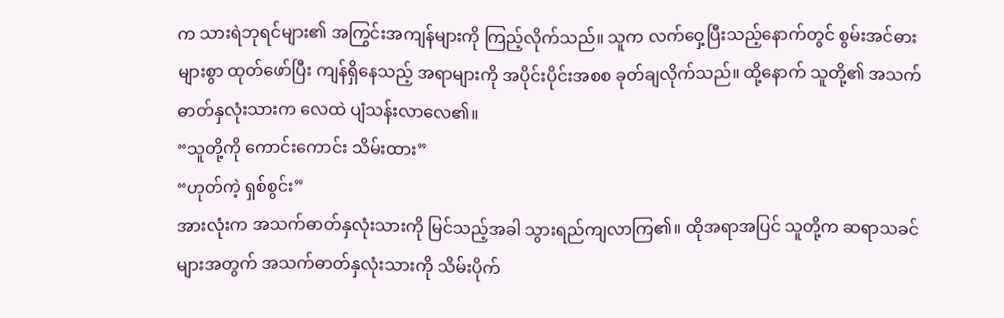က သားရဲဘုရင်များ၏ အကြွင်းအကျန်များကို ကြည့်လိုက်သည်။ သူက လက်ဝှေ့ပြီးသည့်နောက်တွင် စွမ်းအင်ဓားများစွာ ထုတ်ဖော်ပြီး ကျန်ရှိနေသည့် အရာများကို အပိုင်းပိုင်းအစစ ခုတ်ချလိုက်သည်။ ထို့နောက် သူတို့၏ အသက်ဓာတ်နှလုံးသားက လေထဲ ပျံသန်းလာလေ၏။
“သူတို့ကို ကောင်းကောင်း သိမ်းထား”
“ဟုတ်ကဲ့ ရှစ်စွင်း”
အားလုံးက အသက်ဓာတ်နှလုံးသားကို မြင်သည့်အခါ သွားရည်ကျလာကြ၏။ ထိုအရာအပြင် သူတို့က ဆရာသခင်များအတွက် အသက်ဓာတ်နှလုံးသားကို သိမ်းပိုက်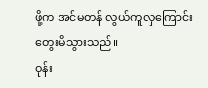ဖို့က အင်မတန် လွယ်ကူလှကြောင်း တွေးမိသွားသည်။
ဝုန်း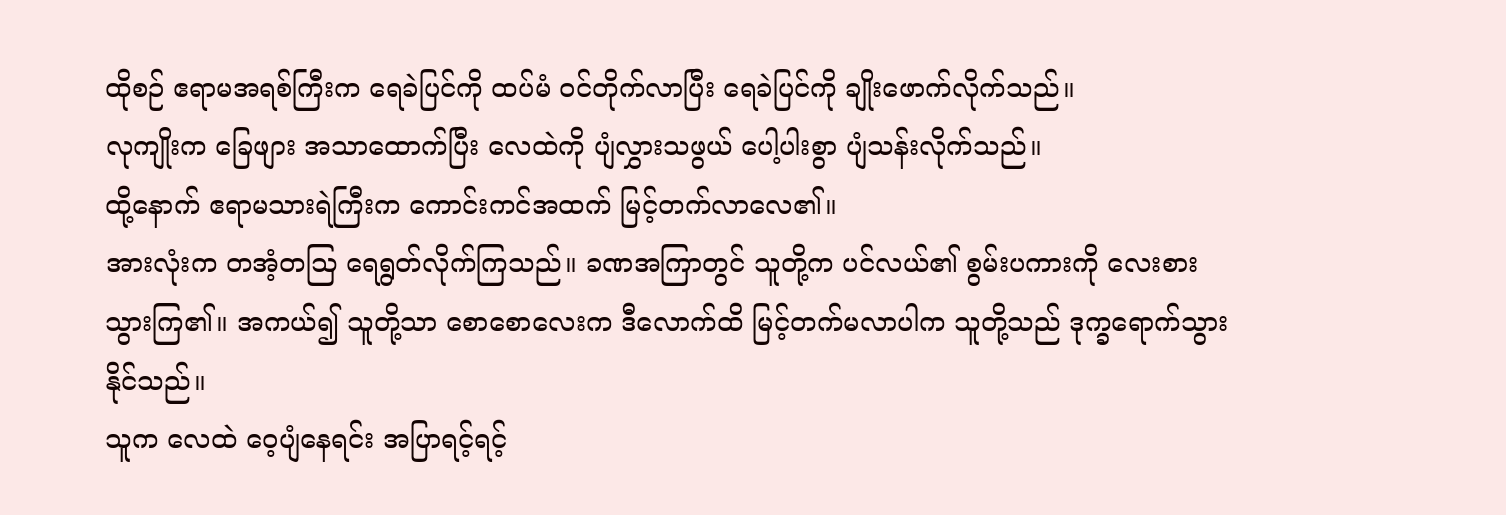ထိုစဉ် ဧရာမအရစ်ကြီးက ရေခဲပြင်ကို ထပ်မံ ဝင်တိုက်လာပြီး ရေခဲပြင်ကို ချိုးဖောက်လိုက်သည်။
လုကျိုးက ခြေဖျား အသာထောက်ပြီး လေထဲကို ပျံလွှားသဖွယ် ပေါ့ပါးစွာ ပျံသန်းလိုက်သည်။
ထို့နောက် ဧရာမသားရဲကြီးက ကောင်းကင်အထက် မြင့်တက်လာလေ၏။
အားလုံးက တအံ့တဩ ရေရွတ်လိုက်ကြသည်။ ခဏအကြာတွင် သူတို့က ပင်လယ်၏ စွမ်းပကားကို လေးစားသွားကြ၏။ အကယ်၍ သူတို့သာ စောစောလေးက ဒီလောက်ထိ မြင့်တက်မလာပါက သူတို့သည် ဒုက္ခရောက်သွားနိုင်သည်။
သူက လေထဲ ဝေ့ပျံနေရင်း အပြာရင့်ရင့်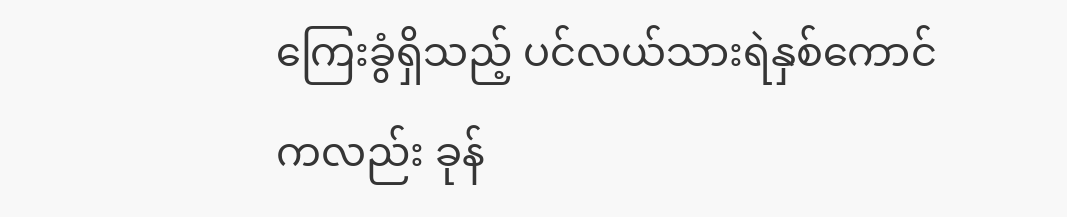ကြေးခွံရှိသည့် ပင်လယ်သားရဲနှစ်ကောင်ကလည်း ခုန်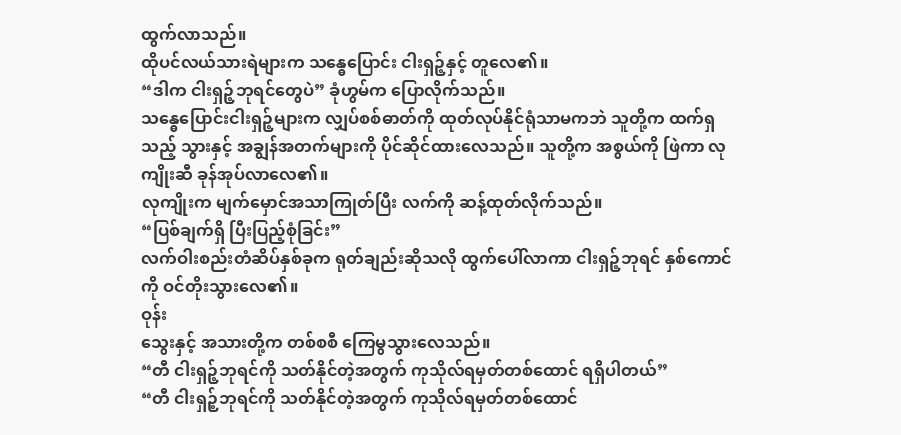ထွက်လာသည်။
ထိုပင်လယ်သားရဲများက သန္ဓေပြောင်း ငါးရှဉ့်နှင့် တူလေ၏။
“ဒါက ငါးရှဉ့်ဘုရင်တွေပဲ” ခုံဟွမ်က ပြောလိုက်သည်။
သန္ဓေပြောင်းငါးရှဉ့်များက လျှပ်စစ်ဓာတ်ကို ထုတ်လုပ်နိုင်ရုံသာမကဘဲ သူတို့က ထက်ရှသည့် သွားနှင့် အချွန်အတက်များကို ပိုင်ဆိုင်ထားလေသည်။ သူတို့က အစွယ်ကို ဖြဲကာ လုကျိုးဆီ ခုန်အုပ်လာလေ၏။
လုကျိုးက မျက်မှောင်အသာကြုတ်ပြီး လက်ကို ဆန့်ထုတ်လိုက်သည်။
“ပြစ်ချက်ရှိ ပြီးပြည့်စုံခြင်း”
လက်ဝါးစည်းတံဆိပ်နှစ်ခုက ရုတ်ချည်းဆိုသလို ထွက်ပေါ်လာကာ ငါးရှဉ့်ဘုရင် နှစ်ကောင်ကို ဝင်တိုးသွားလေ၏။
ဝုန်း
သွေးနှင့် အသားတို့က တစ်စစီ ကြေမွသွားလေသည်။
“တီ ငါးရှဉ့်ဘုရင်ကို သတ်နိုင်တဲ့အတွက် ကုသိုလ်ရမှတ်တစ်ထောင် ရရှိပါတယ်”
“တီ ငါးရှဉ့်ဘုရင်ကို သတ်နိုင်တဲ့အတွက် ကုသိုလ်ရမှတ်တစ်ထောင်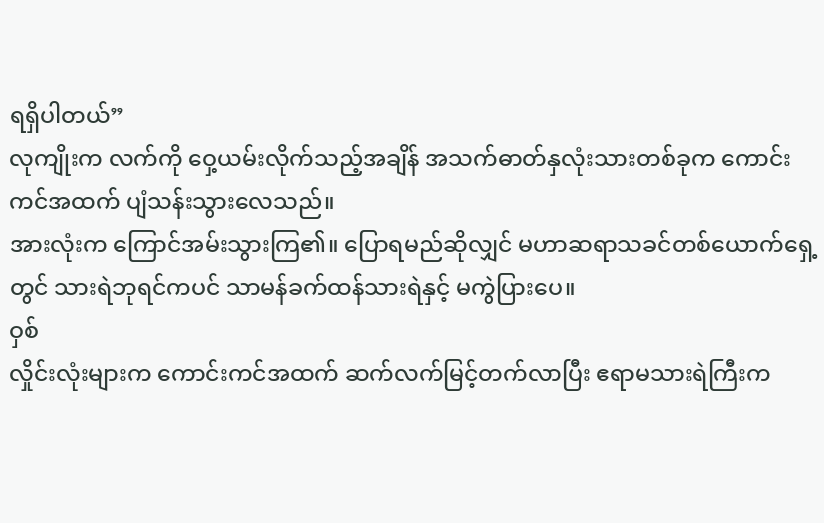ရရှိပါတယ်”
လုကျိုးက လက်ကို ဝှေ့ယမ်းလိုက်သည့်အချိန် အသက်ဓာတ်နှလုံးသားတစ်ခုက ကောင်းကင်အထက် ပျံသန်းသွားလေသည်။
အားလုံးက ကြောင်အမ်းသွားကြ၏။ ပြောရမည်ဆိုလျှင် မဟာဆရာသခင်တစ်ယောက်ရှေ့တွင် သားရဲဘုရင်ကပင် သာမန်ခက်ထန်သားရဲနှင့် မကွဲပြားပေ။
ဝှစ်
လှိုင်းလုံးများက ကောင်းကင်အထက် ဆက်လက်မြင့်တက်လာပြီး ဧရာမသားရဲကြီးက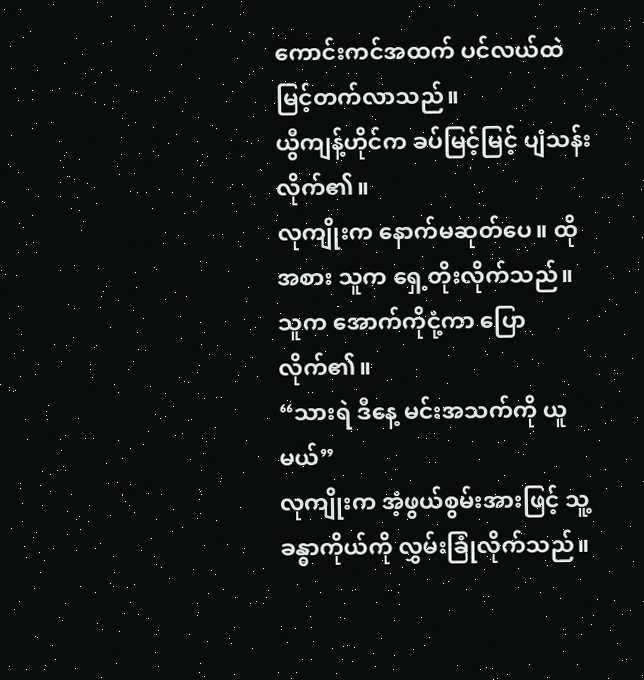ကောင်းကင်အထက် ပင်လယ်ထဲ မြင့်တက်လာသည်။
ယွီကျန့်ဟိုင်က ခပ်မြင့်မြင့် ပျံသန်းလိုက်၏။
လုကျိုးက နောက်မဆုတ်ပေ။ ထိုအစား သူက ရှေ့တိုးလိုက်သည်။ သူက အောက်ကိုငုံ့ကာ ပြောလိုက်၏။
“သားရဲ ဒီနေ့ မင်းအသက်ကို ယူမယ်”
လုကျိုးက အံ့ဖွယ်စွမ်းအားဖြင့် သူ့ခန္ဓာကိုယ်ကို လွှမ်းခြုံလိုက်သည်။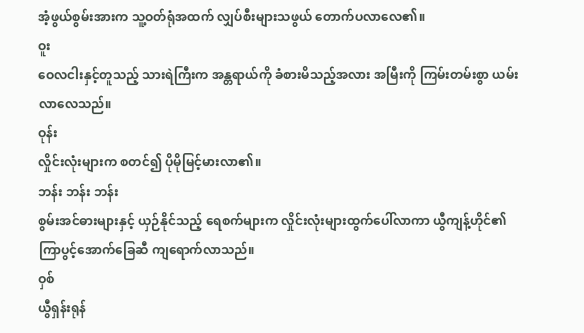အံ့ဖွယ်စွမ်းအားက သူ့ဝတ်ရုံအထက် လျှပ်စီးများသဖွယ် တောက်ပလာလေ၏။
ဝူး
ဝေလငါးနှင့်တူသည့် သားရဲကြီးက အန္တရာယ်ကို ခံစားမိသည့်အလား အမြီးကို ကြမ်းတမ်းစွာ ယမ်းလာလေသည်။
ဝုန်း
လှိုင်းလုံးများက စတင်၍ ပိုမိုမြင့်မားလာ၏။
ဘန်း ဘန်း ဘန်း
စွမ်းအင်ဓားများနှင့် ယှဉ်နိုင်သည့် ရေစက်များက လှိုင်းလုံးများထွက်ပေါ်လာကာ ယွီကျန့်ဟိုင်၏ ကြာပွင့်အောက်ခြေဆီ ကျရောက်လာသည်။
ဝှစ်
ယွီရှန်းရုန်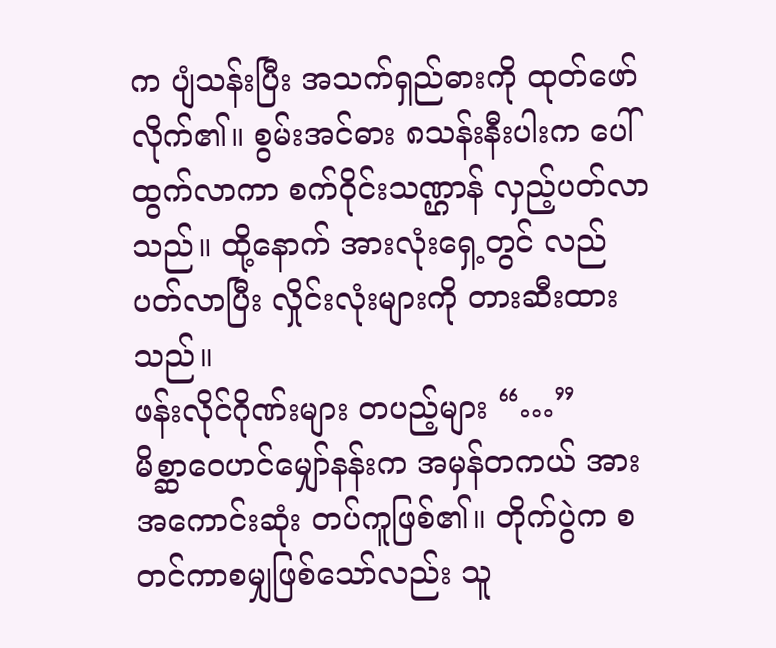က ပျံသန်းပြီး အသက်ရှည်ဓားကို ထုတ်ဖော်လိုက်၏။ စွမ်းအင်ဓား ၈သန်းနီးပါးက ပေါ်ထွက်လာကာ စက်ဝိုင်းသဏ္ဌာန် လှည့်ပတ်လာသည်။ ထို့နောက် အားလုံးရှေ့တွင် လည်ပတ်လာပြီး လှိုင်းလုံးများကို တားဆီးထားသည်။
ဖန်းလိုင်ဂိုဏ်းများ တပည့်များ “…”
မိစ္ဆာဝေဟင်မျှော်နန်းက အမှန်တကယ် အားအကောင်းဆုံး တပ်ကူဖြစ်၏။ တိုက်ပွဲက စတင်ကာစမျှဖြစ်သော်လည်း သူ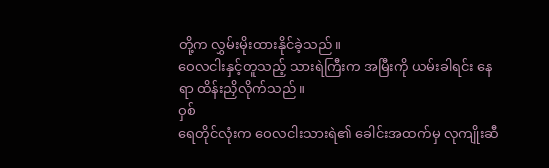တို့က လွှမ်းမိုးထားနိုင်ခဲ့သည်။
ဝေလငါးနှင့်တူသည့် သားရဲကြီးက အမြီးကို ယမ်းခါရင်း နေရာ ထိန်းညှိလိုက်သည်။
ဝှစ်
ရေတိုင်လုံးက ဝေလငါးသားရဲ၏ ခေါင်းအထက်မှ လုကျိုးဆီ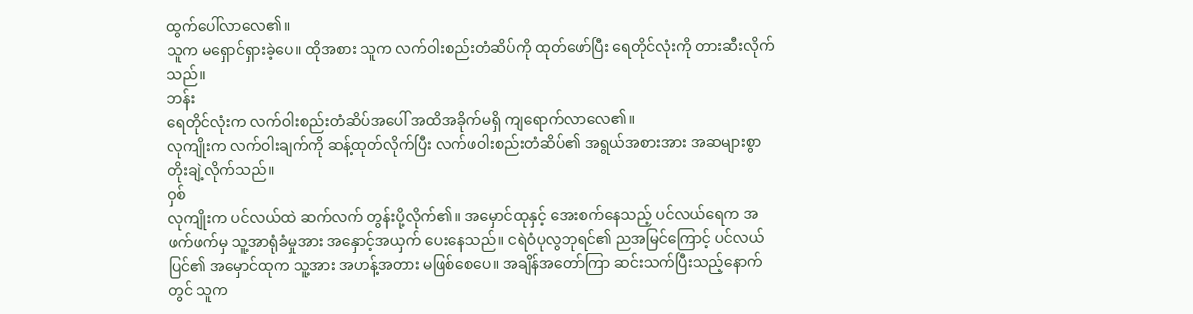ထွက်ပေါ်လာလေ၏။
သူက မရှောင်ရှားခဲ့ပေ။ ထိုအစား သူက လက်ဝါးစည်းတံဆိပ်ကို ထုတ်ဖော်ပြီး ရေတိုင်လုံးကို တားဆီးလိုက်သည်။
ဘန်း
ရေတိုင်လုံးက လက်ဝါးစည်းတံဆိပ်အပေါ် အထိအခိုက်မရှိ ကျရောက်လာလေ၏။
လုကျိုးက လက်ဝါးချက်ကို ဆန့်ထုတ်လိုက်ပြီး လက်ဖဝါးစည်းတံဆိပ်၏ အရွယ်အစားအား အဆများစွာ တိုးချဲ့လိုက်သည်။
ဝှစ်
လုကျိုးက ပင်လယ်ထဲ ဆက်လက် တွန်းပို့လိုက်၏။ အမှောင်ထုနှင့် အေးစက်နေသည့် ပင်လယ်ရေက အဖက်ဖက်မှ သူ့အာရုံခံမှုအား အနှောင့်အယှက် ပေးနေသည်။ ငရဲဝံပုလွဘုရင်၏ ညအမြင်ကြောင့် ပင်လယ်ပြင်၏ အမှောင်ထုက သူ့အား အဟန့်အတား မဖြစ်စေပေ။ အချိန်အတော်ကြာ ဆင်းသက်ပြီးသည့်နောက်တွင် သူက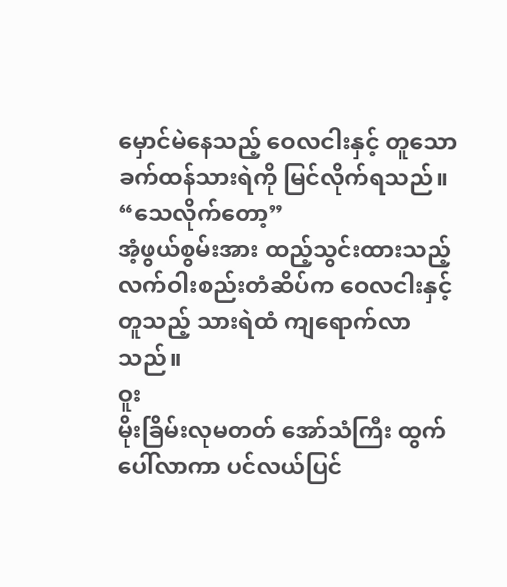မှောင်မဲနေသည့် ဝေလငါးနှင့် တူသော ခက်ထန်သားရဲကို မြင်လိုက်ရသည်။
“သေလိုက်တော့”
အံ့ဖွယ်စွမ်းအား ထည့်သွင်းထားသည့် လက်ဝါးစည်းတံဆိပ်က ဝေလငါးနှင့်တူသည့် သားရဲထံ ကျရောက်လာသည်။
ဝူး
မိုးခြိမ်းလုမတတ် အော်သံကြီး ထွက်ပေါ်လာကာ ပင်လယ်ပြင်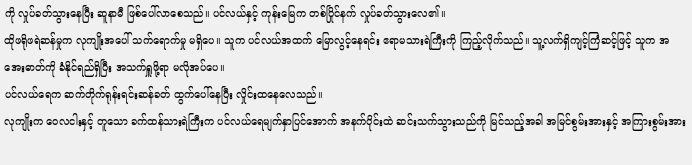ကို လှုပ်ခတ်သွားနေပြီး ဆူနာမီ ဖြစ်ပေါ်လာစေသည်။ ပင်လယ်နှင့် ကုန်းမြေက တစ်ပြိုင်နက် လှုပ်ခတ်သွားလေ၏။
ထိုဖရိုဖရဲဆန်မှုက လုကျိုးအပေါ် သက်ရောက်မှု မရှိပေ။ သူက ပင်လယ်အထက် မြောလွင့်နေရင်း ဧရာမသားရဲကြီးကို ကြည့်လိုက်သည်။ သူ့လက်ရှိကျင့်ကြံဆင့်ဖြင့် သူက အအေးဓာတ်ကို ခံနိုင်ရည်ရှိပြီး အသက်ရှူဖို့ရာ မလိုအပ်ပေ။
ပင်လယ်ရေက ဆက်တိုက်ရုန်းရင်းဆန်ခတ် ထွက်ပေါ်နေပြီး လှိုင်းထနေလေသည်။
လုကျိုးက ဝေလငါးနှင့် တူသော ခက်ထန်သားရဲကြီးက ပင်လယ်ရေမျက်နှာပြင်အောက် အနက်ပိုင်းထဲ ဆင်းသက်သွားသည်ကို မြင်သည့်အခါ အမြင်စွမ်းအားနှင့် အကြားစွမ်းအား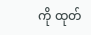ကို ထုတ်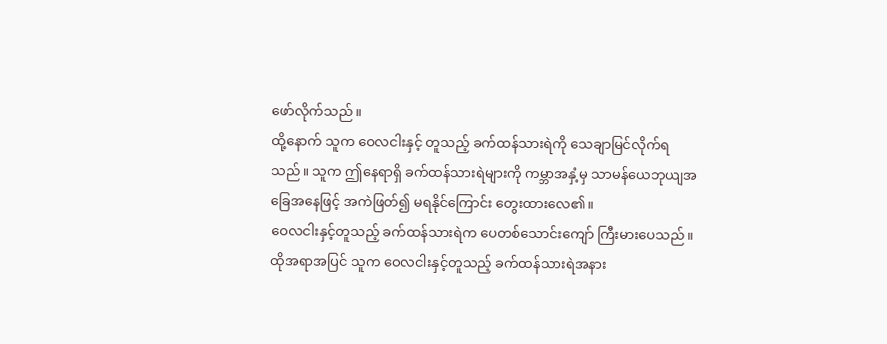ဖော်လိုက်သည်။
ထို့နောက် သူက ဝေလငါးနှင့် တူသည့် ခက်ထန်သားရဲကို သေချာမြင်လိုက်ရသည်။ သူက ဤနေရာရှိ ခက်ထန်သားရဲများကို ကမ္ဘာအနှံ့မှ သာမန်ယေဘုယျအခြေအနေဖြင့် အကဲဖြတ်၍ မရနိုင်ကြောင်း တွေးထားလေ၏။
ဝေလငါးနှင့်တူသည့် ခက်ထန်သားရဲက ပေတစ်သောင်းကျော် ကြီးမားပေသည်။
ထိုအရာအပြင် သူက ဝေလငါးနှင့်တူသည့် ခက်ထန်သားရဲအနား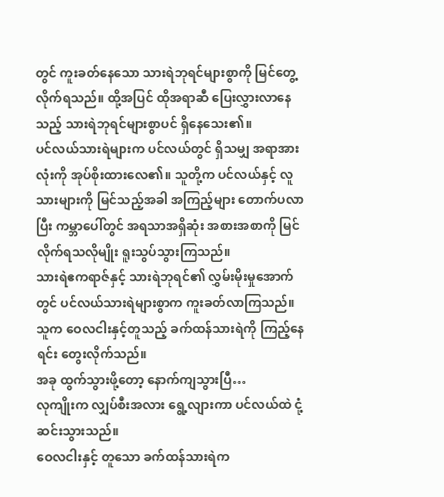တွင် ကူးခတ်နေသော သားရဲဘုရင်များစွာကို မြင်တွေ့လိုက်ရသည်။ ထို့အပြင် ထိုအရာဆီ ပြေးလွှားလာနေသည့် သားရဲဘုရင်များစွာပင် ရှိနေသေး၏။
ပင်လယ်သားရဲများက ပင်လယ်တွင် ရှိသမျှ အရာအားလုံးကို အုပ်စိုးထားလေ၏။ သူတို့က ပင်လယ်နှင့် လူသားများကို မြင်သည့်အခါ အကြည့်များ တောက်ပလာပြီး ကမ္ဘာပေါ်တွင် အရသာအရှိဆုံး အစားအစာကို မြင်လိုက်ရသလိုမျိုး ရူးသွပ်သွားကြသည်။
သားရဲဧကရာဇ်နှင့် သားရဲဘုရင်၏ လွှမ်းမိုးမှုအောက်တွင် ပင်လယ်သားရဲများစွာက ကူးခတ်လာကြသည်။
သူက ဝေလငါးနှင့်တူသည့် ခက်ထန်သားရဲကို ကြည့်နေရင်း တွေးလိုက်သည်။
အခု ထွက်သွားဖို့တော့ နောက်ကျသွားပြီ…
လုကျိုးက လျှပ်စီးအလား ရွေ့လျားကာ ပင်လယ်ထဲ ငုံ့ဆင်းသွားသည်။
ဝေလငါးနှင့် တူသော ခက်ထန်သားရဲက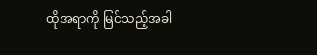ထိုအရာကို မြင်သည့်အခါ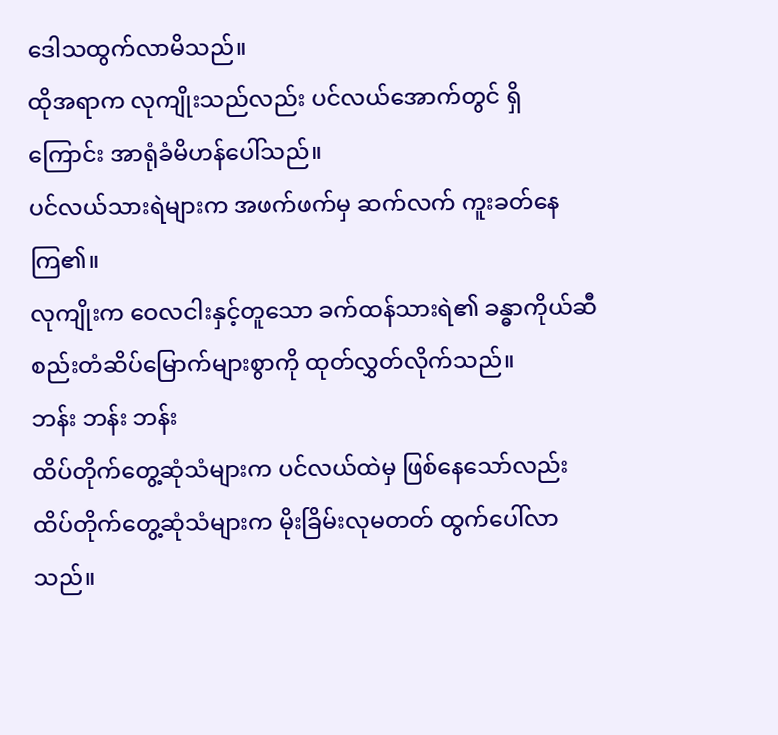ဒေါသထွက်လာမိသည်။
ထိုအရာက လုကျိုးသည်လည်း ပင်လယ်အောက်တွင် ရှိကြောင်း အာရုံခံမိဟန်ပေါ်သည်။
ပင်လယ်သားရဲများက အဖက်ဖက်မှ ဆက်လက် ကူးခတ်နေကြ၏။
လုကျိုးက ဝေလငါးနှင့်တူသော ခက်ထန်သားရဲ၏ ခန္ဓာကိုယ်ဆီ စည်းတံဆိပ်မြောက်များစွာကို ထုတ်လွှတ်လိုက်သည်။
ဘန်း ဘန်း ဘန်း
ထိပ်တိုက်တွေ့ဆုံသံများက ပင်လယ်ထဲမှ ဖြစ်နေသော်လည်း ထိပ်တိုက်တွေ့ဆုံသံများက မိုးခြိမ်းလုမတတ် ထွက်ပေါ်လာသည်။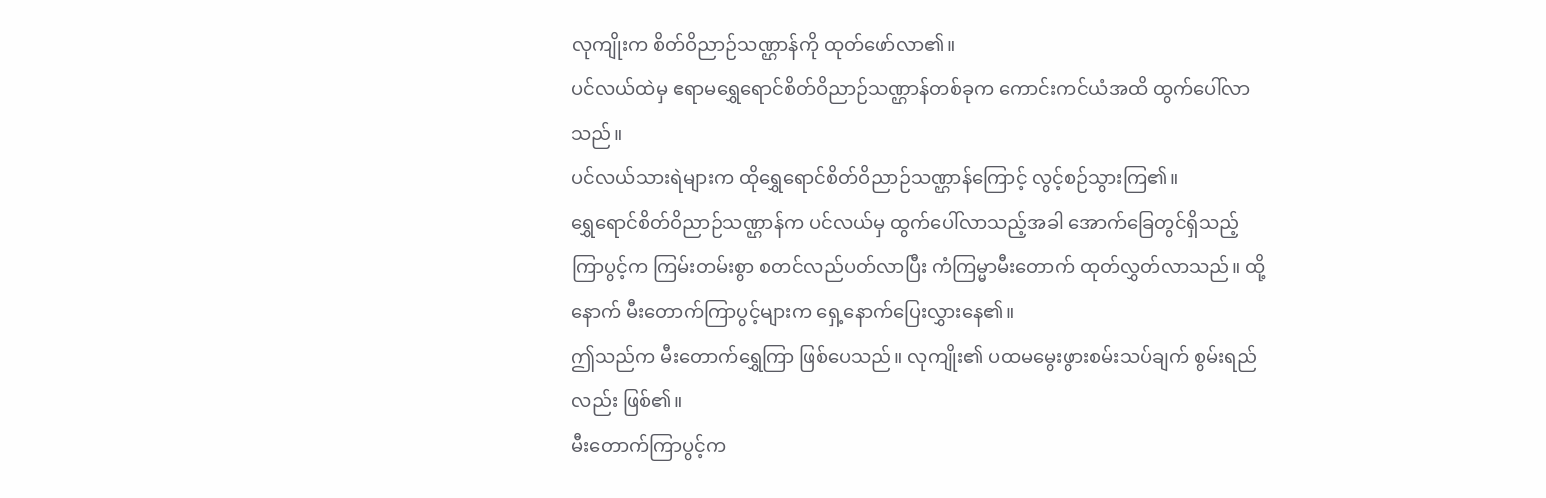လုကျိုးက စိတ်ဝိညာဉ်သဏ္ဌာန်ကို ထုတ်ဖော်လာ၏။
ပင်လယ်ထဲမှ ဧရာမရွှေရောင်စိတ်ဝိညာဉ်သဏ္ဌာန်တစ်ခုက ကောင်းကင်ယံအထိ ထွက်ပေါ်လာသည်။
ပင်လယ်သားရဲများက ထိုရွှေရောင်စိတ်ဝိညာဉ်သဏ္ဌာန်ကြောင့် လွင့်စဉ်သွားကြ၏။
ရွှေရောင်စိတ်ဝိညာဉ်သဏ္ဌာန်က ပင်လယ်မှ ထွက်ပေါ်လာသည့်အခါ အောက်ခြေတွင်ရှိသည့် ကြာပွင့်က ကြမ်းတမ်းစွာ စတင်လည်ပတ်လာပြီး ကံကြမ္မာမီးတောက် ထုတ်လွှတ်လာသည်။ ထို့နောက် မီးတောက်ကြာပွင့်များက ရှေ့နောက်ပြေးလွှားနေ၏။
ဤသည်က မီးတောက်ရွှေကြာ ဖြစ်ပေသည်။ လုကျိုး၏ ပထမမွေးဖွားစမ်းသပ်ချက် စွမ်းရည်လည်း ဖြစ်၏။
မီးတောက်ကြာပွင့်က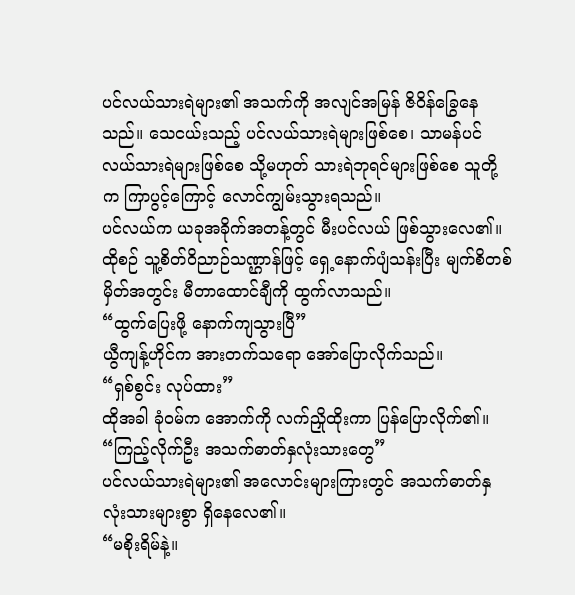ပင်လယ်သားရဲများ၏ အသက်ကို အလျင်အမြန် ဇိဝိန်ခြွေနေသည်။ သေငယ်းသည့် ပင်လယ်သားရဲများဖြစ်စေ၊ သာမန်ပင်လယ်သားရဲများဖြစ်စေ သို့မဟုတ် သားရဲဘုရင်များဖြစ်စေ သူတို့က ကြာပွင့်ကြောင့် လောင်ကျွမ်းသွားရသည်။
ပင်လယ်က ယခုအခိုက်အတန့်တွင် မီးပင်လယ် ဖြစ်သွားလေ၏။
ထိုစဉ် သူ့စိတ်ဝိညာဉ်သဏ္ဌာန်ဖြင့် ရှေ့နောက်ပျံသန်းပြီး မျက်စိတစ်မှိတ်အတွင်း မီတာထောင်ချီကို ထွက်လာသည်။
“ထွက်ပြေးဖို့ နောက်ကျသွားပြီ”
ယွီကျန့်ဟိုင်က အားတက်သရော အော်ပြောလိုက်သည်။
“ရှစ်စွင်း လုပ်ထား”
ထိုအခါ ခုံဝမ်က အောက်ကို လက်ညှိုထိုးကာ ပြန်ပြောလိုက်၏။
“ကြည့်လိုက်ဦး အသက်ဓာတ်နှလုံးသားတွေ”
ပင်လယ်သားရဲများ၏ အလောင်းများကြားတွင် အသက်ဓာတ်နှလုံးသားများစွာ ရှိနေလေ၏။
“မစိုးရိမ်နဲ့။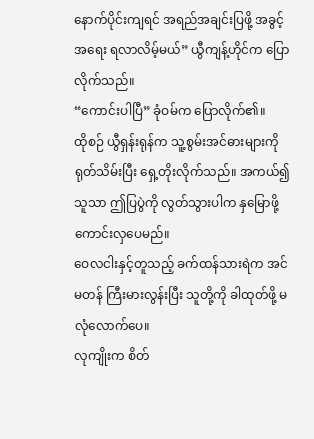နောက်ပိုင်းကျရင် အရည်အချင်းပြဖို့ အခွင့်အရေး ရလာလိမ့်မယ်” ယွီကျန့်ဟိုင်က ပြောလိုက်သည်။
“ကောင်းပါပြီ” ခုံဝမ်က ပြောလိုက်၏။
ထိုစဉ် ယွီရှန်းရုန်က သူ့စွမ်းအင်ဓားများကို ရုတ်သိမ်းပြီး ရှေ့တိုးလိုက်သည်။ အကယ်၍ သူသာ ဤပြပွဲကို လွတ်သွားပါက နှမြောဖို့ကောင်းလှပေမည်။
ဝေလငါးနှင့်တူသည့် ခက်ထန်သားရဲက အင်မတန် ကြီးမားလွန်းပြီး သူတို့ကို ခါထုတ်ဖို့ မလုံလောက်ပေ။
လုကျိုးက စိတ်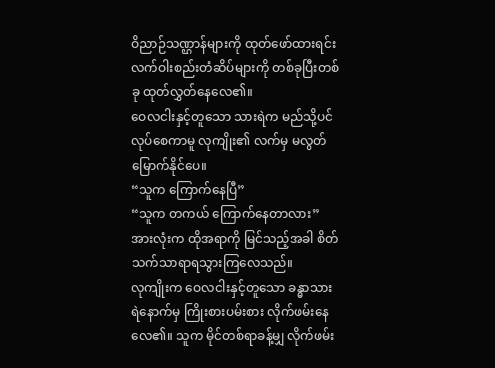ဝိညာဉ်သဏ္ဌာန်များကို ထုတ်ဖော်ထားရင်း လက်ဝါးစည်းတံဆိပ်များကို တစ်ခုပြီးတစ်ခု ထုတ်လွှတ်နေလေ၏။
ဝေလငါးနှင့်တူသော သားရဲက မည်သို့ပင်လုပ်စေကာမူ လုကျိုး၏ လက်မှ မလွတ်မြောက်နိုင်ပေ။
“သူက ကြောက်နေပြီ”
“သူက တကယ် ကြောက်နေတာလား”
အားလုံးက ထိုအရာကို မြင်သည့်အခါ စိတ်သက်သာရာရသွားကြလေသည်။
လုကျိုးက ဝေလငါးနှင့်တူသော ခန္ဓာသားရဲနောက်မှ ကြိုးစားပမ်းစား လိုက်ဖမ်းနေလေ၏။ သူက မိုင်တစ်ရာခန့်မျှ လိုက်ဖမ်း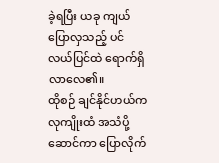ခဲ့ရပြီး ယခု ကျယ်ပြောလှသည့် ပင်လယ်ပြင်ထဲ ရောက်ရှိလာလေ၏။
ထိုစဉ် ချင်နိုင်ဟယ်က လုကျိုးထံ အသံပို့ဆောင်ကာ ပြောလိုက်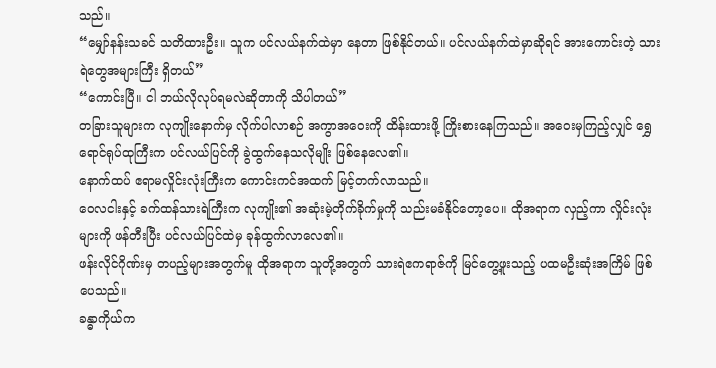သည်။
“မျှော်နန်းသခင် သတိထားဦး။ သူက ပင်လယ်နက်ထဲမှာ နေတာ ဖြစ်နိုင်တယ်။ ပင်လယ်နက်ထဲမှာဆိုရင် အားကောင်းတဲ့ သားရဲတွေအများကြီး ရှိတယ်”
“ကောင်းပြီ။ ငါ ဘယ်လိုလုပ်ရမလဲဆိုတာကို သိပါတယ်”
တခြားသူများက လုကျိုးနောက်မှ လိုက်ပါလာစဉ် အကွာအဝေးကို ထိန်းထားဖို့ ကြိုးစားနေကြသည်။ အဝေးမှကြည့်လျှင် ရွှေရောင်ရုပ်ထုကြီးက ပင်လယ်ပြင်ကို ခွဲထွက်နေသလိုမျိုး ဖြစ်နေလေ၏။
နောက်ထပ် ဧရာမလှိုင်းလုံးကြီးက ကောင်းကင်အထက် မြင့်တက်လာသည်။
ဝေလငါးနှင့် ခက်ထန်သားရဲကြီးက လုကျိုး၏ အဆုံးမဲ့တိုက်ခိုက်မှုကို သည်းမခံနိုင်တော့ပေ။ ထိုအရာက လှည့်ကာ လှိုင်းလုံးများကို ဖန်တီးပြီး ပင်လယ်ပြင်ထဲမှ ခုန်ထွက်လာလေ၏။
ဖန်းလိုင်ဂိုဏ်းမှ တပည့်များအတွက်မူ ထိုအရာက သူတို့အတွက် သားရဲဧကရာဇ်ကို မြင်တွေ့ဖူးသည့် ပထမဦးဆုံးအကြိမ် ဖြစ်ပေသည်။
ခန္ဓာကိုယ်က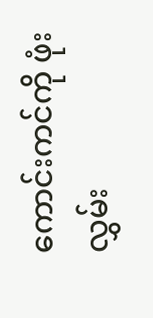ကောင်းကင်ကို ဖုံးလွှမ်း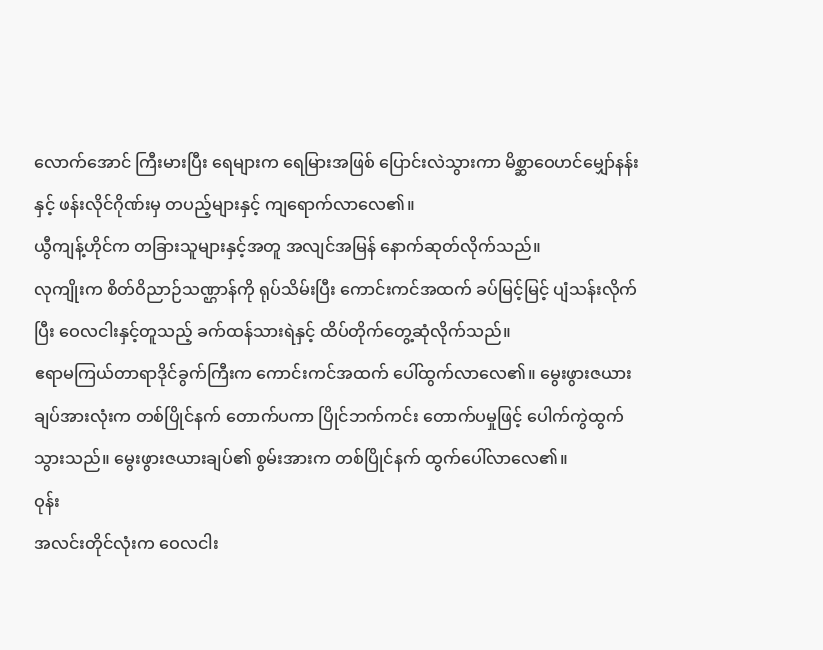လောက်အောင် ကြီးမားပြီး ရေများက ရေမြားအဖြစ် ပြောင်းလဲသွားကာ မိစ္ဆာဝေဟင်မျှော်နန်းနှင့် ဖန်းလိုင်ဂိုဏ်းမှ တပည့်များနှင့် ကျရောက်လာလေ၏။
ယွီကျန့်ဟိုင်က တခြားသူများနှင့်အတူ အလျင်အမြန် နောက်ဆုတ်လိုက်သည်။
လုကျိုးက စိတ်ဝိညာဉ်သဏ္ဌာန်ကို ရုပ်သိမ်းပြီး ကောင်းကင်အထက် ခပ်မြင့်မြင့် ပျံသန်းလိုက်ပြီး ဝေလငါးနှင့်တူသည့် ခက်ထန်သားရဲနှင့် ထိပ်တိုက်တွေ့ဆုံလိုက်သည်။
ဧရာမကြယ်တာရာဒိုင်ခွက်ကြီးက ကောင်းကင်အထက် ပေါ်ထွက်လာလေ၏။ မွေးဖွားဇယားချပ်အားလုံးက တစ်ပြိုင်နက် တောက်ပကာ ပြိုင်ဘက်ကင်း တောက်ပမှုဖြင့် ပေါက်ကွဲထွက်သွားသည်။ မွေးဖွားဇယားချပ်၏ စွမ်းအားက တစ်ပြိုင်နက် ထွက်ပေါ်လာလေ၏။
ဝုန်း
အလင်းတိုင်လုံးက ဝေလငါး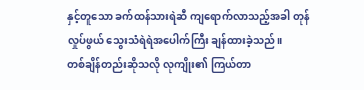နှင့်တူသော ခက်ထန်သားရဲဆီ ကျရောက်လာသည့်အခါ တုန်လှုပ်ဖွယ် သွေးသံရဲရဲအပေါက်ကြီး ချန်ထားခဲ့သည်။
တစ်ချိန်တည်းဆိုသလို လုကျိုး၏ ကြယ်တာ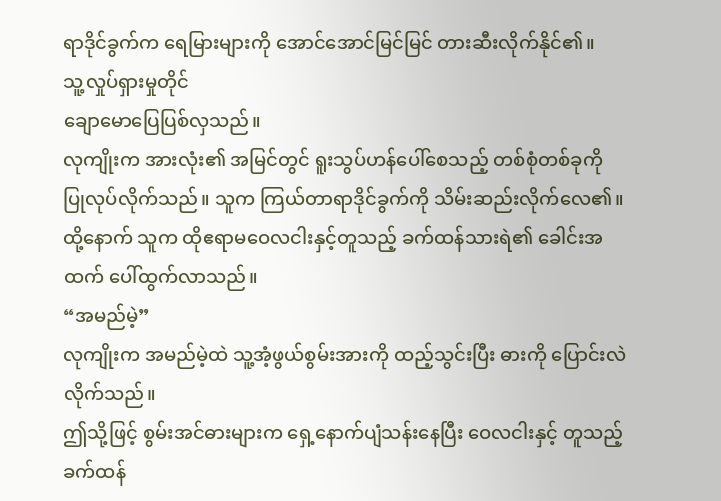ရာဒိုင်ခွက်က ရေမြားများကို အောင်အောင်မြင်မြင် တားဆီးလိုက်နိုင်၏။
သူ့လှုပ်ရှားမှုတိုင်
ချောမောပြေပြစ်လှသည်။
လုကျိုးက အားလုံး၏ အမြင်တွင် ရူးသွပ်ဟန်ပေါ်စေသည့် တစ်စုံတစ်ခုကို ပြုလုပ်လိုက်သည်။ သူက ကြယ်တာရာဒိုင်ခွက်ကို သိမ်းဆည်းလိုက်လေ၏။ ထို့နောက် သူက ထိုဧရာမဝေလငါးနှင့်တူသည့် ခက်ထန်သားရဲ၏ ခေါင်းအထက် ပေါ်ထွက်လာသည်။
“အမည်မဲ့”
လုကျိုးက အမည်မဲ့ထဲ သူ့အံ့ဖွယ်စွမ်းအားကို ထည့်သွင်းပြီး ဓားကို ပြောင်းလဲလိုက်သည်။
ဤသို့ဖြင့် စွမ်းအင်ဓားများက ရှေ့နောက်ပျံသန်းနေပြီး ဝေလငါးနှင့် တူသည့် ခက်ထန်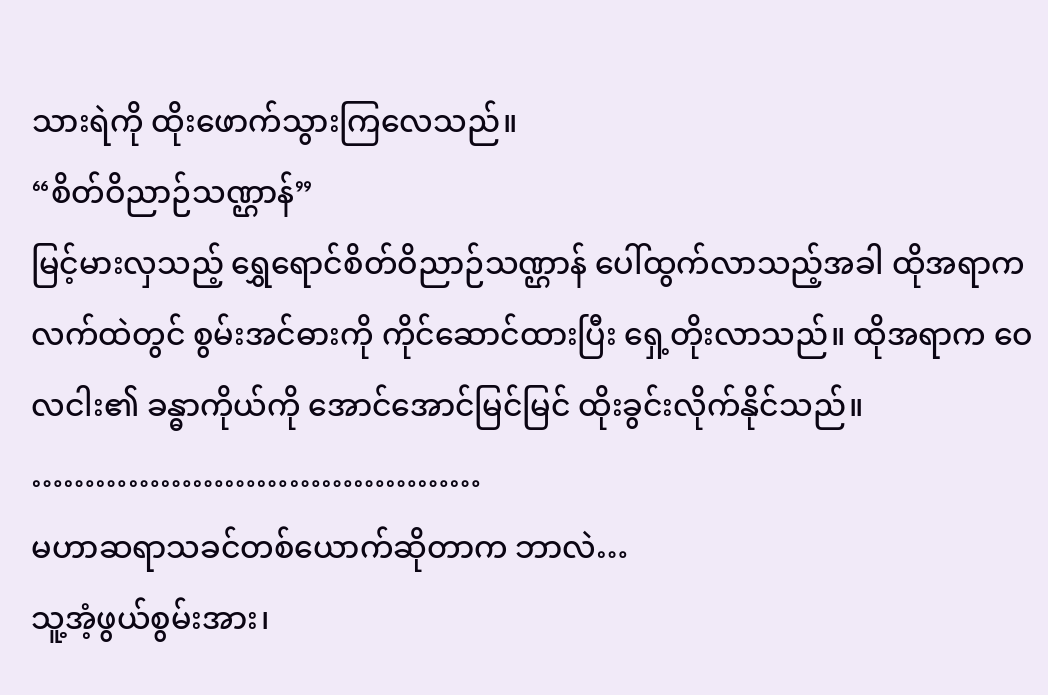သားရဲကို ထိုးဖောက်သွားကြလေသည်။
“စိတ်ဝိညာဉ်သဏ္ဌာန်”
မြင့်မားလှသည့် ရွှေရောင်စိတ်ဝိညာဉ်သဏ္ဌာန် ပေါ်ထွက်လာသည့်အခါ ထိုအရာက လက်ထဲတွင် စွမ်းအင်ဓားကို ကိုင်ဆောင်ထားပြီး ရှေ့တိုးလာသည်။ ထိုအရာက ဝေလငါး၏ ခန္ဓာကိုယ်ကို အောင်အောင်မြင်မြင် ထိုးခွင်းလိုက်နိုင်သည်။
……………………………………
မဟာဆရာသခင်တစ်ယောက်ဆိုတာက ဘာလဲ…
သူ့အံ့ဖွယ်စွမ်းအား၊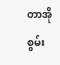တာအိုစွမ်း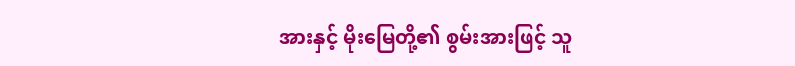အားနှင့် မိုးမြေတို့၏ စွမ်းအားဖြင့် သူ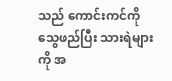သည် ကောင်းကင်ကို သွေဖည်ပြီး သားရဲများကို အ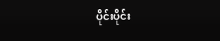ပိုင်းပိုင်း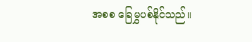အစစ ခြေမွှပစ်နိုင်သည်။